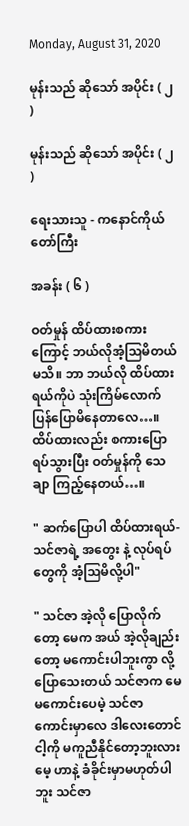Monday, August 31, 2020

မုန်းသည် ဆိုသော် အပိုင်း ( ၂ )

မုန်းသည် ဆိုသော် အပိုင်း ( ၂ )

ရေးသားသူ - ကနောင်ကိုယ်တော်ကြီး

အခန်း ( ၆ )

ဝတ်မှုန် ထိပ်ထားစကားကြောင့် ဘယ်လိုအံ့သြမိတယ်မသိ။ ဘာ ဘယ်လို ထိပ်ထားရယ်ကိုပဲ သုံးကြိမ်လောက် ပြန်ပြောမိနေတာလေ…။ ထိပ်ထားလည်း စကားပြောရပ်သွားပြီး ဝတ်မှုန်ကို သေချာ ကြည့်နေတယ်…။

" ဆက်ပြောပါ ထိပ်ထားရယ်- သင်ဇာရဲ့ အတွေး နဲ့ လုပ်ရပ်တွေကို အံ့သြမိလို့ပါ"

" သင်ဇာ အဲ့လို ပြောလိုက်တော့ မေက အယ် အဲ့လိုချည်းတော့ မကောင်းပါဘူးကွာ လို့ ပြောသေးတယ် သင်ဇာက မေ မကောင်းပေမဲ့ သင်ဇာ ကောင်းမှာလေ ဒါလေးတောင် ငါ့ကို မကူညီနိုင်တော့ဘူးလား မေ့ ဟာနဲ့ ခံခိုင်းမှာမဟုတ်ပါဘူး သင်ဇာ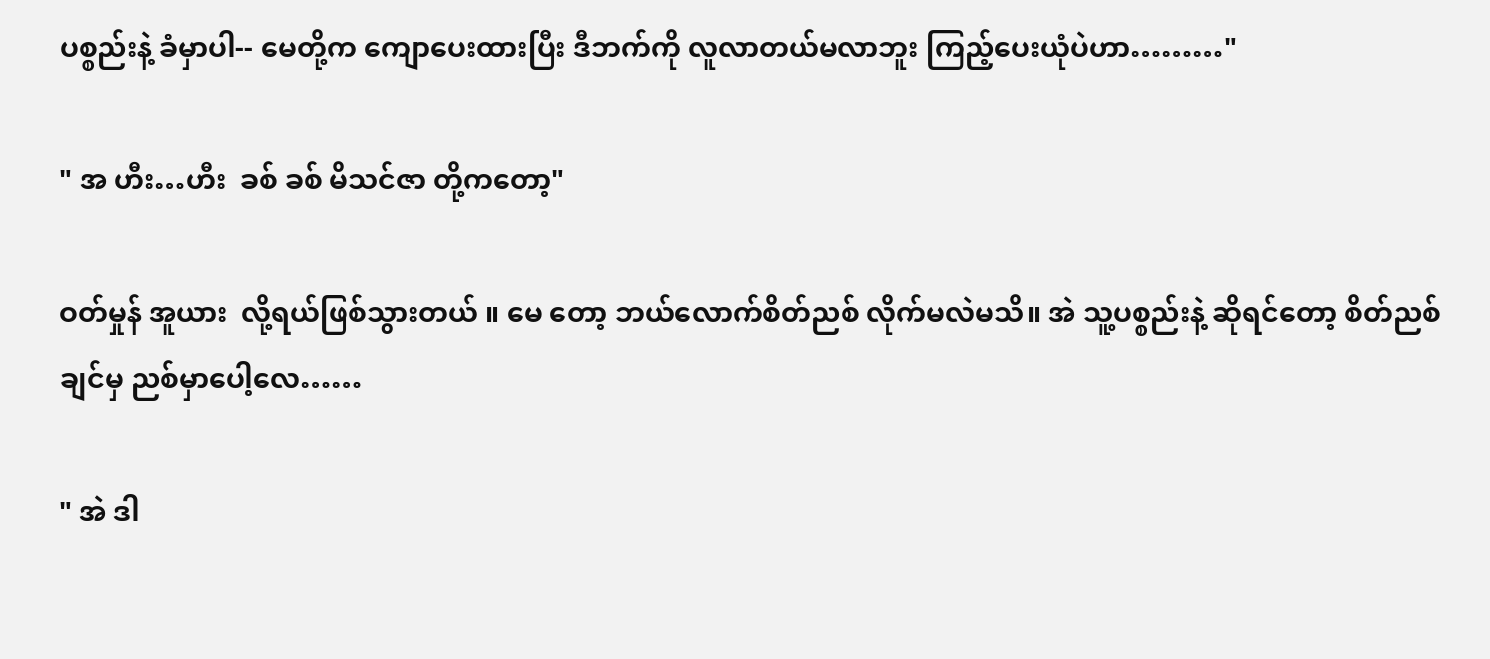ပစ္စည်းနဲ့ ခံမှာပါ-- မေတို့က ကျောပေးထားပြီး ဒီဘက်ကို လူလာတယ်မလာဘူး ကြည့်ပေးယုံပဲဟာ………"

" အ ဟီး…ဟီး  ခစ် ခစ် မိသင်ဇာ တို့ကတော့"

ဝတ်မှုန် အူယား  လို့ရယ်ဖြစ်သွားတယ် ။ မေ တော့ ဘယ်လောက်စိတ်ညစ် လိုက်မလဲမသိ။ အဲ သူ့ပစ္စည်းနဲ့ ဆိုရင်တော့ စိတ်ညစ်ချင်မှ ညစ်မှာပေါ့လေ……

" အဲ ဒါ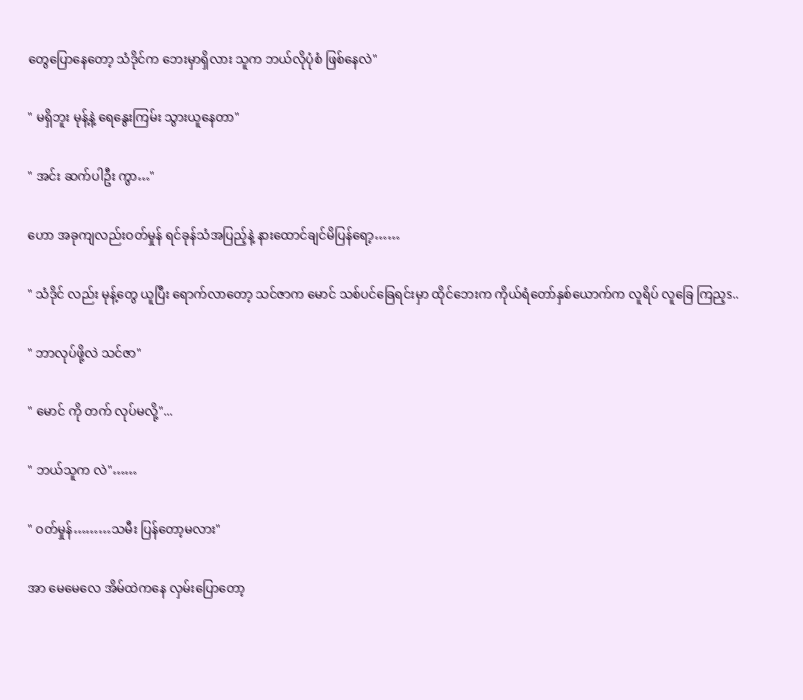တွေပြောနေတော့ သံဒိုင်က ဘေးမှာရှိလား သူက ဘယ်လိုပုံစံ ဖြစ်နေလဲ"

" မရှိဘူး မုန့်နဲ့ ရေနွေးကြမ်း သွားယူနေတာ"

" အင်း ဆက်ပါဦး ကွာ…"

ဟော အခုကျလည်းဝတ်မှုန် ရင်ခုန်သံအပြည့်နဲ့ နားထောင်ချင်မိပြန်ရော့……

" သံဒိုင် လည်း မုန့်တွေ ယူပြီး ရောက်လာတော့ သင်ဇာက မောင် သစ်ပင်ခြေရင်းမှာ ထိုင်ဘေးက ကိုယ်ရံတော်နှစ်ယောက်က လူရိပ် လူခြေ ကြည့s..

" ဘာလုပ်ဖို့လဲ သင်ဇာ"

" မောင် ကို တက် လုပ်မလို့"...

" ဘယ်သူက လဲ"……

" ဝတ်မှုန်………သမီး ပြန်တော့မလား"

အာ မေမေလေ အိမ်ထဲကနေ လှမ်းပြောတော့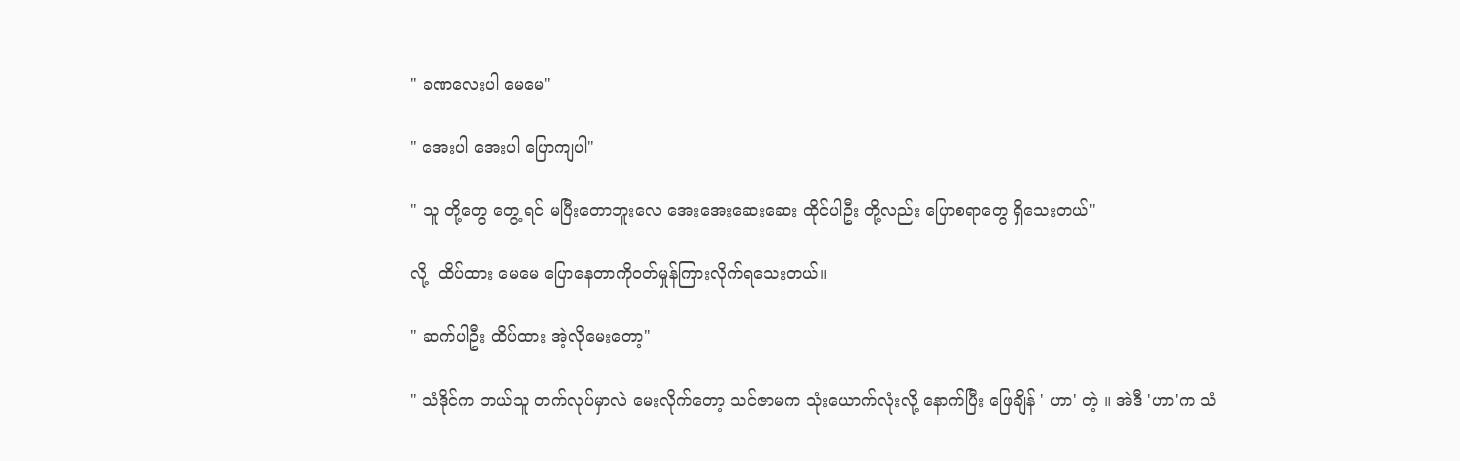" ခဏလေးပါ မေမေ"

" အေးပါ အေးပါ ပြောကျပါ"

" သူ တို့တွေ တွေ့ ရင် မပြီးတောဘူးလေ အေးအေးဆေးဆေး ထိုင်ပါဦး တို့လည်း ပြောစရာတွေ ရှိသေးတယ်"

လို့  ထိပ်ထား မေမေ ပြောနေတာကိုဝတ်မှုန်ကြားလိုက်ရသေးတယ်။

" ဆက်ပါဦး ထိပ်ထား အဲ့လိုမေးတော့"

" သံဒိုင်က ဘယ်သူ တက်လုပ်မှာလဲ မေးလိုက်တော့ သင်ဇာမက သုံးယောက်လုံးလို့ နောက်ပြီး ဖြေချိန် ' ဟာ' တဲ့ ။ အဲဒီ 'ဟာ'က သံ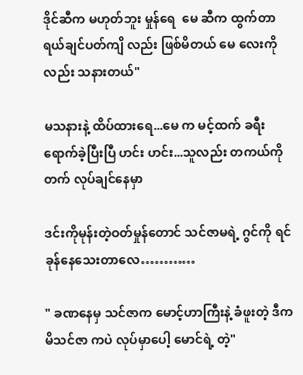ဒိုင်ဆီက မဟုတ်ဘူး မှုန်ရေ  မေ ဆီက ထွက်တာရယ်ချင်ပတ်ကျိ လည်း ဖြစ်မိတယ် မေ လေးကိုလည်း သနားတယ်"

မသနားနဲ့ ထိပ်ထားရေ...မေ က မင့်ထက် ခရီး ရောက်ခဲ့ပြီးပြီ ဟင်း ဟင်း...သူလည်း တကယ်ကို တက် လုပ်ချင်နေမှာ

ဒင်းကိုမုန်းတဲ့ဝတ်မှုန်တောင် သင်ဇာမရဲ့ ဂွင်ကို ရင်ခုန်နေသေးတာလေ…………

" ခဏနေမှ သင်ဇာက မောင့်ဟာကြီးနဲ့ ခံဖူးတဲ့ ဒီက မိသင်ဇာ ကပဲ လုပ်မှာပေါ့ မောင်ရဲ့ တဲ့"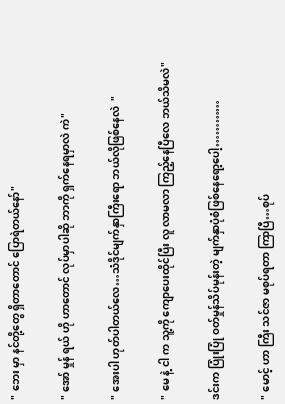" ဘေး မှာ နင်တို့တွေ ရှိတာတောင် ပြောရဲတယ်နော်"

" အော် မှုန် ရယ် ဟို ဟာတောင် လုပ်မှာပါဆို ဘာကို ရှက်နေရမှာလဲ ကဲ"

" အေးပါ ဟုတ်ပါတယ်လေ…သံဒိုင်မျက်နှာကြီးရော ဘယ်လိုဖြစ်နေလဲ  "

" မေ နဲ့ ငါ က သူ့ကို ကျောပေးထိုင်ပြီး လူ လာမလာ ကြည့်နေပြီလေ ဘယ်သိမလဲ"

ဒင်းက ပြုံးပြုံ ဝတ်မှုန်သိပ်မုန်းတဲ့ မျက်နှာပုံစံဖြစ်နေရော့ပေါ့…………

" မောင့် ဟာ ကြီး သင်ဇာ မစုပ်ရတာ ကြာပြီ…စုပ်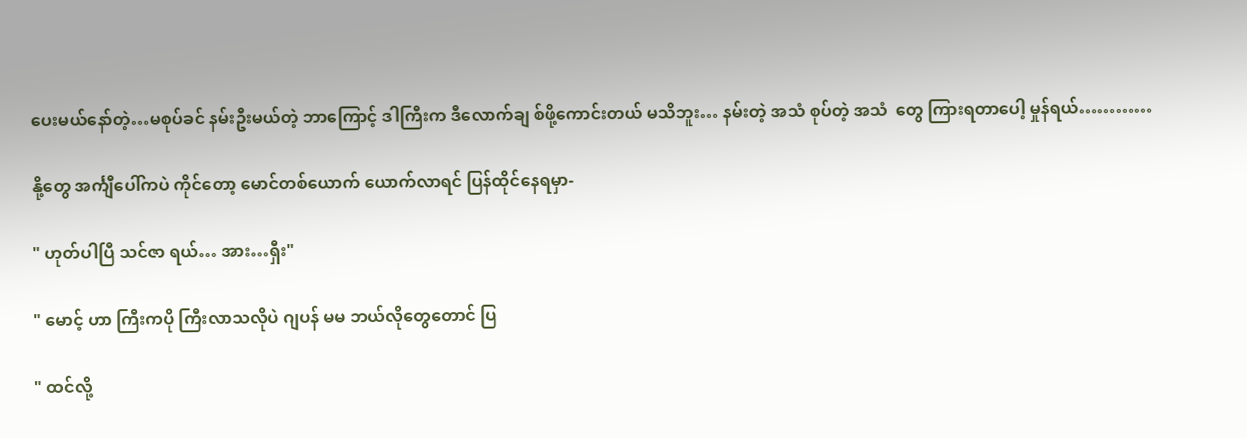ပေးမယ်နော်တဲ့…မစုပ်ခင် နမ်းဦးမယ်တဲ့ ဘာကြောင့် ဒါကြီးက ဒီလောက်ချ စ်ဖို့ကောင်းတယ် မသိဘူး… နမ်းတဲ့ အသံ စုပ်တဲ့ အသံ  တွေ ကြားရတာပေါ့ မှုန်ရယ်…………

နို့တွေ အင်္ကျီပေါ်ကပဲ ကိုင်တော့ မောင်တစ်ယောက် ယောက်လာရင် ပြန်ထိုင်နေရမှာ-

" ဟုတ်ပါပြီ သင်ဇာ ရယ်… အား…ရှီး"

" မောင့် ဟာ ကြီးကပို ကြီးလာသလိုပဲ ဂျပန် မမ ဘယ်လိုတွေတောင် ပြ

" ထင်လို့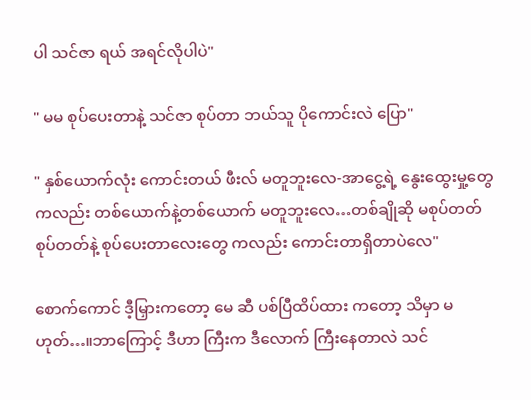ပါ သင်ဇာ ရယ် အရင်လိုပါပဲ"

" မမ စုပ်ပေးတာနဲ့ သင်ဇာ စုပ်တာ ဘယ်သူ ပိုကောင်းလဲ ပြော"

" နှစ်ယောက်လုံး ကောင်းတယ် ဖီးလ် မတူဘူးလေ-အာငွေ့ရဲ့ နွေးထွေးမှု့တွေကလည်း တစ်ယောက်နဲ့တစ်ယောက် မတူဘူးလေ…တစ်ချိုဆို မစုပ်တတ် စုပ်တတ်နဲ့ စုပ်ပေးတာလေးတွေ ကလည်း ကောင်းတာရှိတာပဲလေ"

စောက်ကောင် ဒီ့မြှားကတော့ မေ ဆီ ပစ်ပြီထိပ်ထား ကတော့ သိမှာ မဟုတ်…။ဘာကြောင့် ဒီဟာ ကြီးက ဒီလောက် ကြီးနေတာလဲ သင်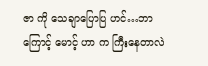ဇာ ကို သေချာပြောပြ ဟင်…ဘာကြောင့် မောင့် ဟာ က ကြီးနေတာလဲ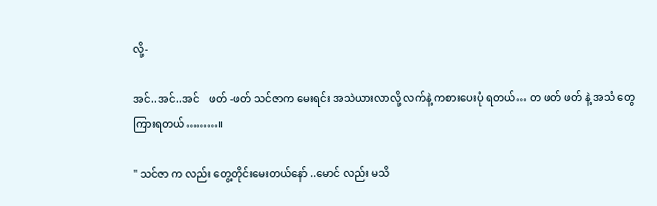လို့-

အင်..အင်..အင်    ဖတ် -ဖတ် သင်ဇာက မေးရင်း အသဲယားလာလို့ လက်နဲ့ ကစားပေးပုံ ရတယ်… တ ဖတ် ဖတ် နဲ့ အသံ တွေ ကြားရတယ်………။

" သင်ဇာ က လည်း တွေ့တိုင်းမေးတယ်နော် ..မောင် လည်း မသိ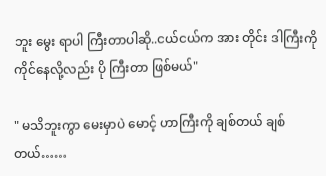ဘူး မွေး ရာပါ ကြီးတာပါဆို..ငယ်ငယ်က အား တိုင်း ဒါကြီးကို ကိုင်နေလို့လည်း ပို ကြီးတာ ဖြစ်မယ်"

" မသိဘူးကွာ မေးမှာပဲ မောင့် ဟာကြီးကို ချစ်တယ် ချစ်တယ်……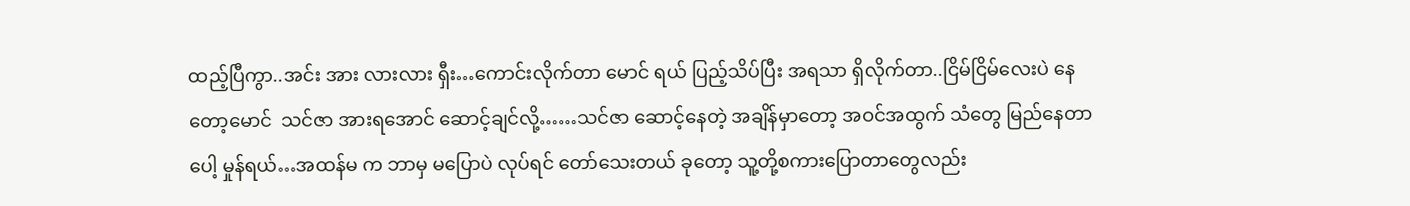ထည့်ပြီကွာ..အင်း အား လားလား ရှီး…ကောင်းလိုက်တာ မောင် ရယ် ပြည့်သိပ်ပြီး အရသာ ရှိလိုက်တာ..ငြိမ်ငြိမ်လေးပဲ နေတော့မောင်  သင်ဇာ အားရအောင် ဆောင့်ချင်လို့……သင်ဇာ ဆောင့်နေတဲ့ အချိန်မှာတော့ အဝင်အထွက် သံတွေ မြည်နေတာ ပေါ့ မှုန်ရယ်…အထန်မ က ဘာမှ မပြောပဲ လုပ်ရင် တော်သေးတယ် ခုတော့ သူ့တို့စကားပြောတာတွေလည်း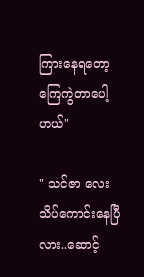ကြားနေရတော့ ကြေကွဲတာပေါ့ ဟယ်"

" သင်ဇာ လေး သိပ်ကောင်းနေပြီလား..ဆောင့်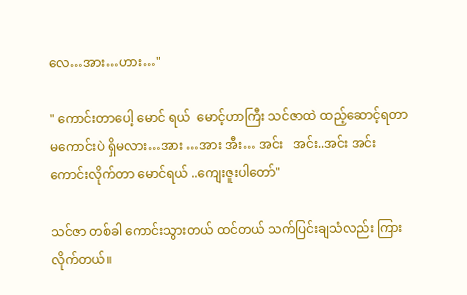လေ…အား…ဟား…"

" ကောင်းတာပေါ့ မောင် ရယ်  မောင့်ဟာကြီး သင်ဇာထဲ ထည့်ဆောင့်ရတာ မကောင်းပဲ ရှိမလား…အား …အား အီး… အင်း   အင်း..အင်း အင်း ကောင်းလိုက်တာ မောင်ရယ် ..ကျေးဇူးပါတော်"

သင်ဇာ တစ်ခါ ကောင်းသွားတယ် ထင်တယ် သက်ပြင်းချသံလည်း ကြားလိုက်တယ်။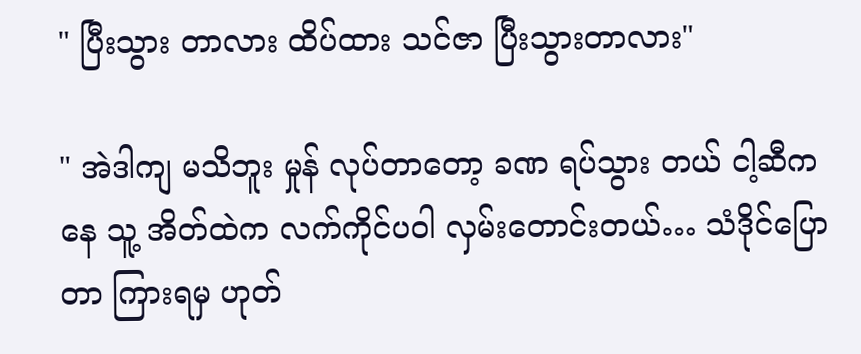" ပြီးသွား တာလား ထိပ်ထား သင်ဇာ ပြီးသွားတာလား"

" အဲဒါကျ မသိဘူး မှုန် လုပ်တာတော့ ခဏ ရပ်သွား တယ် ငါ့ဆီကနေ သူ့ အိတ်ထဲက လက်ကိုင်ပဝါ လှမ်းတောင်းတယ်… သံဒိုင်ပြောတာ ကြားရမှ ဟုတ်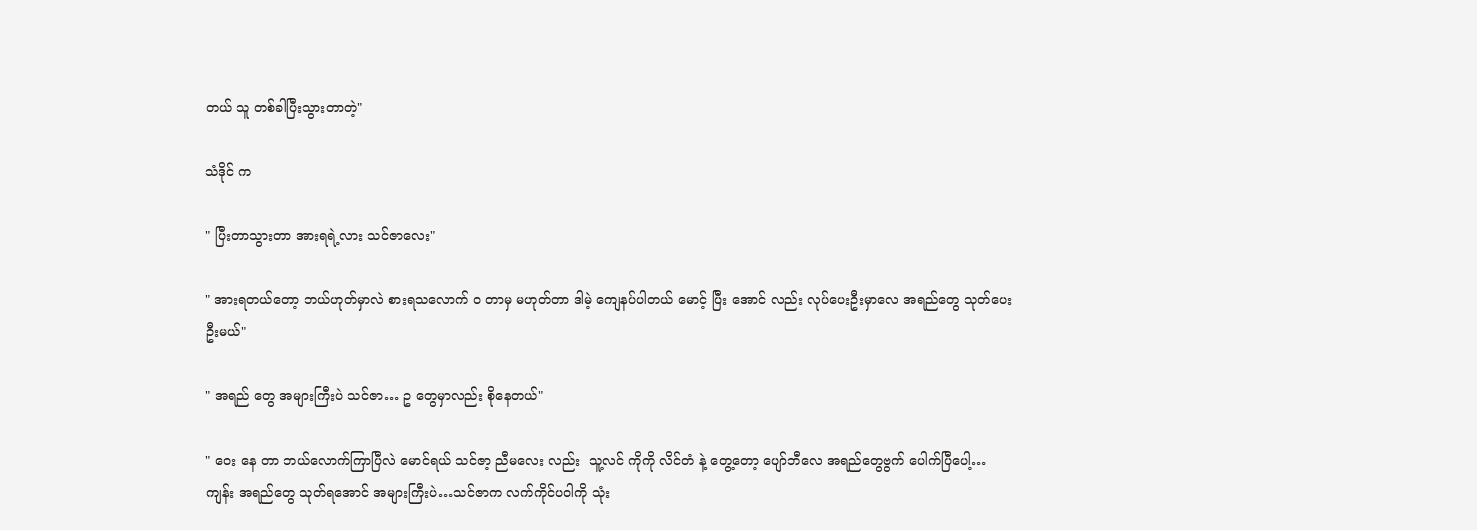တယ် သူ တစ်ခါပြီးသွားတာတဲ့"

သံဒိုင် က

" ပြီးတာသွားတာ အားရရဲ့လား သင်ဇာလေး"

" အားရတယ်တော့ ဘယ်ဟုတ်မှာလဲ စားရသလောက် ဝ တာမှ မဟုတ်တာ ဒါမဲ့ ကျေနပ်ပါတယ် မောင့် ပြီး အောင် လည်း လုပ်ပေးဦးမှာလေ အရည်တွေ သုတ်ပေးဦးမယ်"

" အရည် တွေ အများကြီးပဲ သင်ဇာ… ဥ တွေမှာလည်း စိုနေတယ်"

" ဝေး နေ တာ ဘယ်လောက်ကြာပြီလဲ မောင်ရယ် သင်ဇာ့ ညီမလေး လည်း  သူ့လင် ကိုကို လိင်တံ နဲ့ တွေ့တော့ ပျော်ဘီလေ အရည်တွေဗွက် ပေါက်ပြီပေါ့… ကျန်း အရည်တွေ သုတ်ရအောင် အများကြီးပဲ…သင်ဇာက လက်ကိုင်ပဝါကို သုံး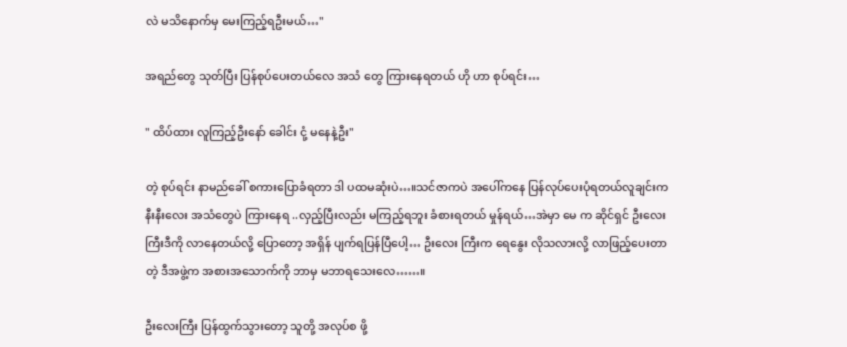လဲ မသိနောက်မှ မေးကြည့်ရဦးမယ်…"

အရည်တွေ သုတ်ပြီး ပြန်စုပ်ပေးတယ်လေ အသံ တွေ ကြားနေရတယ် ဟို ဟာ စုပ်ရင်း…

" ထိပ်ထား လူကြည့်ဦးနော် ခေါင်း ငုံ့ မနေနဲ့ဦး"

တဲ့ စုပ်ရင်း နာမည်ခေါ် စကားပြောခံရတာ ဒါ ပထမဆုံးပဲ…။သင်ဇာကပဲ အပေါ်ကနေ ပြန်လုပ်ပေးပုံရတယ်လူချင်းက နီးနီးလေး အသံတွေပဲ ကြားနေရ ..လှည့်ပြီးလည်း မကြည့်ရဘူး ခံစားရတယ် မှုန်ရယ်…အဲမှာ မေ က ဆိုင်ရှင် ဦးလေး ကြီးဒီကို လာနေတယ်လို့ ပြောတော့ အရှိန် ပျက်ရပြန်ပြီပေါ့… ဦးလေး ကြီးက ရေနွေး လိုသလားလို့ လာဖြည့်ပေးတာတဲ့ ဒီအဖွဲ့က အစားအသောက်ကို ဘာမှ မဘာရသေးလေ……။

ဦးလေးကြီး ပြန်ထွက်သွားတော့ သူတို့ အလုပ်စ ဖို့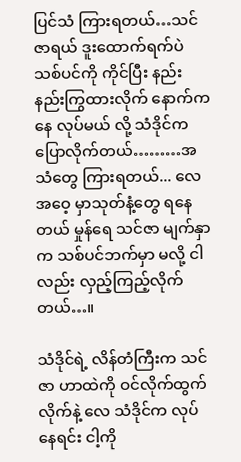ပြင်သံ ကြားရတယ်…သင်ဇာရယ် ဒူးထောက်ရက်ပဲ သစ်ပင်ကို ကိုင်ပြီး နည်းနည်းကြွထားလိုက် နောက်ကနေ လုပ်မယ် လို့ သံဒိုင်က ပြောလိုက်တယ်………အသံတွေ ကြားရတယ်... လေ အဝေ့ မှာသုတ်နံ့တွေ ရနေတယ် မှုန်ရေ သင်ဇာ မျက်နှာက သစ်ပင်ဘက်မှာ မလို့ ငါလည်း လှည့်ကြည့်လိုက်တယ်…။

သံဒိုင်ရဲ့ လိန်တံကြီးက သင်ဇာ ဟာထဲကို ဝင်လိုက်ထွက်လိုက်နဲ့ လေ သံဒိုင်က လုပ်နေရင်း ငါ့ကို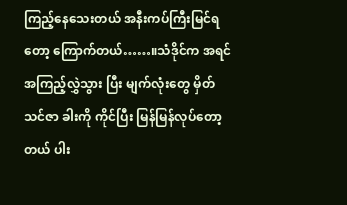ကြည့်နေသေးတယ် အနီးကပ်ကြီးမြင်ရတော့ ကြောက်တယ်……။သံဒိုင်က အရင် အကြည့်လွှဲသွား ပြီး မျက်လုံးတွေ မှိတ် သင်ဇာ ခါးကို ကိုင်ပြီး မြန်မြန်လုပ်တော့တယ် ပါး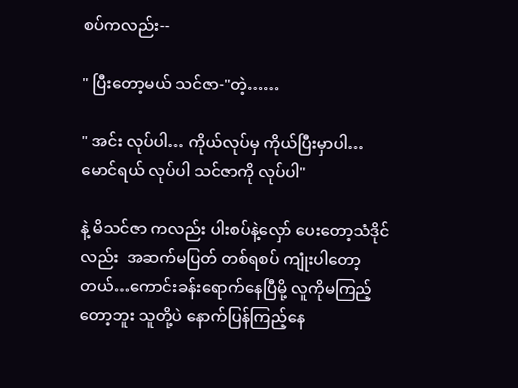စပ်ကလည်း--

" ပြီးတော့မယ် သင်ဇာ-"တဲ့……

" အင်း လုပ်ပါ… ကိုယ်လုပ်မှ ကိုယ်ပြီးမှာပါ…မောင်ရယ် လုပ်ပါ သင်ဇာကို လုပ်ပါ"

နဲ့ မိသင်ဇာ ကလည်း ပါးစပ်နဲ့လှော် ပေးတော့သံဒိုင်လည်း  အဆက်မပြတ် တစ်ရစပ် ကျုံးပါတော့တယ်…ကောင်းခန်းရောက်နေပြီမို့ လူကိုမကြည့်တော့ဘူး သူတို့ပဲ နောက်ပြန်ကြည့်နေ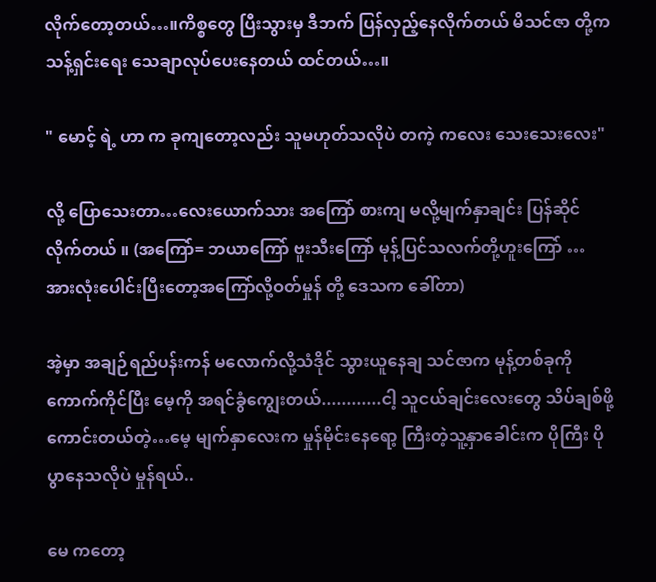လိုက်တော့တယ်…။ကိစ္စတွေ ပြီးသွားမှ ဒီဘက် ပြန်လှည့်နေလိုက်တယ် မိသင်ဇာ တို့က သန့်ရှင်းရေး သေချာလုပ်ပေးနေတယ် ထင်တယ်…။

" မောင့် ရဲ့ ဟာ က ခုကျတော့လည်း သူမဟုတ်သလိုပဲ တကဲ့ ကလေး သေးသေးလေး"

လို့ ပြောသေးတာ…လေးယောက်သား အကြော် စားကျ မလို့မျက်နှာချင်း ပြန်ဆိုင်လိုက်တယ် ။ (အကြော်= ဘယာကြော် ဗူးသီးကြော် မုန့်ပြင်သလက်တို့ဟူးကြော် … အားလုံးပေါင်းပြီးတော့အကြော်လို့ဝတ်မှုန် တို့ ဒေသက ခေါ်တာ)

အဲ့မှာ အချဉ်ရည်ပန်းကန် မလောက်လို့သံဒိုင် သွားယူနေချ သင်ဇာက မုန့်တစ်ခုကိုကောက်ကိုင်ပြီး မေ့ကို အရင်ခွံကျွေးတယ်............ငါ့ သူငယ်ချင်းလေးတွေ သိပ်ချစ်ဖို့ကောင်းတယ်တဲ့…မေ့ မျက်နှာလေးက မှုန်မိုင်းနေရော့ ကြီးတဲ့သူ့နှာခေါင်းက ပိုကြီး ပိုပွာနေသလိုပဲ မှုန်ရယ်..

မေ ကတော့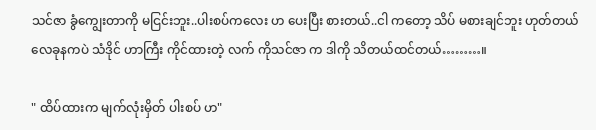သင်ဇာ ခွံကျွေးတာကို မငြင်းဘူး..ပါးစပ်ကလေး ဟ ပေးပြီး စားတယ်..ငါ ကတော့ သိပ် မစားချင်ဘူး ဟုတ်တယ်လေခုနကပဲ သံဒိုင် ဟာကြီး ကိုင်ထားတဲ့ လက် ကိုသင်ဇာ က ဒါကို သိတယ်ထင်တယ်………။

" ထိပ်ထားက မျက်လုံးမှိတ် ပါးစပ် ဟ"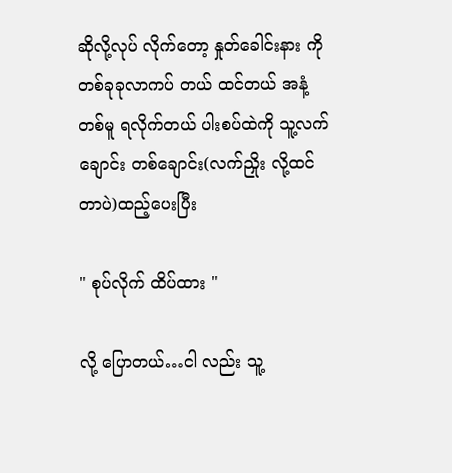ဆိုလို့လုပ် လိုက်တော့ နှုတ်ခေါင်းနား ကို တစ်ခုခုလာကပ် တယ် ထင်တယ် အနံ့တစ်မူ ရလိုက်တယ် ပါးစပ်ထဲကို သူ့လက်ချောင်း တစ်ချောင်း(လက်ညှိုး လို့ထင်တာပဲ)ထည့်ပေးပြီး

" စုပ်လိုက် ထိပ်ထား "

လို့ ပြောတယ်…ငါ လည်း သူ့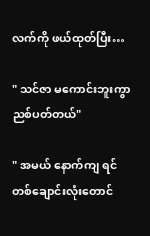လက်ကို ဖယ်ထုတ်ပြီး…

" သင်ဇာ မကောင်းဘူးကွာ ညစ်ပတ်တယ်"

" အမယ် နောက်ကျ ရင် တစ်ချောင်းလုံးတောင်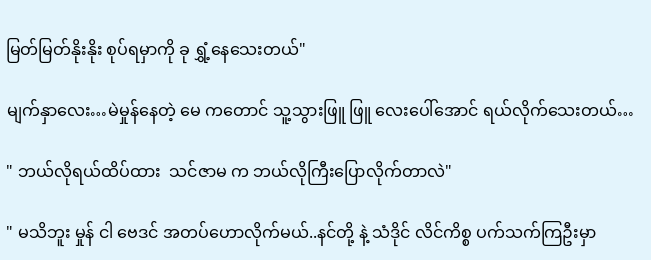မြတ်မြတ်နိုးနိုး စုပ်ရမှာကို ခု ရွှံ့နေသေးတယ်"

မျက်နှာလေး…မဲမှုန်နေတဲ့ မေ ကတောင် သူ့သွားဖြူ ဖြူ လေးပေါ်အောင် ရယ်လိုက်သေးတယ်…

" ဘယ်လိုရယ်ထိပ်ထား  သင်ဇာမ က ဘယ်လိုကြီးပြောလိုက်တာလဲ"

" မသိဘူး မှုန် ငါ ဗေဒင် အတပ်ဟောလိုက်မယ်..နင်တို့ နဲ့ သံဒိုင် လိင်ကိစ္စ ပက်သက်ကြဦးမှာ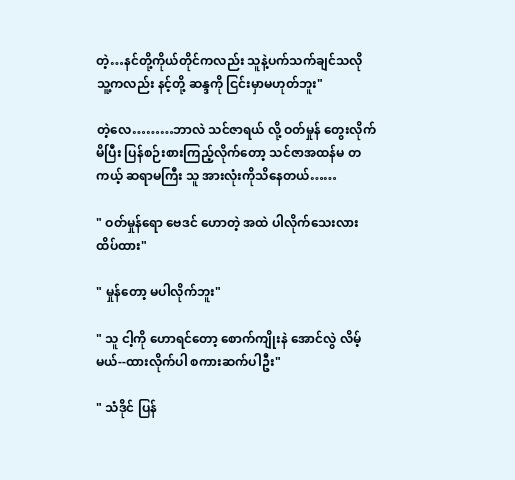တဲ့…နင်တို့ကိုယ်တိုင်ကလည်း သူနဲ့ပက်သက်ချင်သလို သူ့ကလည်း နင့်တို့ ဆန္ဒကို ငြင်းမှာမဟုတ်ဘူး"

တဲ့လေ………ဘာလဲ သင်ဇာရယ် လို့ ဝတ်မှုန် တွေးလိုက်မိပြီး ပြန်စဉ်းစားကြည့်လိုက်တော့ သင်ဇာအထန်မ တကယ့် ဆရာမကြီး သူ အားလုံးကိုသိနေတယ်……

" ဝတ်မှုန်ရော ဗေဒင် ဟောတဲ့ အထဲ ပါလိုက်သေးလား ထိပ်ထား"

" မှုန်တော့ မပါလိုက်ဘူး"

" သူ ငါ့ကို ဟောရင်တော့ စောက်ကျိုးနဲ အောင်လွဲ လိမ့်မယ်--ထားလိုက်ပါ စကားဆက်ပါဦး"

" သံဒိုင် ပြန်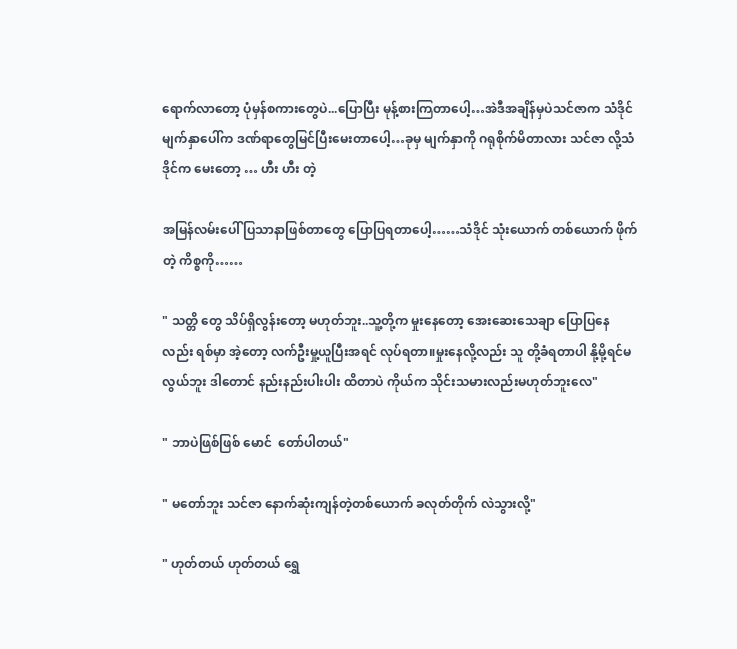ရောက်လာတော့ ပုံမှန်စကားတွေပဲ...ပြောပြီး မုန့်စားကြတာပေါ့…အဲဒီအချိန်မှပဲသင်ဇာက သံဒိုင်မျက်နှာပေါ်က ဒဏ်ရာတွေမြင်ပြီးမေးတာပေါ့…ခုမှ မျက်နှာကို ဂရုစိုက်မိတာလား သင်ဇာ လို့သံဒိုင်က မေးတော့ … ဟီး ဟီး တဲ့

အမြန်လမ်းပေါ် ပြသာနာဖြစ်တာတွေ ပြောပြရတာပေါ့……သံဒိုင် သုံးယောက် တစ်ယောက် ဖိုက်တဲ့ ကိစ္စကို……

" သတ္တိ တွေ သိပ်ရှိလွန်းတော့ မဟုတ်ဘူး..သူ့တို့က မှုးနေတော့ အေးဆေးသေချာ ပြောပြနေလည်း ရစ်မှာ အဲ့တော့ လက်ဦးမှု့ယူပြီးအရင် လုပ်ရတာ။မှုးနေလို့လည်း သူ တို့ခံရတာပါ နို့မို့ရင်မလွယ်ဘူး ဒါတောင် နည်းနည်းပါးပါး ထိတာပဲ ကိုယ်က သိုင်းသမားလည်းမဟုတ်ဘူးလေ"

" ဘာပဲဖြစ်ဖြစ် မောင်  တော်ပါတယ်"

" မတော်ဘူး သင်ဇာ နောက်ဆုံးကျန်တဲ့တစ်ယောက် ခလုတ်တိုက် လဲသွားလို့"

" ဟုတ်တယ် ဟုတ်တယ် ရွှေ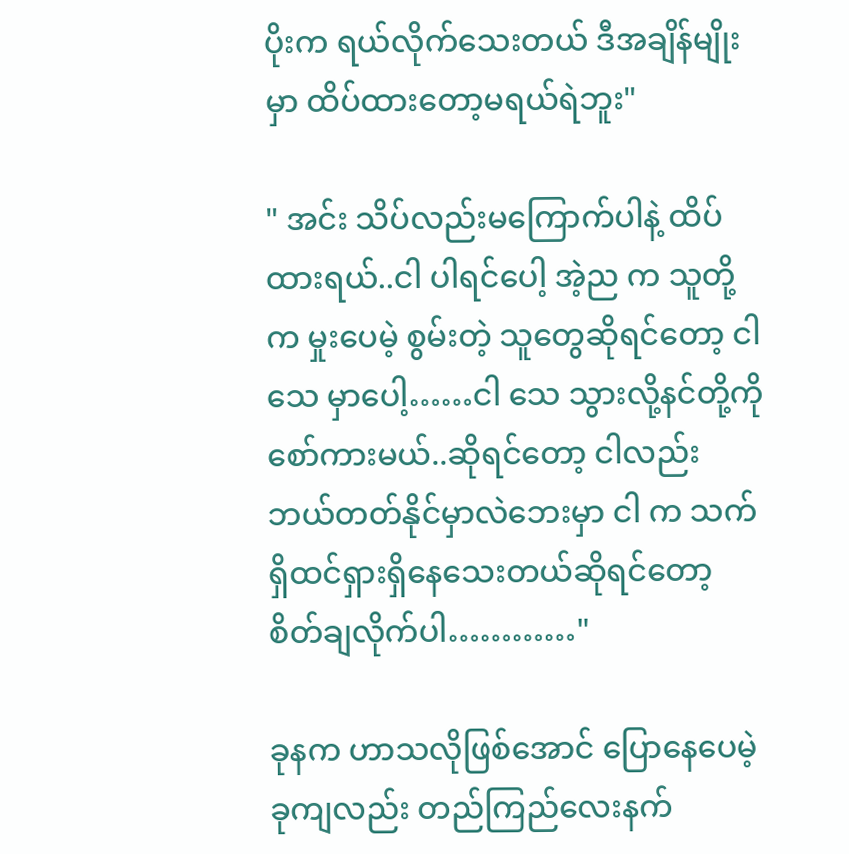ပိုးက ရယ်လိုက်သေးတယ် ဒီအချိန်မျိုးမှာ ထိပ်ထားတော့မရယ်ရဲဘူး"

" အင်း သိပ်လည်းမကြောက်ပါနဲ့ ထိပ်ထားရယ်..ငါ ပါရင်ပေါ့ အဲ့ည က သူတို့က မှုးပေမဲ့ စွမ်းတဲ့ သူတွေဆိုရင်တော့ ငါ သေ မှာပေါ့……ငါ သေ သွားလို့နင်တို့ကို စော်ကားမယ်..ဆိုရင်တော့ ငါလည်း ဘယ်တတ်နိုင်မှာလဲဘေးမှာ ငါ က သက်ရှိထင်ရှားရှိနေသေးတယ်ဆိုရင်တော့ စိတ်ချလိုက်ပါ…………"

ခုနက ဟာသလိုဖြစ်အောင် ပြောနေပေမဲ့ ခုကျလည်း တည်ကြည်လေးနက်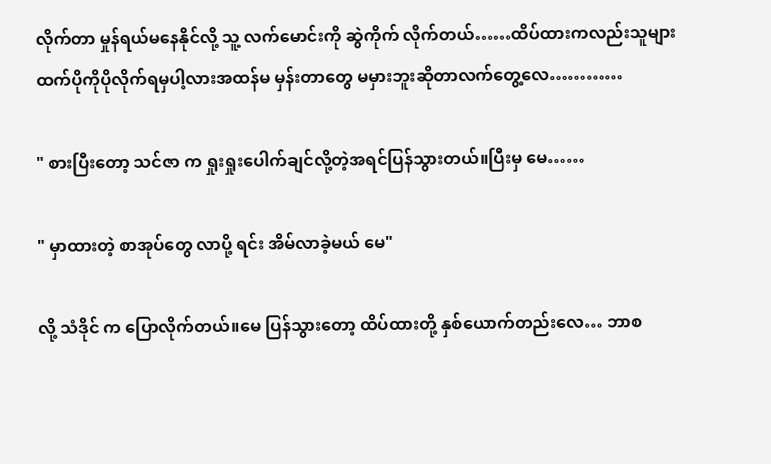လိုက်တာ မှုန်ရယ်မနေနိုင်လို့ သူ့ လက်မောင်းကို ဆွဲကိုက် လိုက်တယ်……ထိပ်ထားကလည်းသူများထက်ပိုကိုပိုလိုက်ရမှပါ့လားအထန်မ မှန်းတာတွေ မမှားဘူးဆိုတာလက်တွေ့လေ…………

" စားပြီးတော့ သင်ဇာ က ရှုးရှုးပေါက်ချင်လို့တဲ့အရင်ပြန်သွားတယ်။ပြီးမှ မေ……

" မှာထားတဲ့ စာအုပ်တွေ လာပို့ ရင်း အိမ်လာခဲ့မယ် မေ"

လို့ သံဒိုင် က ပြောလိုက်တယ်။မေ ပြန်သွားတော့ ထိပ်ထားတို့ နှစ်ယောက်တည်းလေ… ဘာစ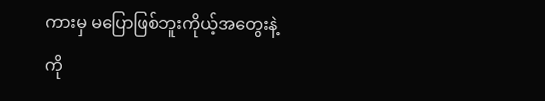ကားမှ မပြောဖြစ်ဘူးကိုယ့်အတွေးနဲ့ ကို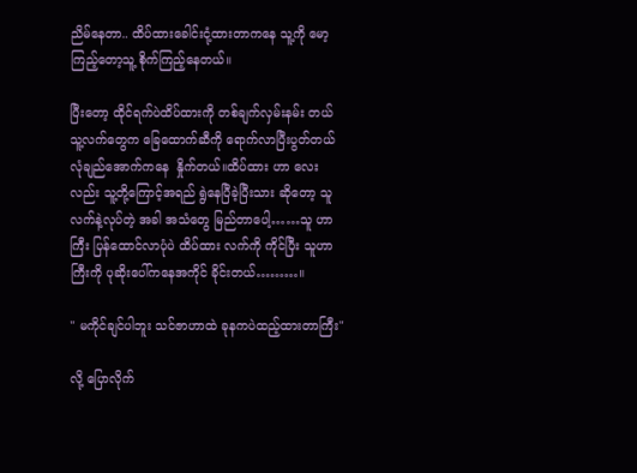ညိမ်နေတာ.. ထိပ်ထားခေါင်းငုံ့ထားတာကနေ သူ့ကို မော့ကြည့်တော့သူ့ စိုက်ကြည့်နေတယ်။

ပြီးတော့ ထိုင်ရက်ပဲထိပ်ထားကို တစ်ချက်လှမ်းနမ်း တယ် သူ့လက်တွေက ခြေထောက်ဆီကို ရောက်လာပြီးပွတ်တယ် လုံချည်အောက်ကနေ  နှိုက်တယ်။ထိပ်ထား ဟာ လေးလည်း သူ့တို့ကြောင့်အရည် ရွဲနေပြီခဲ့ပြီးသား ဆိုတော့ သူ လက်နဲ့လုပ်တဲ့ အခါ အသံတွေ မြည်တာပေါ့……သူ ဟာကြီး ပြန်ထောင်လာပုံပဲ ထိပ်ထား လက်ကို ကိုင်ပြီး သူဟာကြီးကို ပုဆိုးပေါ်ကနေအကိုင် ခိုင်းတယ်………။

" မကိုင်ချင်ပါဘူး သင်ဇာဟာထဲ ခုနကပဲထည့်ထားတာကြီး"

လို့ ပြောလိုက်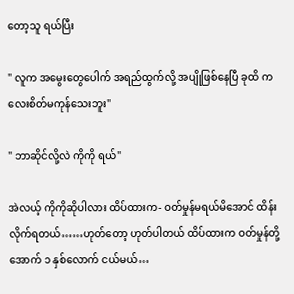တော့သူ ရယ်ပြီး

" လူက အမွေးတွေပေါက် အရည်ထွက်လို့ အပျိုဖြစ်နေပြီ ခုထိ ကလေးစိတ်မကုန်သေးဘူး"

" ဘာဆိုင်လို့လဲ ကိုကို ရယ်"

အဲလယ့် ကိုကိုဆိုပါလား ထိပ်ထားက- ဝတ်မှုန်မရယ်မိအောင် ထိန်း လိုက်ရတယ်……ဟုတ်တော့ ဟုတ်ပါတယ် ထိပ်ထားက ဝတ်မှုန်တို့အောက် ၁ နှစ်လောက် ငယ်မယ်…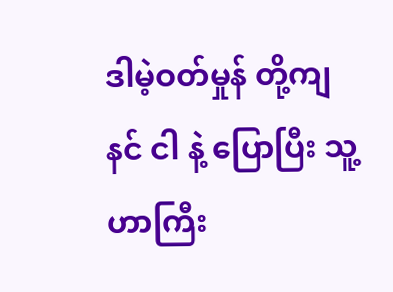ဒါမဲ့ဝတ်မှုန် တို့ကျ  နင် ငါ နဲ့ ပြောပြီး သူ့ဟာကြီး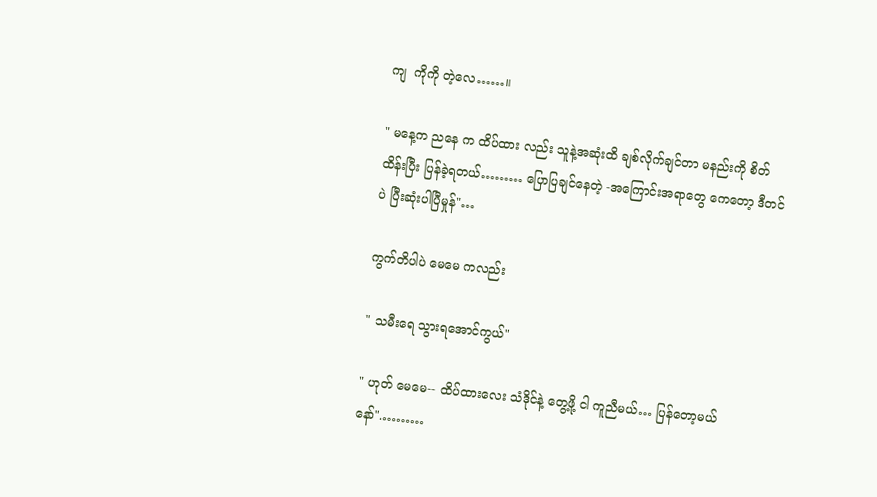ကျ  ကိုကို တဲ့လေ……။

" မနေ့က ညနေ က ထိပ်ထား လည်း သူနဲ့အဆုံးထိ ချစ်လိုက်ချင်တာ မနည်းကို စိတ်ထိန်းပြီး ပြန်ခဲ့ရတယ်……… ပြောပြချင်နေတဲ့ -အကြောင်းအရာတွေ ကေတော့ ဒီတင်ပဲ ပြီးဆုံးပါပြီမှုန်"…

ကွက်တိပါပဲ မေမေ ကလည်း

" သမီးရေ သွားရအောင်ကွယ်"

" ဟုတ် မေမေ-- ထိပ်ထားလေး သံဒိုင်နဲ့ တွေ့ဖို့ ငါ ကူညီမယ်… ပြန်တော့မယ်နော်".………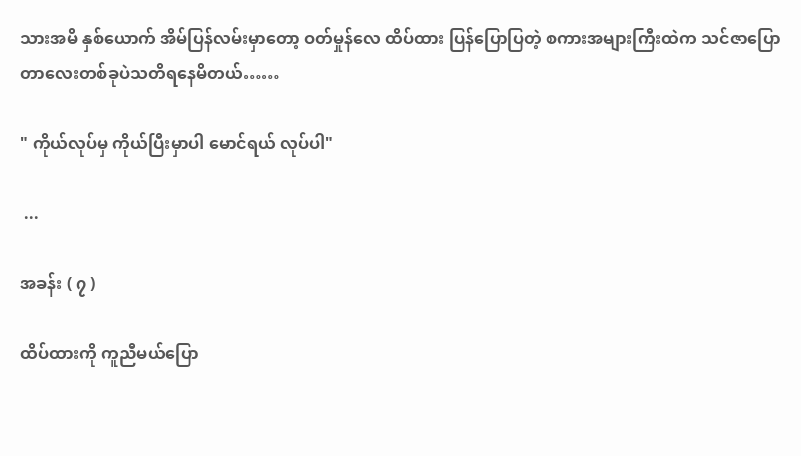သားအမိ နှစ်ယောက် အိမ်ပြန်လမ်းမှာတော့ ဝတ်မှုန်လေ ထိပ်ထား ပြန်ပြောပြတဲ့ စကားအများကြီးထဲက သင်ဇာပြောတာလေးတစ်ခုပဲသတိရနေမိတယ်……

" ကိုယ်လုပ်မှ ကိုယ်ပြီးမှာပါ မောင်ရယ် လုပ်ပါ"

 ...

အခန်း ( ၇ )

ထိပ်ထားကို ကူညီမယ်ပြော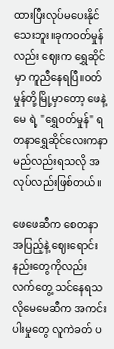ထားပြီးလုပ်မပေးနိုင်သေးဘူး။ခုကဝတ်မှုန်လည်း ဈေးက ရွှေဆိုင်မှာ ကူညီနေရပြီ။ဝတ်မှုန်တို့မြို့မှာတော့ ဖေနဲ့မေ ရဲ့ "ရွှေဝတ်မှုန်" ရတနာရွှေဆိုင်လေးကနာမည်လည်းရသလို အလုပ်လည်းဖြစ်တယ်။

ဖေဖေဆီက စေတနာ အပြည့်နဲ့ ဈေးရောင်းနည်းတွေကိုလည်း လက်တွေ့ သင်နေရသလိုမေမေဆီက အကင်းပါးမှုတွေ လူကဲခတ် ပ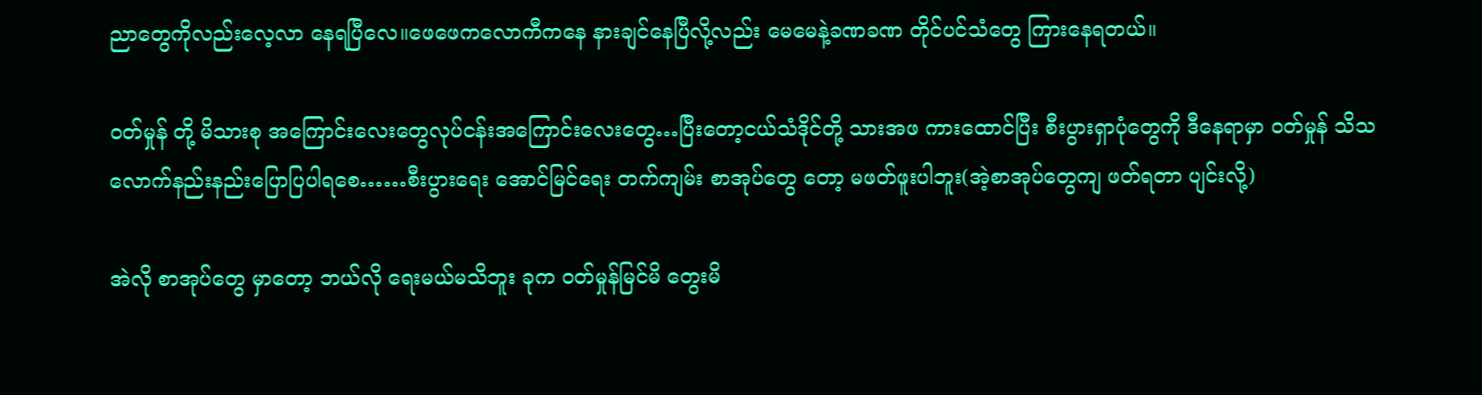ညာတွေကိုလည်းလေ့လာ နေရပြီလေ။ဖေဖေကလောကီကနေ နားချင်နေပြီလို့လည်း မေမေနဲ့ခဏခဏ တိုင်ပင်သံတွေ ကြားနေရတယ်။

ဝတ်မှုန် တို့ မိသားစု အကြောင်းလေးတွေလုပ်ငန်းအကြောင်းလေးတွေ…ပြီးတော့ငယ်သံဒိုင်တို့ သားအဖ ကားထောင်ပြီး စီးပွားရှာပုံတွေကို ဒီနေရာမှာ ဝတ်မှုန် သိသလောက်နည်းနည်းပြောပြပါရစေ……စီးပွားရေး အောင်မြင်ရေး တက်ကျမ်း စာအုပ်တွေ တော့ မဖတ်ဖူးပါဘူး(အဲ့စာအုပ်တွေကျ ဖတ်ရတာ ပျင်းလို့)

အဲလို စာအုပ်တွေ မှာတော့ ဘယ်လို ရေးမယ်မသိဘူး ခုက ဝတ်မှုန်မြင်မိ တွေးမိ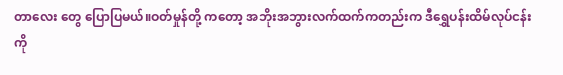တာလေး တွေ ပြောပြမယ်။ဝတ်မှုန်တို့ ကတော့ အဘိုးအဘွားလက်ထက်ကတည်းက ဒီရွှေပန်းထိမ်လုပ်ငန်းကို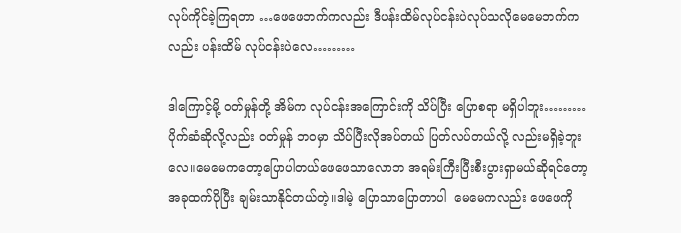လုပ်ကိုင်ခဲ့ကြရတာ …ဖေဖေဘက်ကလည်း ဒီပန်းထိမ်လုပ်ငန်းပဲလုပ်သလိုမေမေဘက်ကလည်း ပန်းထိမ် လုပ်ငန်းပဲလေ………

ဒါကြောင့်မို့ ဝတ်မှုန်တို့ အိမ်က လုပ်ငန်းအကြောင်းကို သိပ်ပြီး ပြောစရာ မရှိပါဘူး………ပိုက်ဆံဆိုလို့လည်း ဝတ်မှုန် ဘဝမှာ သိပ်ပြီးလိုအပ်တယ် ပြတ်လပ်တယ်လို့ လည်းမရှိခဲ့ဘူးလေ။မေမေကတော့ပြောပါတယ်ဖေဖေသာလောဘ အရမ်းကြီးပြီးစီးပွားရှာမယ်ဆိုရင်တော့အခုထက်ပိုပြီး ချမ်းသာနိုင်တယ်တဲ့။ဒါမဲ့ ပြောသာပြောတာပါ  မေမေကလည်း ဖေဖေကို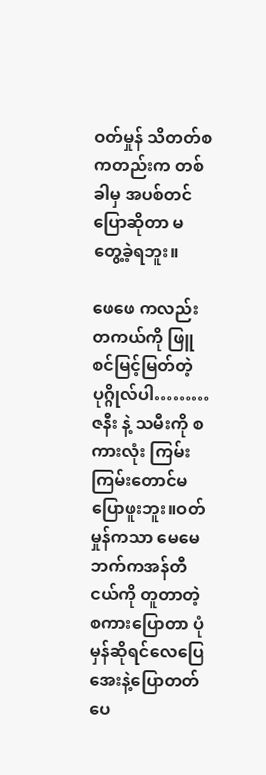ဝတ်မှုန် သိတတ်စကတည်းက တစ်ခါမှ အပစ်တင်ပြောဆိုတာ မတွေ့ခဲ့ရဘူး။

ဖေဖေ ကလည်းတကယ်ကို ဖြူ စင်မြင့်မြတ်တဲ့ ပုဂ္ဂိုလ်ပါ………ဇနီး နဲ့ သမီးကို စကားလုံး ကြမ်းကြမ်းတောင်မပြောဖူးဘူး။ဝတ်မှုန်ကသာ မေမေဘက်ကအန်တီငယ်ကို တူတာတဲ့ စကားပြောတာ ပုံမှန်ဆိုရင်လေပြေအေးနဲ့ပြောတတ်ပေ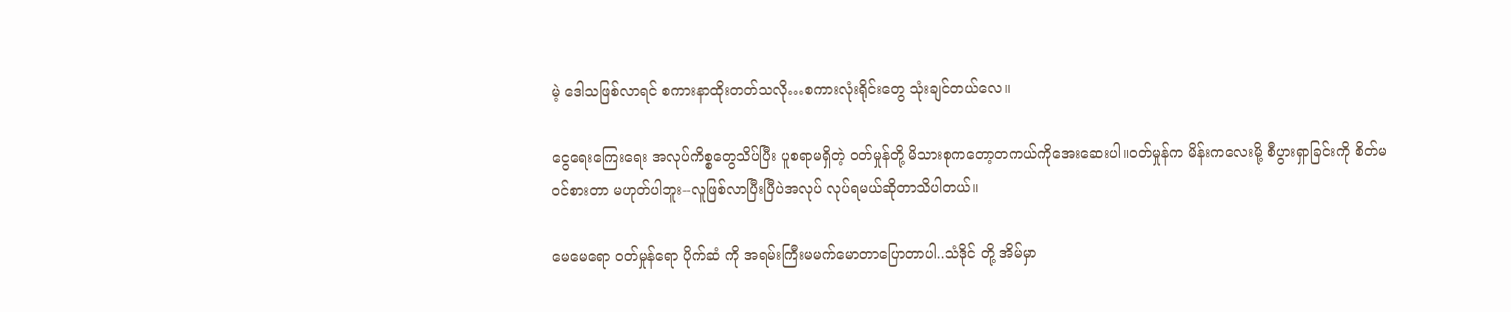မဲ့ ဒေါသဖြစ်လာရင် စကားနာထိုးတတ်သလို…စကားလုံးရိုင်းတွေ သုံးချင်တယ်လေ။

ငွေရေးကြေးရေး အလုပ်ကိစ္စတွေသိပ်ပြီး ပူစရာမရှိတဲ့ ဝတ်မှုန်တို့ မိသားစုကတော့တကယ်ကိုအေးဆေးပါ။ဝတ်မှုန်က မိန်းကလေးမို့ စီပွားရှာခြင်းကို စိတ်မဝင်စားတာ မဟုတ်ပါဘူး--လူဖြစ်လာပြီးပြီပဲအလုပ် လုပ်ရမယ်ဆိုတာသိပါတယ်။

မေမေရော ဝတ်မှုန်ရော ပိုက်ဆံ ကို အရမ်းကြီးမမက်မောတာပြောတာပါ..သံဒိုင် တို့ အိမ်မှာ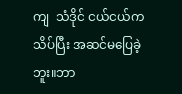ကျ  သံဒိုင် ငယ်ငယ်က သိပ်ပြီး အဆင်မပြေခဲ့ဘူး။ဘာ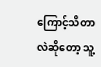ကြောင့်သိတာလဲဆိုတော့ သူ့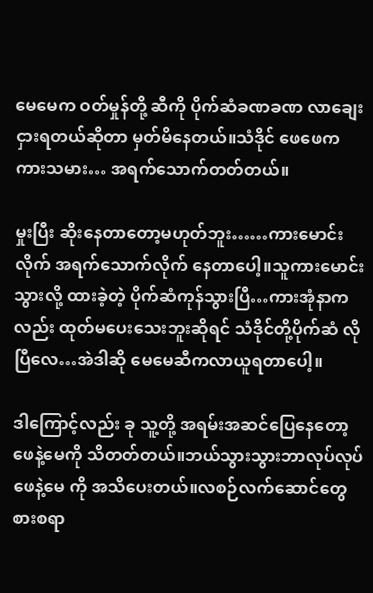မေမေက ဝတ်မှုန်တို့ ဆီကို ပိုက်ဆံခဏခဏ လာချေးငှားရတယ်ဆိုတာ မှတ်မိနေတယ်။သံဒိုင် ဖေဖေက ကားသမား… အရက်သောက်တတ်တယ်။

မှုးပြီး ဆိုးနေတာတော့မဟုတ်ဘူး……ကားမောင်းလိုက် အရက်သောက်လိုက် နေတာပေါ့။သူကားမောင်းသွားလို့ ထားခဲ့တဲ့ ပိုက်ဆံကုန်သွားပြီ…ကားအုံနာကလည်း ထုတ်မပေးသေးဘူးဆိုရင် သံဒိုင်တို့ပိုက်ဆံ လိုပြီလေ…အဲဒါဆို မေမေဆီကလာယူရတာပေါ့။

ဒါကြောင့်လည်း ခု သူ့တို့ အရမ်းအဆင်ပြေနေတော့ ဖေနဲ့မေကို သိတတ်တယ်။ဘယ်သွားသွားဘာလုပ်လုပ် ဖေနဲ့မေ ကို အသိပေးတယ်။လစဉ်လက်ဆောင်တွေစားစရာ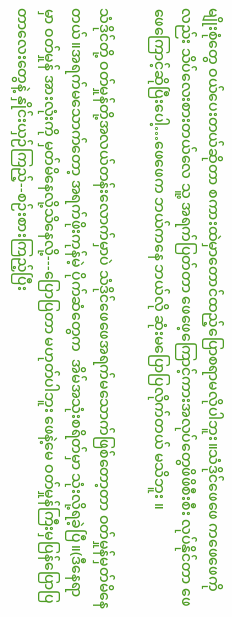မျိုးစုံတွေ ဝယ်ပေးတယ်ဆိုတာ စကားထဲမှာတောင်ထည့်ပြောစရာမလိုပါဘူး။သံဒိုင်ဖေဖေ ကဖေဖေကိုလည်း သိပ်လေးစားတယ်လေ သူ့ အရက်ပြတ်တာ ဖေဖေ့ကြောင့်ကားအလုပ်တွေဖိဖိစီးစီး လုပ်နိုင်တာ ဖေဖေကြောင့်ဆိုပြီးပေါ့…ဖေဖေက ဘယ်ကနေ ဘယ်လို ဆုံးမပြောပြလိုက်တယ် မသိဘူး ။

သံဒိုင်တို့ ဝတ်မှုန်တို့အလယ်တန်းလောက်မှာပဲ သံဒိုင်ဖေဖေအရက်မသောက်ဖြစ်တော့တာ ဝတ်မှုန်မှတ်မိနေတယ်။အရက်မသောက်တော့ အရက်ဖိုးကုန်မဲ့ ပိုက်ဆံတွေက  အိမ်အသုံးစရိတ်မှာ သုံးလို့ရခဲ့ပြီ။(ဒီနေရာ မှာ ဝတ်မှုန် အားလုံးကို မှတ်မိနေလို့သိနေလို့---ပြောပြတာ မဟုတ်ပါဘူး ဖေနဲ့မေ ဝတ်မှုန်ကြီးမှပြန်ပြောပြတာလေးတွေနဲ့ နှိုင်းယှဉ်ကြည့်--စဉ်းစားကြည့်ပြီး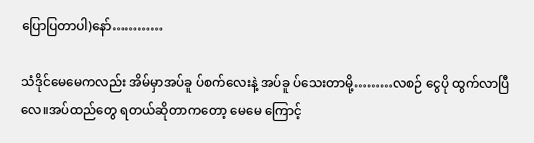ပြောပြတာပါ)နော်…………

သံဒိုင်မေမေကလည်း အိမ်မှာအပ်ခူ ပ်စက်လေးနဲ့ အပ်ခူ ပ်သေးတာမို့………လစဉ် ငွေပို ထွက်လာပြီလေ။အပ်ထည်တွေ ရတယ်ဆိုတာကတော့ မေမေ ကြောင့်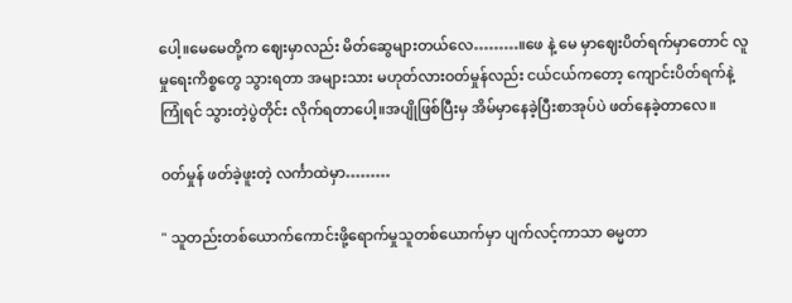ပေါ့။မေမေတို့က ဈေးမှာလည်း မိတ်ဆွေများတယ်လေ………။ဖေ နဲ့ မေ မှာဈေးပိတ်ရက်မှာတောင် လူမှုရေးကိစ္စတွေ သွားရတာ အများသား မဟုတ်လားဝတ်မှုန်လည်း ငယ်ငယ်ကတော့ ကျောင်းပိတ်ရက်နဲ့ကြုံရင် သွားတဲ့ပွဲတိုင်း လိုက်ရတာပေါ့။အပျိုဖြစ်ပြီးမှ အိမ်မှာနေခဲ့ပြီးစာအုပ်ပဲ ဖတ်နေခဲ့တာလေ။

ဝတ်မှုန် ဖတ်ခဲ့ဖူးတဲ့ လင်္ကာထဲမှာ………

" သူတည်းတစ်ယောက်ကောင်းဖို့ရောက်မှုသူတစ်ယောက်မှာ ပျက်လင့်ကာသာ ဓမ္မတာ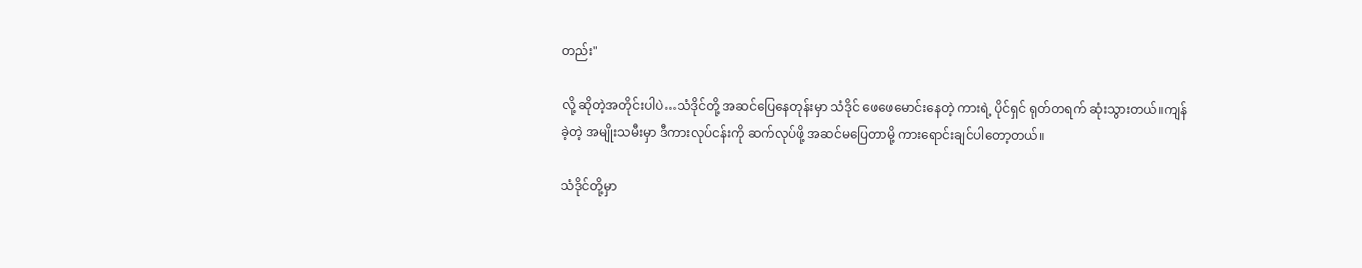တည်း"

လို့ ဆိုတဲ့အတိုင်းပါပဲ…သံဒိုင်တို့ အဆင်ပြေနေတုန်းမှာ သံဒိုင် ဖေဖေမောင်းနေတဲ့ ကားရဲ့ ပိုင်ရှင် ရုတ်တရက် ဆုံးသွားတယ်။ကျန်ခဲ့တဲ့ အမျိုးသမီးမှာ ဒီကားလုပ်ငန်းကို ဆက်လုပ်ဖို့ အဆင်မပြေတာမို့ ကားရောင်းချင်ပါတော့တယ်။

သံဒိုင်တို့မှာ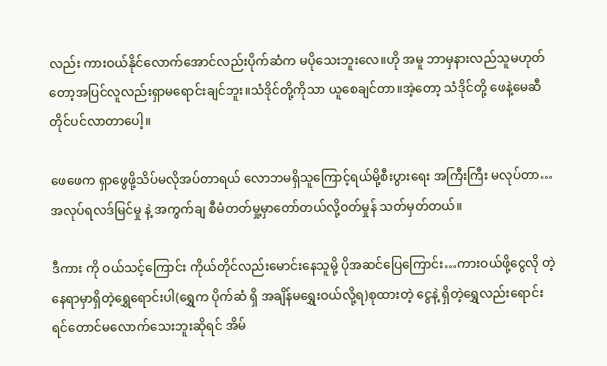လည်း ကားဝယ်နိုင်လောက်အောင်လည်းပိုက်ဆံက မပိုသေးဘူးလေ။ဟို အမူ ဘာမှနားလည်သူမဟုတ်တော့အပြင်လူလည်းရှာမရောင်းချင်ဘူး။သံဒိုင်တို့ကိုသာ ယူစေချင်တာ။အဲ့တော့ သံဒိုင်တို့ ဖေနဲ့မေဆီ တိုင်ပင်လာတာပေါ့။

ဖေဖေက ရှာဖွေဖို့သိပ်မလိုအပ်တာရယ် လောဘမရှိသူကြောင့်ရယ်မို့စီးပွားရေး အကြီးကြီး မလုပ်တာ…အလုပ်ရလဒ်မြင်မှု နဲ့ အကွက်ချ စီမံတတ်မှု့မှာတော်တယ်လို့ဝတ်မှုန် သတ်မှတ်တယ်။

ဒီကား ကို ဝယ်သင့်ကြောင်း ကိုယ်တိုင်လည်းမောင်းနေသူမို့ ပိုအဆင်ပြေကြောင်း…ကားဝယ်ဖို့ငွေလို တဲ့နေရာမှာရှိတဲ့ရွှေရောင်းပါ(ရွှေက ပိုက်ဆံ ရှိ အချိန်မရွှေးဝယ်လို့ရ)စုထားတဲ့ ငွေနဲ့ ရှိတဲ့ရွှေလည်းရောင်းရင်တောင်မလောက်သေးဘူးဆိုရင် အိမ်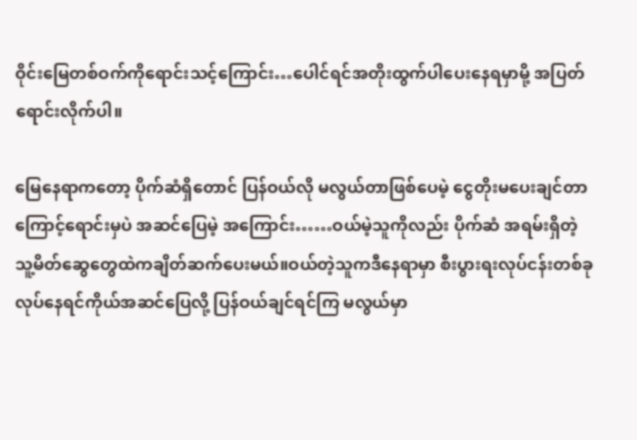ဝိုင်းမြေတစ်ဝက်ကိုရောင်းသင့်ကြောင်း…ပေါင်ရင်အတိုးထွက်ပါပေးနေရမှာမို့ အပြတ်ရောင်းလိုက်ပါ။

မြေနေရာကတော့ ပိုက်ဆံရှိတောင် ပြန်ဝယ်လို မလွယ်တာဖြစ်ပေမဲ့ ငွေတိုးမပေးချင်တာကြောင့်ရောင်းမှပဲ အဆင်ပြေမဲ့ အကြောင်း……ဝယ်မဲ့သူကိုလည်း ပိုက်ဆံ အရမ်းရှိတဲ့ သူ့မိတ်ဆွေတွေထဲကချိတ်ဆက်ပေးမယ်။ဝယ်တဲ့သူကဒီနေရာမှာ စီးပွားရးလုပ်ငန်းတစ်ခု လုပ်နေရင်ကိုယ်အဆင်ပြေလို့ ပြန်ဝယ်ချင်ရင်ကြ မလွယ်မှာ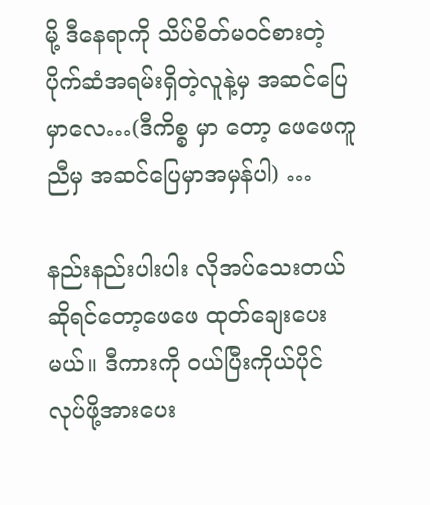မို့ ဒီနေရာကို သိပ်စိတ်မဝင်စားတဲ့  ပိုက်ဆံအရမ်းရှိတဲ့လူနဲ့မှ အဆင်ပြေမှာလေ…(ဒီကိစ္စ မှာ တော့ ဖေဖေကူညီမှ အဆင်ပြေမှာအမှန်ပါ) …

နည်းနည်းပါးပါး လိုအပ်သေးတယ်ဆိုရင်တော့ဖေဖေ ထုတ်ချေးပေးမယ်။ ဒီကားကို ဝယ်ပြီးကိုယ်ပိုင် လုပ်ဖို့အားပေး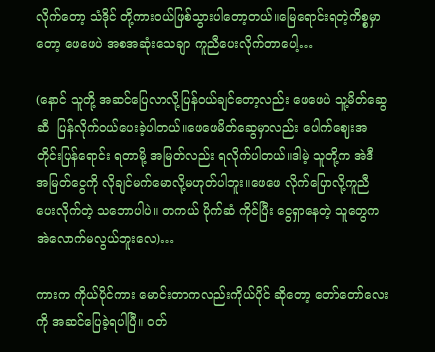လိုက်တော့ သံဒိုင် တို့ကားဝယ်ဖြစ်သွားပါတော့တယ်။မြေရောင်းရတဲ့ကိစ္စမှာတော့ ဖေဖေပဲ အစအဆုံးသေချာ ကူညီပေးလိုက်တာပေါ့…

(နောင် သူတို့ အဆင်ပြေလာလို့ပြန်ဝယ်ချင်တော့လည်း ဖေဖေပဲ သူ့မိတ်ဆွေ ဆီ  ပြန်လိုက်ဝယ်ပေးခဲ့ပါတယ်။ဖေဖေမိတ်ဆွေမှာလည်း ပေါက်ဈေးအတိုင်းပြန်ရောင်း ရတာမို့ အမြတ်လည်း ရလိုက်ပါတယ်။ဒါမဲ့ သူတို့က အဲဒီ အမြတ်ငွေကို လိုချင်မက်မောလို့မဟုတ်ပါဘူး။ဖေဖေ လိုက်ပြောလို့ကူညီပေးလိုက်တဲ့ သဘောပါပဲ။ တကယ် ပိုက်ဆံ ကိုင်ပြီး ငွေရှာနေတဲ့ သူတွေက အဲလောက်မလွယ်ဘူးလေ)…

ကားက ကိုယ်ပိုင်ကား မောင်းတာကလည်းကိုယ်ပိုင် ဆိုတော့ တော်တော်လေးကို အဆင်ပြေခဲ့ရပါပြီ။ ဝတ်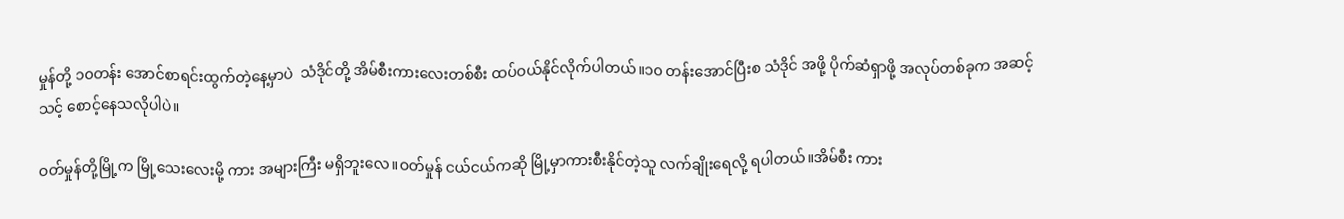မှုန်တို့ ၁၀တန်း အောင်စာရင်းထွက်တဲ့နေ့မှာပဲ  သံဒိုင်တို့ အိမ်စီးကားလေးတစ်စီး ထပ်ဝယ်နိုင်လိုက်ပါတယ်။၁၀ တန်းအောင်ပြီးစ သံဒိုင် အဖို့ ပိုက်ဆံရှာဖို့ အလုပ်တစ်ခုက အဆင့်သင့် စောင့်နေသလိုပါပဲ။

ဝတ်မှုန်တို့မြို့က မြို့သေးလေးမို့ ကား အများကြီး မရှိဘူးလေ။ဝတ်မှုန် ငယ်ငယ်ကဆို မြို့မှာကားစီးနိုင်တဲ့သူ လက်ချိုးရေလို့ ရပါတယ်။အိမ်စီး ကား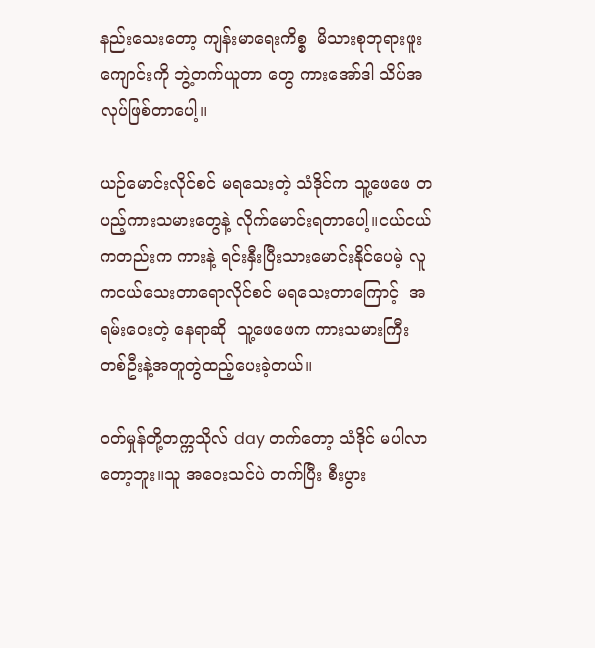နည်းသေးတော့ ကျန်းမာရေးကိစ္စ  မိသားစုဘုရားဖူးကျောင်းကို ဘွဲ့တက်ယူတာ တွေ ကားအော်ဒါ သိပ်အလုပ်ဖြစ်တာပေါ့။

ယဉ်မောင်းလိုင်စင် မရသေးတဲ့ သံဒိုင်က သူ့ဖေဖေ တပည့်ကားသမားတွေနဲ့ လိုက်မောင်းရတာပေါ့။ငယ်ငယ်ကတည်းက ကားနဲ့ ရင်းနှီးပြီးသားမောင်းနိုင်ပေမဲ့ လူကငယ်သေးတာရောလိုင်စင် မရသေးတာကြောင့်  အရမ်းဝေးတဲ့ နေရာဆို  သူ့ဖေဖေက ကားသမားကြီး တစ်ဦးနဲ့အတူတွဲထည့်ပေးခဲ့တယ်။

ဝတ်မှုန်တို့တက္ကသိုလ် day တက်တော့ သံဒိုင် မပါလာတော့ဘူး။သူ အဝေးသင်ပဲ တက်ပြီး စီးပွား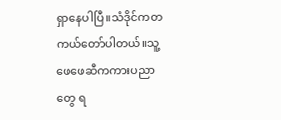ရှာနေပါပြီ။သံဒိုင်ကတကယ်တော်ပါတယ်။သူ့ဖေဖေဆီကကားပညာတွေ ရ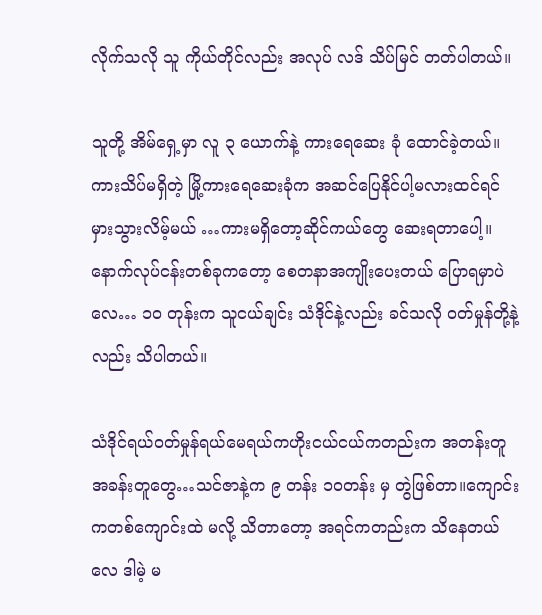လိုက်သလို သူ ကိုယ်တိုင်လည်း အလုပ် လဒ် သိပ်မြင် တတ်ပါတယ်။

သူတို့ အိမ်ရှေ့မှာ လူ ၃ ယောက်နဲ့ ကားရေဆေး ခုံ ထောင်ခဲ့တယ်။ကားသိပ်မရှိတဲ့ မြို့ကားရေဆေးခုံက အဆင်ပြေနိုင်ပါ့မလားထင်ရင် မှားသွားလိမ့်မယ် …ကားမရှိတော့ဆိုင်ကယ်တွေ ဆေးရတာပေါ့။နောက်လုပ်ငန်းတစ်ခုကတော့ စေတနာအကျိုးပေးတယ် ပြောရမှာပဲလေ… ၁၀ တုန်းက သူငယ်ချင်း သံဒိုင်နဲ့လည်း ခင်သလို ဝတ်မှုန်တို့နဲ့လည်း သိပါတယ်။

သံဒိုင်ရယ်ဝတ်မှုန်ရယ်မေရယ်ကဟိုးငယ်ငယ်ကတည်းက အတန်းတူ အခန်းတူတွေ…သင်ဇာနဲ့က ၉ တန်း ၁၀တန်း မှ တွဲဖြစ်တာ။ကျောင်းကတစ်ကျောင်းထဲ မလို့ သိတာတော့ အရင်ကတည်းက သိနေတယ်လေ ဒါမဲ့ မ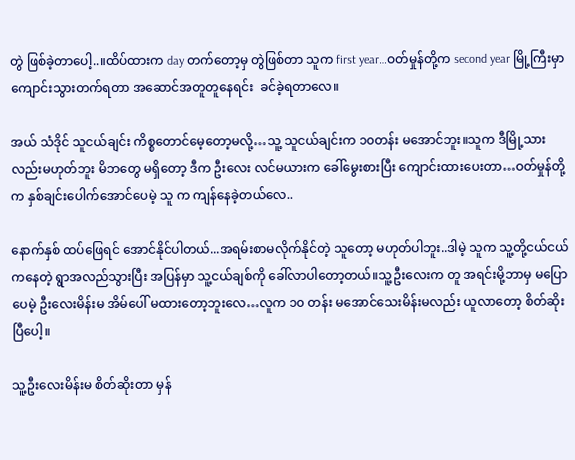တွဲ ဖြစ်ခဲ့တာပေါ့..။ထိပ်ထားက day တက်တော့မှ တွဲဖြစ်တာ သူက first year…ဝတ်မှုန်တို့က second year မြို့ကြီးမှာ ကျောင်းသွားတက်ရတာ အဆောင်အတူတူနေရင်း  ခင်ခဲ့ရတာလေ။

အယ် သံဒိုင် သူငယ်ချင်း ကိစ္စတောင်မေ့တော့မလို့…သူ့ သူငယ်ချင်းက ၁၀တန်း မအောင်ဘူး။သူက ဒီမြို့သား လည်းမဟုတ်ဘူး မိဘတွေ မရှိတော့ ဒီက ဦးလေး လင်မယားက ခေါ်မွေးစားပြီး ကျောင်းထားပေးတာ…ဝတ်မှုန်တို့က နှစ်ချင်းပေါက်အောင်ပေမဲ့ သူ က ကျန်နေခဲ့တယ်လေ..

နောက်နှစ် ထပ်ဖြေရင် အောင်နိုင်ပါတယ်...အရမ်းစာမလိုက်နိုင်တဲ့ သူတော့ မဟုတ်ပါဘူး..ဒါမဲ့ သူက သူ့တို့ငယ်ငယ်ကနေတဲ့ ရွာအလည်သွားပြီး အပြန်မှာ သူ့ငယ်ချစ်ကို ခေါ်လာပါတော့တယ်။သူ့ဦးလေးက တူ အရင်းမို့ဘာမှ မပြောပေမဲ့ ဦးလေးမိန်းမ အိမ်ပေါ် မထားတော့ဘူးလေ…လူက ၁၀ တန်း မအောင်သေးမိန်းမလည်း ယူလာတော့ စိတ်ဆိုးပြီပေါ့။

သူ့ဦးလေးမိန်းမ စိတ်ဆိုးတာ မှန်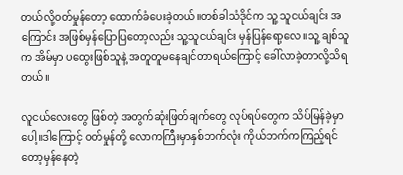တယ်လို့ဝတ်မှုန်တော့ ထောက်ခံပေးခဲ့တယ်။တစ်ခါသံဒိုင်က သူ့ သူငယ်ချင်း အကြောင်း အဖြစ်မှန်ပြောပြတော့လည်း သူ့သူငယ်ချင်း မှန်ပြန်ရော့လေ။သူ့ ချစ်သူက အိမ်မှာ ပထွေးဖြစ်သူနဲ့ အတူတူမနေချင်တာရယ်ကြောင့် ခေါ်လာခဲ့တာလို့သိရတယ်။

လူငယ်လေးတွေ ဖြစ်တဲ့ အတွက်ဆုံးဖြတ်ချက်တွေ လုပ်ရပ်တွေက သိပ်မြန်ခဲ့မှာပေါ့။ဒါကြောင့် ဝတ်မှုန်တို့ လောကကြီးမှာနှစ်ဘက်လုံး ကိုယ်ဘက်ကကြည့်ရင်တော့မှန်နေတဲ့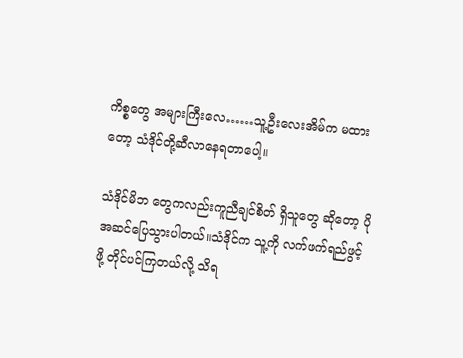ကိစ္စတွေ အများကြီးလေ……သူ့ဦးလေးအိမ်က မထားတော့ သံဒိုင်တို့ဆီလာနေရတာပေါ့။

သံဒိုင်မိဘ တွေကလည်းကူညီချင်စိတ် ရှိသူတွေ ဆိုတော့ ပိုအဆင်ပြေသွားပါတယ်။သံဒိုင်က သူ့ကို လက်ဖက်ရည်ဖွင့်ဖို့ တိုင်ပင်ကြတယ်လို့ သိရ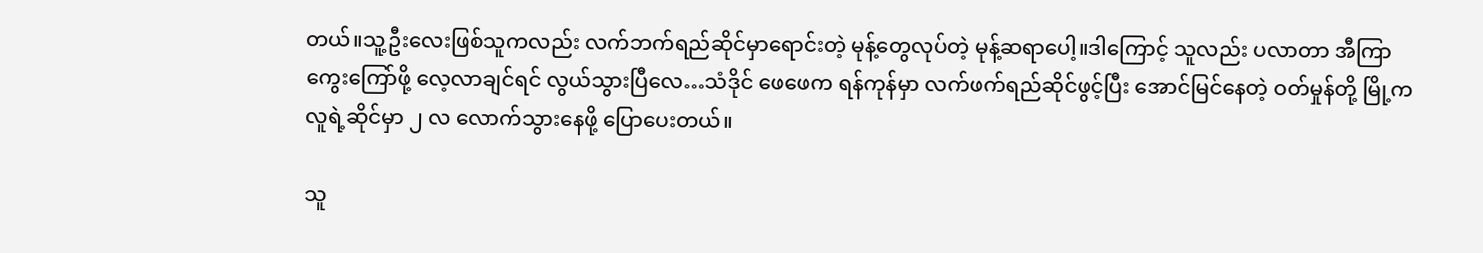တယ်။သူ့ဦးလေးဖြစ်သူကလည်း လက်ဘက်ရည်ဆိုင်မှာရောင်းတဲ့ မုန့်တွေလုပ်တဲ့ မုန့်ဆရာပေါ့။ဒါကြောင့် သူလည်း ပလာတာ အီကြာကွေးကြော်ဖို့ လေ့လာချင်ရင် လွယ်သွားပြီလေ…သံဒိုင် ဖေဖေက ရန်ကုန်မှာ လက်ဖက်ရည်ဆိုင်ဖွင့်ပြီး အောင်မြင်နေတဲ့ ဝတ်မှုန်တို့ မြို့ကလူရဲ့ဆိုင်မှာ ၂ လ လောက်သွားနေဖို့ ပြောပေးတယ်။

သူ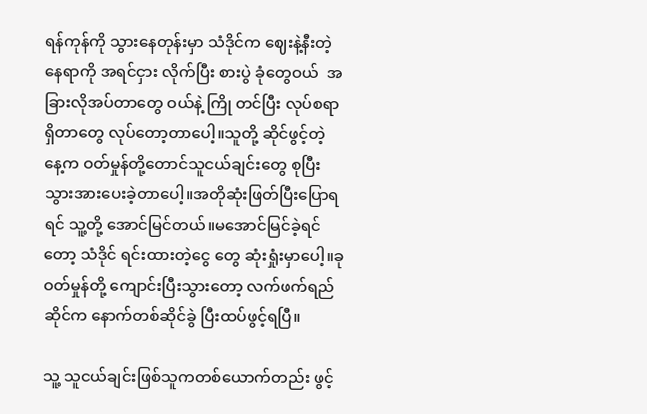ရန်ကုန်ကို သွားနေတုန်းမှာ သံဒိုင်က ဈေးနဲ့နီးတဲ့နေရာကို အရင်ငှား လိုက်ပြီး စားပွဲ ခုံတွေဝယ်  အခြားလိုအပ်တာတွေ ဝယ်နဲ့ ကြို တင်ပြီး လုပ်စရာရှိတာတွေ လုပ်တော့တာပေါ့။သူတို့ ဆိုင်ဖွင့်တဲ့ နေ့က ဝတ်မှုန်တို့တောင်သူငယ်ချင်းတွေ စုပြီး သွားအားပေးခဲ့တာပေါ့။အတိုဆုံးဖြတ်ပြီးပြောရရင် သူ့တို့ အောင်မြင်တယ်။မအောင်မြင်ခဲ့ရင်တော့ သံဒိုင် ရင်းထားတဲ့ငွေ တွေ ဆုံးရှုံးမှာပေါ့။ခု ဝတ်မှုန်တို့ ကျောင်းပြီးသွားတော့ လက်ဖက်ရည်ဆိုင်က နောက်တစ်ဆိုင်ခွဲ ပြီးထပ်ဖွင့်ရပြီ။

သူ့ သူငယ်ချင်းဖြစ်သူကတစ်ယောက်တည်း ဖွင့်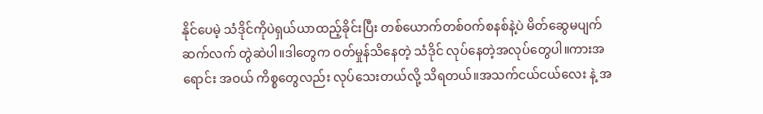နိုင်ပေမဲ့ သံဒိုင်ကိုပဲရှယ်ယာထည့်ခိုင်းပြီး တစ်ယောက်တစ်ဝက်စနစ်နဲ့ပဲ မိတ်ဆွေမပျက် ဆက်လက် တွဲဆဲပါ။ဒါတွေက ဝတ်မှုန်သိနေတဲ့ သံဒိုင် လုပ်နေတဲ့အလုပ်တွေပါ။ကားအရောင်း အဝယ် ကိစ္စတွေလည်း လုပ်သေးတယ်လို့ သိရတယ်။အသက်ငယ်ငယ်လေး နဲ့ အ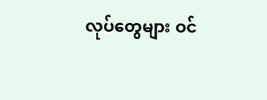လုပ်တွေများ ဝင်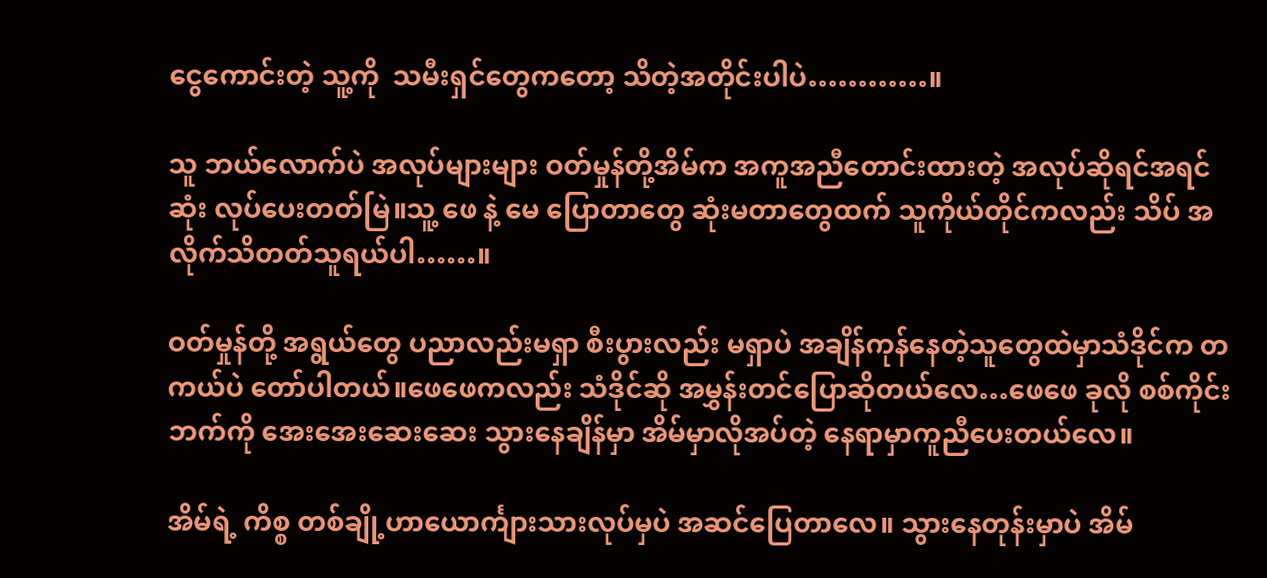ငွေကောင်းတဲ့ သူ့ကို  သမီးရှင်တွေကတော့ သိတဲ့အတိုင်းပါပဲ…………။

သူ ဘယ်လောက်ပဲ အလုပ်များများ ဝတ်မှုန်တို့အိမ်က အကူအညီတောင်းထားတဲ့ အလုပ်ဆိုရင်အရင်ဆုံး လုပ်ပေးတတ်မြဲ။သူ့ ဖေ နဲ့ မေ ပြောတာတွေ ဆုံးမတာတွေထက် သူကိုယ်တိုင်ကလည်း သိပ် အလိုက်သိတတ်သူရယ်ပါ……။

ဝတ်မှုန်တို့ အရွယ်တွေ ပညာလည်းမရှာ စီးပွားလည်း မရှာပဲ အချိန်ကုန်နေတဲ့သူတွေထဲမှာသံဒိုင်က တကယ်ပဲ တော်ပါတယ်။ဖေဖေကလည်း သံဒိုင်ဆို အမွှန်းတင်ပြောဆိုတယ်လေ…ဖေဖေ ခုလို စစ်ကိုင်းဘက်ကို အေးအေးဆေးဆေး သွားနေချိန်မှာ အိမ်မှာလိုအပ်တဲ့ နေရာမှာကူညီပေးတယ်လေ။

အိမ်ရဲ့ ကိစ္စ တစ်ချို့ဟာယောင်္ကျားသားလုပ်မှပဲ အဆင်ပြေတာလေ။ သွားနေတုန်းမှာပဲ အိမ်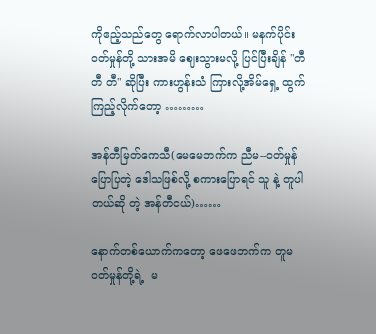ကိုဧည့်သည်တွေ ရောက်လာပါတယ်။ မနက်ပိုင်းဝတ်မှုန်တို့ သားအမိ ဈေးသွားမလို့ ပြင်ပြီးချိန် "တီ တီ တီ" ဆိုပြီး ကားဟွန်းသံ ကြားလို့အိမ်ရှေ့ ထွက်ကြည့်လိုက်တော့ ………

အန်တီမြတ်ကေသီ(မေမေဘက်က ညီမ--ဝတ်မှုန်ပြောပြတဲ့ ဒေါသဖြစ်လို့ စကားပြောရင် သူ နဲ့ တူပါတယ်ဆို တဲ့ အန်တီငယ်)……

နောက်တစ်ယောက်ကတော့ ဖေဖေဘက်က တူမ ဝတ်မှုန်တို့ရဲ့  မ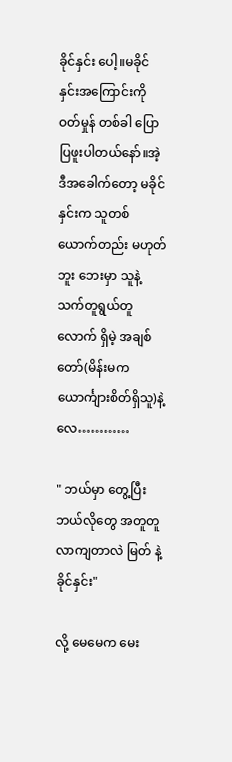ခိုင်နှင်း ပေါ့။မခိုင်နှင်းအကြောင်းကို ဝတ်မှုန် တစ်ခါ ပြောပြဖူးပါတယ်နော်။အဲ့ ဒီအခေါက်တော့ မခိုင်နှင်းက သူတစ်ယောက်တည်း မဟုတ်ဘူး ဘေးမှာ သူနဲ့ သက်တူရွယ်တူလောက် ရှိမဲ့ အချစ်တော်(မိန်းမကယောင်္ကျားစိတ်ရှိသူ)နဲ့လေ…………

" ဘယ်မှာ တွေ့ပြီး ဘယ်လိုတွေ အတူတူလာကျတာလဲ မြတ် နဲ့ ခိုင်နှင်း"

လို့ မေမေက မေး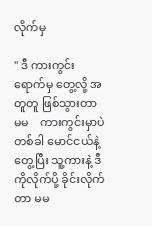လိုက်မှ

" ဒီ ကားကွင်းရောက်မှ တွေ့လို့ အတူတူ ဖြစ်သွားတာ မမ    ကားကွင်းမှာပဲတစ်ခါ မောင်ငယ်နဲ့တွေ့ပြီး သူ့ကားနဲ့ ဒီကိုလိုက်ပို့ ခိုင်းလိုက်တာ မမ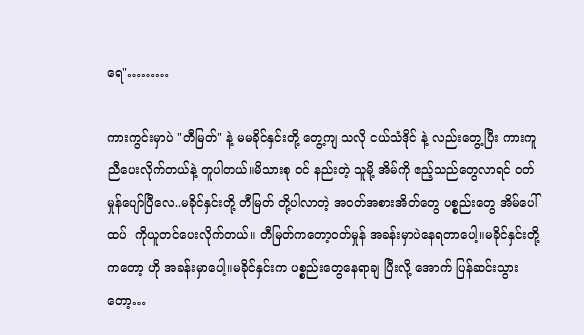ရေ"………

ကားကွင်းမှာပဲ "တီမြတ်" နဲ့ မမခိုင်နှင်းတို့ တွေ့ကျ သလို ငယ်သံဒိုင် နဲ့ လည်းတွေ့ပြီး ကားကူညီပေးလိုက်တယ်နဲ့ တူပါတယ်။မိသားစု ဝင် နည်းတဲ့ သူမို့ အိမ်ကို ဧည့်သည်တွေလာရင် ဝတ်မှုန်ပျော်ပြီလေ..မခိုင်နှင်းတို့ တီမြတ် တို့ပါလာတဲ့ အဝတ်အစားအိတ်တွေ ပစ္စည်းတွေ အိမ်ပေါ်ထပ်  ကိုယူတင်ပေးလိုက်တယ်။ တီမြတ်ကတော့ဝတ်မှုန် အခန်းမှာပဲနေရတာပေါ့။မခိုင်နှင်းတို့ကတော့ ဟို အခန်းမှာပေါ့။မခိုင်နှင်းက ပစ္စည်းတွေနေရာချ ပြီးလို့ အောက် ပြန်ဆင်းသွားတော့…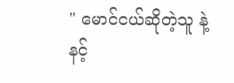" မောင်ငယ်ဆိုတဲ့သူ နဲ့ နင့်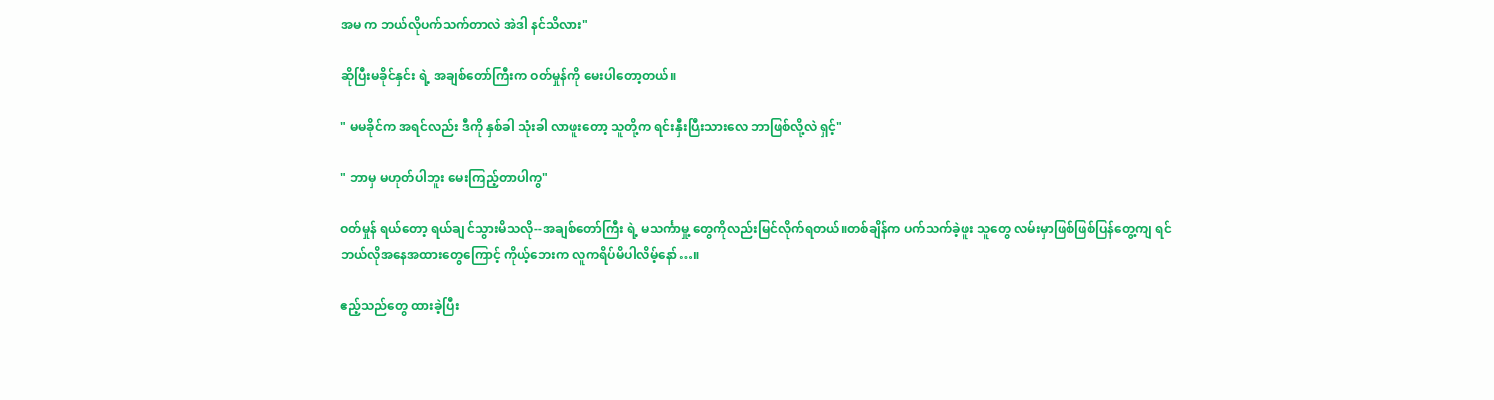အမ က ဘယ်လိုပက်သက်တာလဲ အဲဒါ နင်သိလား"

ဆိုပြီးမခိုင်နှင်း ရဲ့ အချစ်တော်ကြီးက ဝတ်မှုန်ကို မေးပါတော့တယ်။

" မမခိုင်က အရင်လည်း ဒီကို နှစ်ခါ သုံးခါ လာဖူးတော့ သူတို့က ရင်းနှီးပြီးသားလေ ဘာဖြစ်လို့လဲ ရှင့်"

" ဘာမှ မဟုတ်ပါဘူး မေးကြည့်တာပါကွ"

ဝတ်မှုန် ရယ်တော့ ရယ်ချ င်သွားမိသလို--အချစ်တော်ကြီး ရဲ့ မသင်္ကာမှု့ တွေကိုလည်းမြင်လိုက်ရတယ်။တစ်ချိန်က ပက်သက်ခဲ့ဖူး သူတွေ လမ်းမှာဖြစ်ဖြစ်ပြန်တွေ့ကျ ရင် ဘယ်လိုအနေအထားတွေကြောင့် ကိုယ့်ဘေးက လူကရိပ်မိပါလိမ့်နော်…။

ဧည့်သည်တွေ ထားခဲ့ပြီး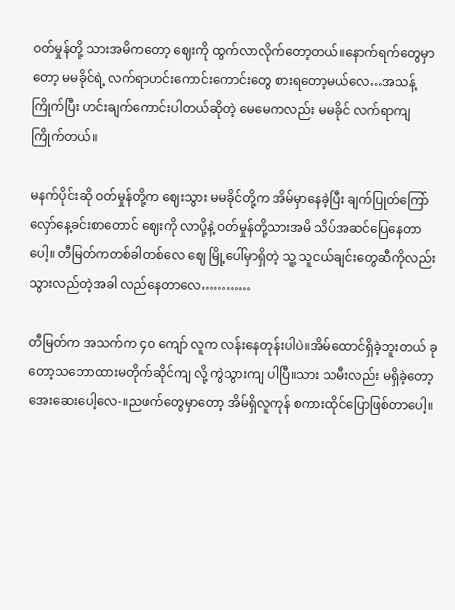ဝတ်မှုန်တို့ သားအမိကတော့ ဈေးကို ထွက်လာလိုက်တော့တယ်။နောက်ရက်တွေမှာတော့ မမခိုင်ရဲ့ လက်ရာဟင်းကောင်းကောင်းတွေ စားရတော့မယ်လေ…အသန့်ကြိုက်ပြီး ဟင်းချက်ကောင်းပါတယ်ဆိုတဲ့ မေမေကလည်း မမခိုင် လက်ရာကျ  ကြိုက်တယ်။

မနက်ပိုင်းဆို ဝတ်မှုန်တို့က ဈေးသွား မမခိုင်တို့က အိမ်မှာနေခဲ့ပြီး ချက်ပြုတ်ကြော်လှော်နေ့ခင်းစာတောင် ဈေးကို လာပို့နဲ့ ဝတ်မှုန်တို့သားအမိ သိပ်အဆင်ပြေနေတာပေါ့။ တီမြတ်ကတစ်ခါတစ်လေ ဈေ မြို့ပေါ်မှာရှိတဲ့ သူ့ သူငယ်ချင်းတွေဆီကိုလည်း သွားလည်တဲ့အခါ လည်နေတာလေ…………

တီမြတ်က အသက်က ၄၀ ကျော် လူက လန်းနေတုန်းပါပဲ။အိမ်ထောင်ရှိခဲ့ဘူးတယ် ခုတော့သဘောထားမတိုက်ဆိုင်ကျ လို့ ကွဲသွားကျ ပါပြီ။သား သမီးလည်း မရှိခဲ့တော့ အေးဆေးပေါ့လေ-။ညဖက်တွေမှာတော့ အိမ်ရှိလူကုန် စကားထိုင်ပြောဖြစ်တာပေါ့။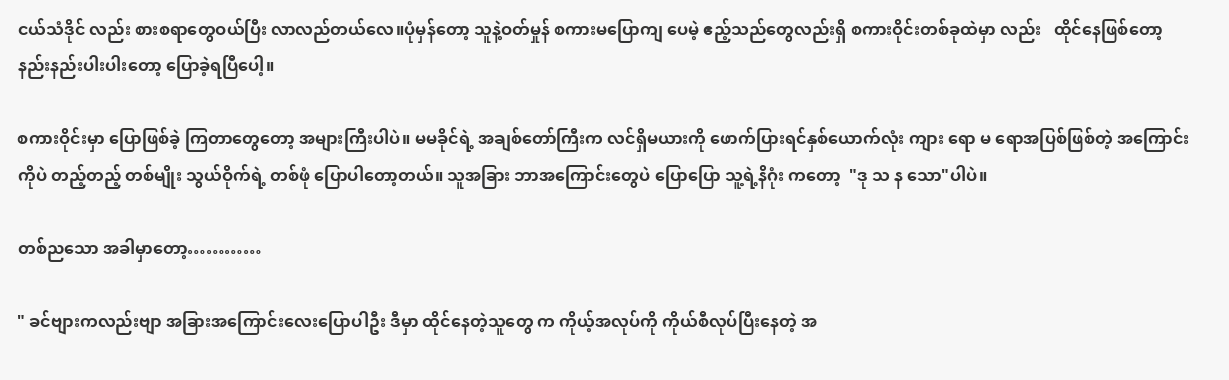ငယ်သံဒိုင် လည်း စားစရာတွေဝယ်ပြီး လာလည်တယ်လေ။ပုံမှန်တော့ သူနဲ့ဝတ်မှုန် စကားမပြောကျ ပေမဲ့ ဧည့်သည်တွေလည်းရှိ စကားဝိုင်းတစ်ခုထဲမှာ လည်း   ထိုင်နေဖြစ်တော့  နည်းနည်းပါးပါးတော့ ပြောခဲ့ရပြီပေါ့။

စကားဝိုင်းမှာ ပြောဖြစ်ခဲ့ ကြတာတွေတော့ အများကြီးပါပဲ။ မမခိုင်ရဲ့ အချစ်တော်ကြီးက လင်ရှိမယားကို ဖောက်ပြားရင်နှစ်ယောက်လုံး ကျား ရော မ ရောအပြစ်ဖြစ်တဲ့ အကြောင်းကိုပဲ တည့်တည့် တစ်မျိုး သွယ်ဝိုက်ရဲ့ တစ်ဖုံ ပြောပါတော့တယ်။ သူအခြား ဘာအကြောင်းတွေပဲ ပြောပြော သူ့ရဲ့နိဂုံး ကတော့  "ဒု သ န သော"ပါပဲ။

တစ်ညသော အခါမှာတော့…………

" ခင်ဗျားကလည်းဗျာ အခြားအကြောင်းလေးပြောပါဦး ဒီမှာ ထိုင်နေတဲ့သူတွေ က ကိုယ့်အလုပ်ကို ကိုယ်စီလုပ်ပြီးနေတဲ့ အ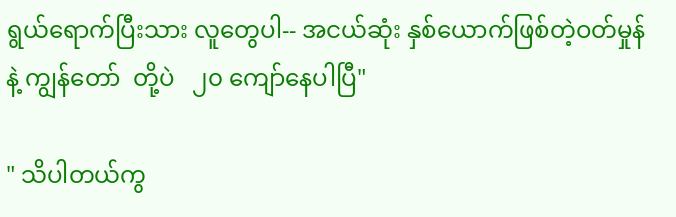ရွယ်ရောက်ပြီးသား လူတွေပါ-- အငယ်ဆုံး နှစ်ယောက်ဖြစ်တဲ့ဝတ်မှုန် နဲ့ ကျွန်တော်  တို့ပဲ   ၂၀ ကျော်နေပါပြီ"

" သိပါတယ်ကွ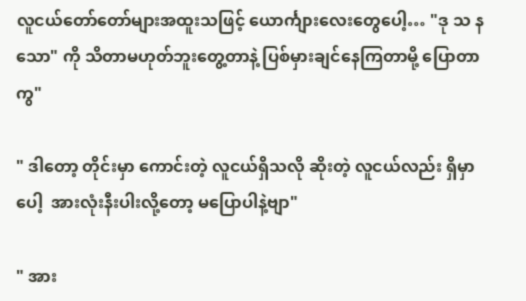လူငယ်တော်တော်များအထူးသဖြင့် ယောင်္ကျားလေးတွေပေါ့… "ဒု သ န သော" ကို သိတာမဟုတ်ဘူးတွေ့တာနဲ့ ပြစ်မှားချင်နေကြတာမို့ ပြောတာကွ"

" ဒါတော့ တိုင်းမှာ ကောင်းတဲ့ လူငယ်ရှိသလို ဆိုးတဲ့ လူငယ်လည်း ရှိမှာပေါ့  အားလုံးနီးပါးလို့တော့ မပြောပါနဲ့ဗျာ"

" အား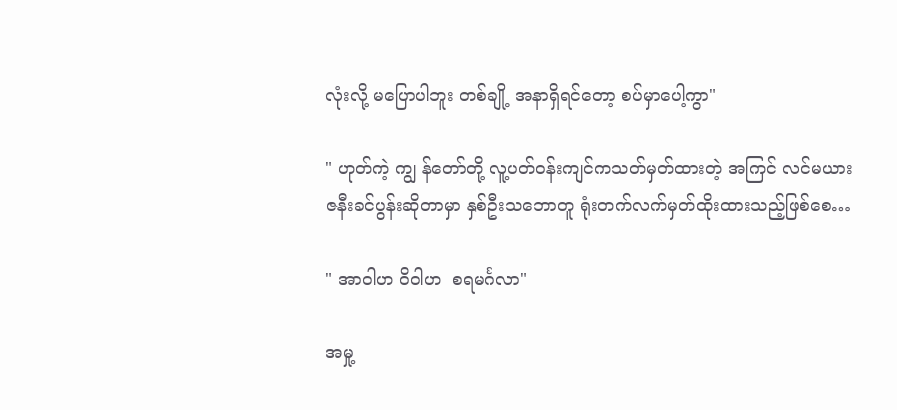လုံးလို့ မပြောပါဘူး တစ်ချို့ အနာရှိရင်တော့ စပ်မှာပေါ့ကွာ"

" ဟုတ်ကဲ့ ကျွ န်တော်တို့ လူ့ပတ်ဝန်းကျင်ကသတ်မှတ်ထားတဲ့ အကြင် လင်မယားဇနီးခင်ပွန်းဆိုတာမှာ နှစ်ဦးသဘောတူ ရုံးတက်လက်မှတ်ထိုးထားသည့်ဖြစ်စေ…

" အာဝါဟ ဝိဝါဟ  စရမင်္ဂလာ"

အမှု့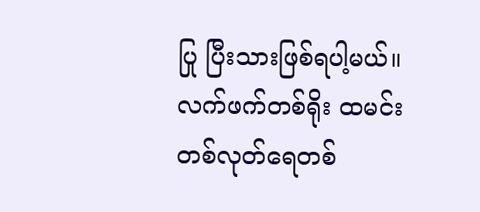ပြု ပြီးသားဖြစ်ရပါ့မယ်။ လက်ဖက်တစ်ရိုး ထမင်းတစ်လုတ်ရေတစ်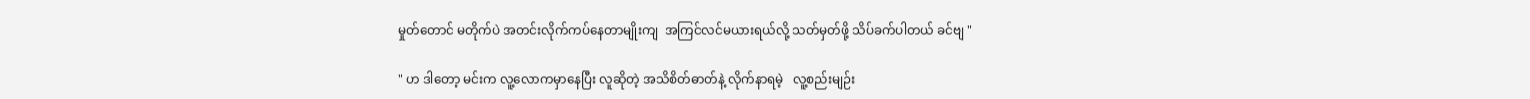မှုတ်တောင် မတိုက်ပဲ အတင်းလိုက်ကပ်နေတာမျိုးကျ  အကြင်လင်မယားရယ်လို့ သတ်မှတ်ဖို့ သိပ်ခက်ပါတယ် ခင်ဗျ "

" ဟ ဒါတော့ မင်းက လူ့လောကမှာနေပြီး လူဆိုတဲ့ အသိစိတ်ဓာတ်နဲ့ လိုက်နာရမဲ့   လူ့စည်းမျဉ်း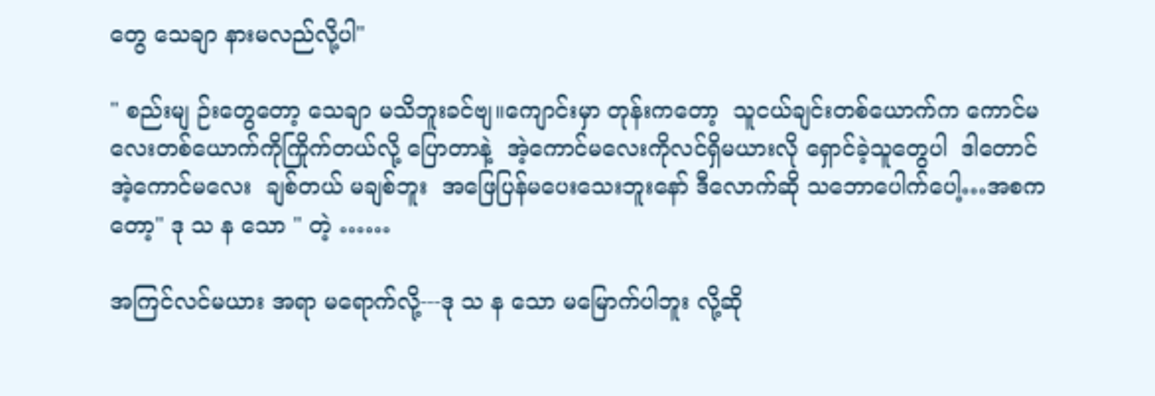တွေ သေချာ နားမလည်လို့ပါ"

" စည်းမျ ဉ်းတွေတော့ သေချာ မသိဘူးခင်ဗျ။ကျောင်းမှာ တုန်းကတော့  သူငယ်ချင်းတစ်ယောက်က ကောင်မလေးတစ်ယောက်ကိုကြိုက်တယ်လို့ ပြောတာနဲ့  အဲ့ကောင်မလေးကိုလင်ရှိမယားလို ရှောင်ခဲ့သူတွေပါ  ဒါတောင် အဲ့ကောင်မလေး  ချစ်တယ် မချစ်ဘူး  အဖြေပြန်မပေးသေးဘူးနော် ဒီလောက်ဆို သဘောပေါက်ပေါ့…အစကတော့" ဒု သ န သော " တဲ့ ……

အကြင်လင်မယား အရာ မရောက်လို့---ဒု သ န သော မမြောက်ပါဘူး လို့ဆို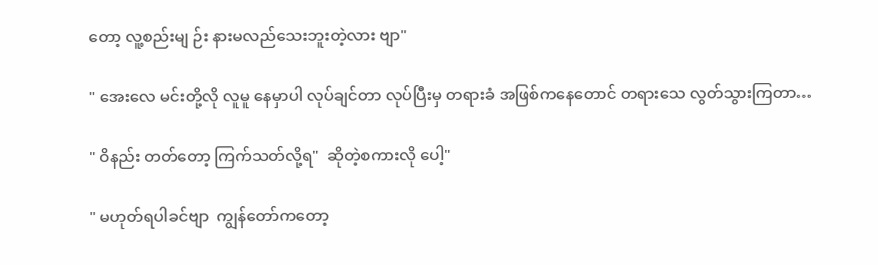တော့ လူ့စည်းမျ ဉ်း နားမလည်သေးဘူးတဲ့လား ဗျာ"

" အေးလေ မင်းတို့လို လူမူ နေမှာပါ လုပ်ချင်တာ လုပ်ပြီးမှ တရားခံ အဖြစ်ကနေတောင် တရားသေ လွတ်သွားကြတာ…

" ဝိနည်း တတ်တော့ ကြက်သတ်လို့ရ"  ဆိုတဲ့စကားလို ပေါ့"

" မဟုတ်ရပါခင်ဗျာ  ကျွန်တော်ကတော့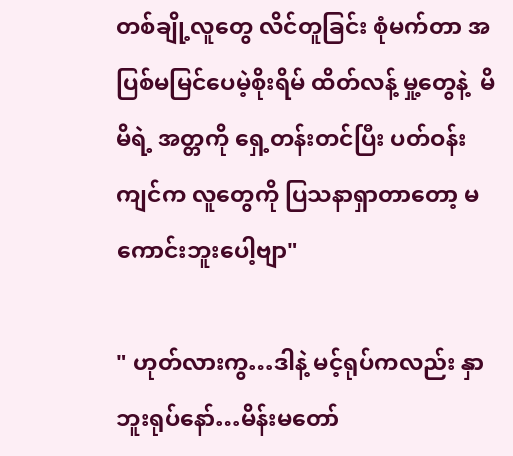တစ်ချို့လူတွေ လိင်တူခြင်း စုံမက်တာ အပြစ်မမြင်ပေမဲ့စိုးရိမ် ထိတ်လန့် မှု့တွေနဲ့  မိမိရဲ့ အတ္တကို ရှေ့တန်းတင်ပြီး ပတ်ဝန်းကျင်က လူတွေကို ပြသနာရှာတာတော့ မကောင်းဘူးပေါ့ဗျာ"

" ဟုတ်လားကွ…ဒါနဲ့ မင့်ရုပ်ကလည်း နှာဘူးရုပ်နော်…မိန်းမတော်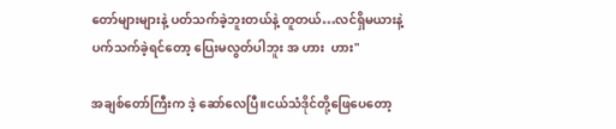တော်များများနဲ့ ပတ်သက်ခဲ့ဘူးတယ်နဲ့ တူတယ်…လင်ရှိမယားနဲ့ ပက်သက်ခဲ့ရင်တော့ ပြေးမလွတ်ပါဘူး အ ဟား  ဟား"

အချစ်တော်ကြီးက ဒဲ့ ဆော်လေပြီ။ငယ်သံဒိုင်တို့ဖြေပေတော့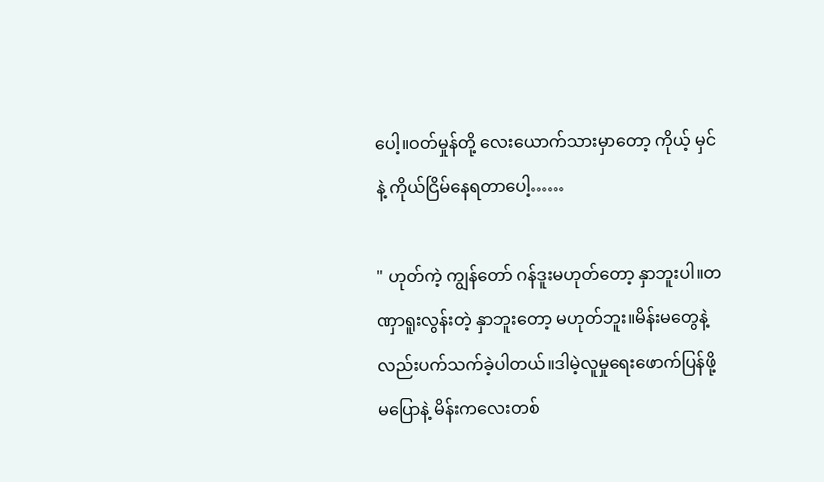ပေါ့။ဝတ်မှုန်တို့ လေးယောက်သားမှာတော့ ကိုယ့် မှင်နဲ့ ကိုယ်ငြိမ်နေရတာပေါ့……

" ဟုတ်ကဲ့ ကျွန်တော် ဂန်ဒူးမဟုတ်တော့ နှာဘူးပါ။တဏှာရူးလွန်းတဲ့ နှာဘူးတော့ မဟုတ်ဘူး။မိန်းမတွေနဲ့ လည်းပက်သက်ခဲ့ပါတယ်။ဒါမဲ့လူမှုရေးဖောက်ပြန်ဖို့ မပြောနဲ့ မိန်းကလေးတစ်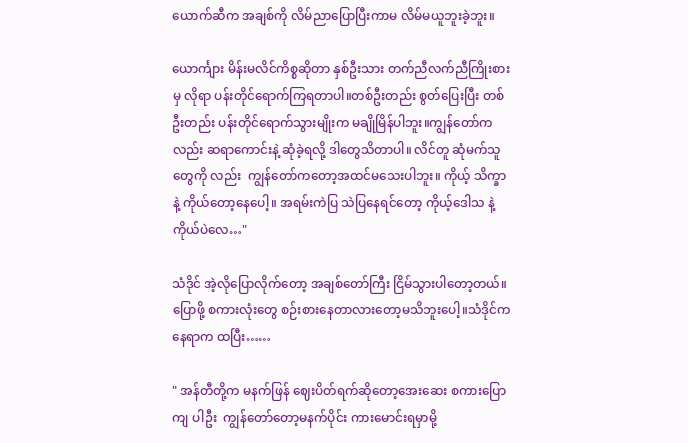ယောက်ဆီက အချစ်ကို လိမ်ညာပြောပြီးကာမ လိမ်မယူဘူးခဲ့ဘူး။

ယောင်္ကျား မိန်းမလိင်ကိစ္စဆိုတာ နှစ်ဦးသား တက်ညီလက်ညီကြိုးစားမှ လိုရာ ပန်းတိုင်ရောက်ကြရတာပါ။တစ်ဦးတည်း စွတ်ပြေးပြီး တစ်ဦးတည်း ပန်းတိုင်ရောက်သွားမျိုးက မချိုမြိန်ပါဘူး။ကျွန်တော်ကလည်း ဆရာကောင်းနဲ့ ဆုံခဲ့ရလို့ ဒါတွေသိတာပါ။ လိင်တူ ဆုံမက်သူတွေကို လည်း  ကျွန်တော်ကတော့အထင်မသေးပါဘူး။ ကိုယ့် သိက္ခာနဲ့ ကိုယ်တော့နေပေါ့။ အရမ်းကဲပြ သဲပြနေရင်တော့ ကိုယ့်ဒေါသ နဲ့ ကိုယ်ပဲလေ…"

သံဒိုင် အဲ့လိုပြောလိုက်တော့ အချစ်တော်ကြီး ငြိမ်သွားပါတော့တယ်။ပြောဖို့ စကားလုံးတွေ စဉ်းစားနေတာလားတော့မသိဘူးပေါ့။သံဒိုင်ကနေရာက ထပြီး……

" အန်တီတို့က မနက်ဖြန် ဈေးပိတ်ရက်ဆိုတော့အေးဆေး စကားပြောကျ ပါဦး  ကျွန်တော်တော့မနက်ပိုင်း ကားမောင်းရမှာမို့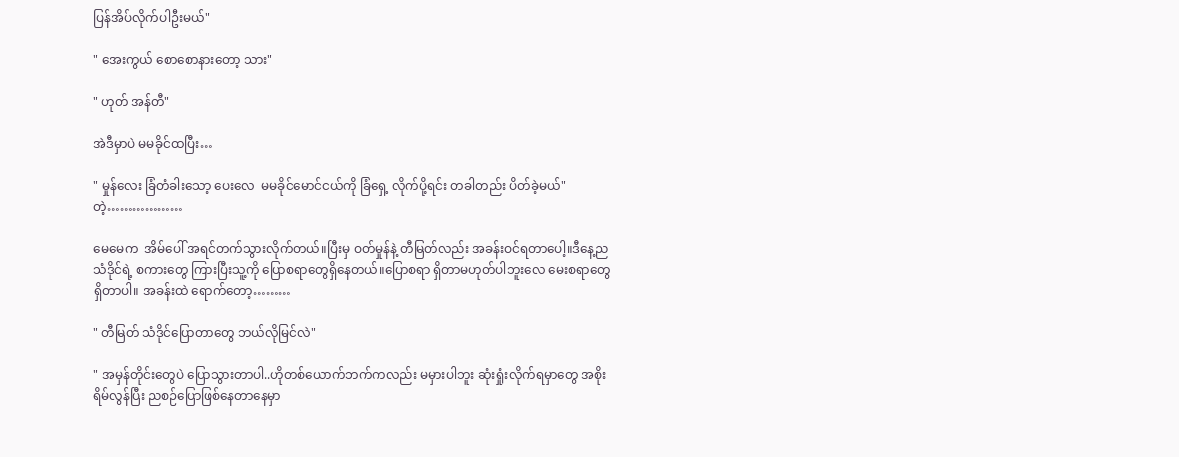ပြန်အိပ်လိုက်ပါဦးမယ်"

" အေးကွယ် စောစောနားတော့ သား"

" ဟုတ် အန်တီ"

အဲဒီမှာပဲ မမခိုင်ထပြီး…

" မှုန်လေး ခြံတံခါးသော့ ပေးလေ  မမခိုင်မောင်ငယ်ကို ခြံရှေ့ လိုက်ပို့ရင်း တခါတည်း ပိတ်ခဲ့မယ်"တဲ့………………

မေမေက  အိမ်ပေါ် အရင်တက်သွားလိုက်တယ်။ပြီးမှ ဝတ်မှုန်နဲ့ တီမြတ်လည်း အခန်းဝင်ရတာပေါ့။ဒီနေ့ည သံဒိုင်ရဲ့ စကားတွေ ကြားပြီးသူ့ကို ပြောစရာတွေရှိနေတယ်။ပြောစရာ ရှိတာမဟုတ်ပါဘူးလေ မေးစရာတွေ ရှိတာပါ။ အခန်းထဲ ရောက်တော့………

" တီမြတ် သံဒိုင်ပြောတာတွေ ဘယ်လိုမြင်လဲ"

" အမှန်တိုင်းတွေပဲ ပြောသွားတာပါ..ဟိုတစ်ယောက်ဘက်ကလည်း မမှားပါဘူး ဆုံးရှုံးလိုက်ရမှာတွေ အစိုးရိမ်လွန်ပြီး ညစဉ်ပြောဖြစ်နေတာနေမှာ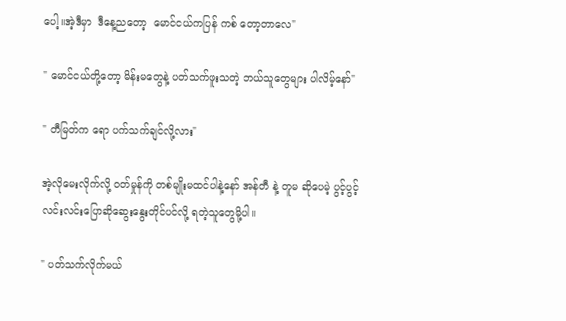ပေါ့။အဲ့ဒီမှာ  ဒီနေ့ညတော့  မောင်ငယ်ကပြန် ကစ် တော့တာလေ"

" မောင်ငယ်တို့တော့ မိန်းမတွေနဲ့ ပတ်သက်ဖူးသတဲ့ ဘယ်သူတွေများ ပါလိမ့်နော်"

" တီမြတ်က ရော ပက်သက်ချင်လို့လား"

အဲ့လိုမေးလိုက်လို့ ဝတ်မှုန်ကို တစ်မျိုးမထင်ပါနဲ့နော် အန်တီ နဲ့ တူမ ဆိုပေမဲ့ ပွင့်ပွင့်လင်းလင်းပြောဆိုဆွေးနွေးတိုင်ပင်လို့ ရတဲ့သူတွေမို့ပါ။

" ပတ်သက်လိုက်မယ်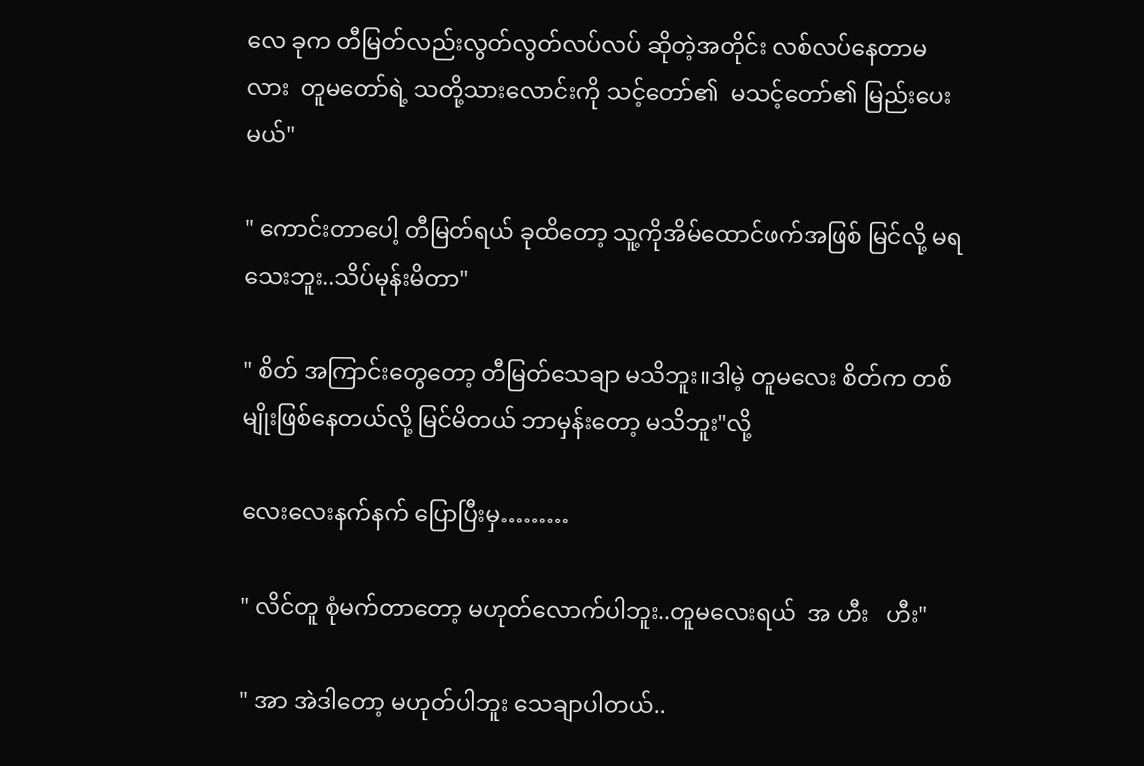လေ ခုက တီမြတ်လည်းလွတ်လွတ်လပ်လပ် ဆိုတဲ့အတိုင်း လစ်လပ်နေတာမလား  တူမတော်ရဲ့ သတို့သားလောင်းကို သင့်တော်၏  မသင့်တော်၏ မြည်းပေးမယ်"

" ကောင်းတာပေါ့ တီမြတ်ရယ် ခုထိတော့ သူ့ကိုအိမ်ထောင်ဖက်အဖြစ် မြင်လို့ မရသေးဘူး..သိပ်မုန်းမိတာ"

" စိတ် အကြာင်းတွေတော့ တီမြတ်သေချာ မသိဘူး။ဒါမဲ့ တူမလေး စိတ်က တစ်မျိုးဖြစ်နေတယ်လို့ မြင်မိတယ် ဘာမှန်းတော့ မသိဘူး"လို့

လေးလေးနက်နက် ပြောပြီးမှ………

" လိင်တူ စုံမက်တာတော့ မဟုတ်လောက်ပါဘူး..တူမလေးရယ်  အ ဟီး   ဟီး"

" အာ အဲဒါတော့ မဟုတ်ပါဘူး သေချာပါတယ်..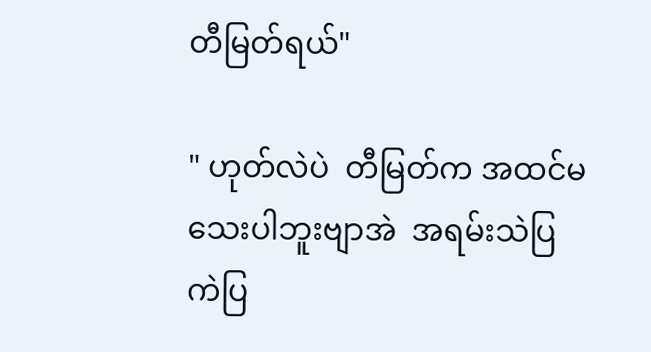တီမြတ်ရယ်"

" ဟုတ်လဲပဲ  တီမြတ်က အထင်မသေးပါဘူးဗျာအဲ  အရမ်းသဲပြ ကဲပြ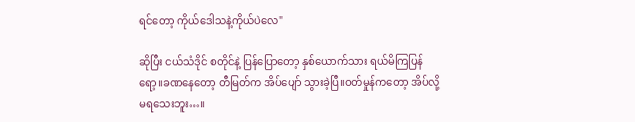ရင်တော့ ကိုယ်ဒေါသနဲ့ကိုယ်ပဲလေ"

ဆိုပြီး ငယ်သံဒိုင် စတိုင်နဲ့ ပြန်ပြောတော့ နှစ်ယောက်သား ရယ်မိကြပြန်ရော့။ခဏနေတော့ တီမြတ်က အိပ်ပျော် သွားခဲ့ပြီ။ဝတ်မှုန်ကတော့ အိပ်လို့ မရသေးဘူး…။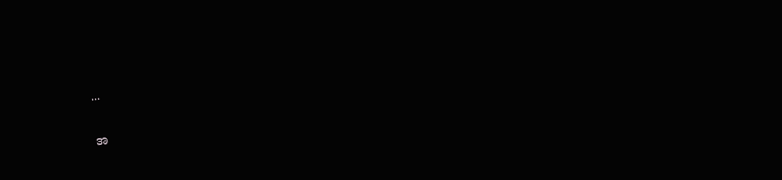...

အ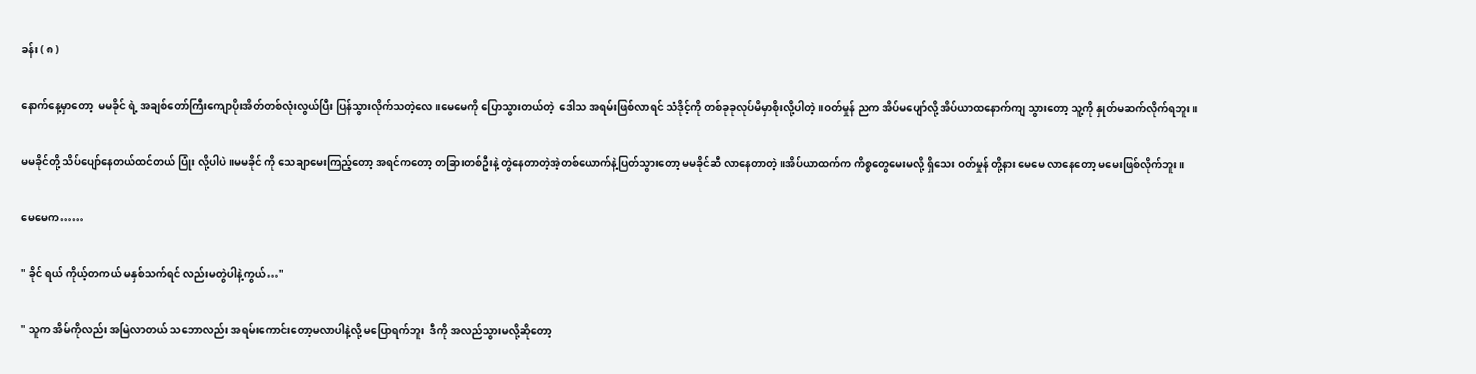ခန်း ( ၈ )

နောက်နေ့မှာတော့  မမခိုင် ရဲ့ အချစ်တော်ကြီးကျောပိုးအိတ်တစ်လုံးလွယ်ပြီး ပြန်သွားလိုက်သတဲ့လေ။မေမေကို ပြောသွားတယ်တဲ့  ဒေါသ အရမ်းဖြစ်လာရင် သံဒိုင့်ကို တစ်ခုခုလုပ်မိမှာစိုးလို့ပါတဲ့။ဝတ်မှုန် ညက အိပ်မပျော်လို့ အိပ်ယာထနောက်ကျ သွားတော့ သူ့ကို နှုတ်မဆက်လိုက်ရဘူး။

မမခိုင်တို့ သိပ်ပျော်နေတယ်ထင်တယ် ပြုံး လို့ပါပဲ။မမခိုင် ကို သေချာမေးကြည့်တော့ အရင်ကတော့ တခြားတစ်ဦးနဲ့ တွဲနေတာတဲ့အဲ့တစ်ယောက်နဲ့ပြတ်သွားတော့ မမခိုင်ဆီ လာနေတာတဲ့။အိပ်ယာထက်က ကိစ္စတွေမေးမလို့ ရှိသေး ဝတ်မှုန် တို့နား မေမေ လာနေတော့ မမေးဖြစ်လိုက်ဘူး။

မေမေက……

" ခိုင် ရယ် ကိုယ့်တကယ် မနှစ်သက်ရင် လည်းမတွဲပါနဲ့ကွယ်…"

" သူက အိမ်ကိုလည်း အမြဲလာတယ် သဘောလည်း အရမ်းကောင်းတော့မလာပါနဲ့လို့ မပြောရက်ဘူး  ဒီကို အလည်သွားမလို့ဆိုတော့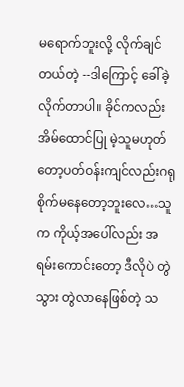မရောက်ဘူးလို့ လိုက်ချင်တယ်တဲ့ --ဒါကြောင့် ခေါ်ခဲ့လိုက်တာပါ။ ခိုင်ကလည်း အိမ်ထောင်ပြု မဲ့သူမဟုတ်တော့ပတ်ဝန်းကျင်လည်းဂရုစိုက်မနေတော့ဘူးလေ…သူက ကိုယ့်အပေါ်လည်း အရမ်းကောင်းတော့ ဒီလိုပဲ တွဲသွား တွဲလာနေဖြစ်တဲ့ သ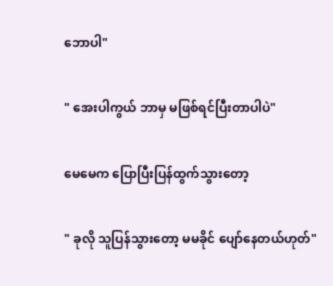ဘောပါ"

" အေးပါကွယ် ဘာမှ မဖြစ်ရင်ပြီးတာပါပဲ"

မေမေက ပြောပြီးပြန်ထွက်သွားတော့

" ခုလို သူပြန်သွားတော့ မမခိုင် ပျော်နေတယ်ဟုတ်"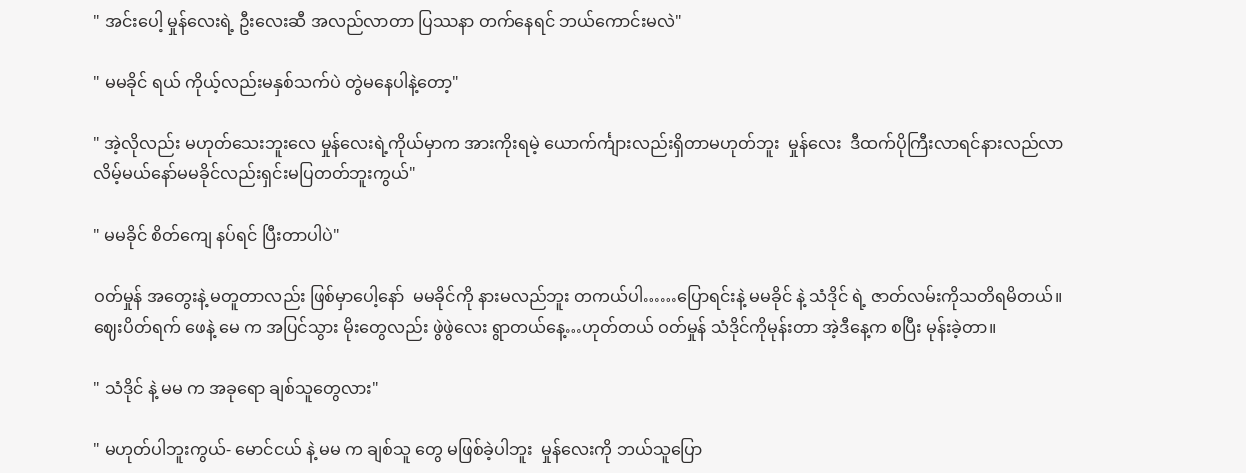" အင်းပေါ့ မှုန်လေးရဲ့ ဦးလေးဆီ အလည်လာတာ ပြဿနာ တက်နေရင် ဘယ်ကောင်းမလဲ"

" မမခိုင် ရယ် ကိုယ့်လည်းမနှစ်သက်ပဲ တွဲမနေပါနဲ့တော့"

" အဲ့လိုလည်း မဟုတ်သေးဘူးလေ မှုန်လေးရဲ့ကိုယ်မှာက အားကိုးရမဲ့ ယောက်င်္ကျားလည်းရှိတာမဟုတ်ဘူး  မှုန်လေး  ဒီထက်ပိုကြီးလာရင်နားလည်လာလိမ့်မယ်နော်မမခိုင်လည်းရှင်းမပြတတ်ဘူးကွယ်"

" မမခိုင် စိတ်ကျေ နပ်ရင် ပြီးတာပါပဲ"

ဝတ်မှုန် အတွေးနဲ့ မတူတာလည်း ဖြစ်မှာပေါ့နော်  မမခိုင်ကို နားမလည်ဘူး တကယ်ပါ……ပြောရင်းနဲ့ မမခိုင် နဲ့ သံဒိုင် ရဲ့ ဇာတ်လမ်းကိုသတိရမိတယ်။ဈေးပိတ်ရက် ဖေနဲ့ မေ က အပြင်သွား မိုးတွေလည်း ဖွဲဖွဲလေး ရွာတယ်နေ့…ဟုတ်တယ် ဝတ်မှုန် သံဒိုင်ကိုမုန်းတာ အဲ့ဒီနေ့က စပြီး မုန်းခဲ့တာ။

" သံဒိုင် နဲ့ မမ က အခုရော ချစ်သူတွေလား"

" မဟုတ်ပါဘူးကွယ်- မောင်ငယ် နဲ့ မမ က ချစ်သူ တွေ မဖြစ်ခဲ့ပါဘူး  မှုန်လေးကို ဘယ်သူပြော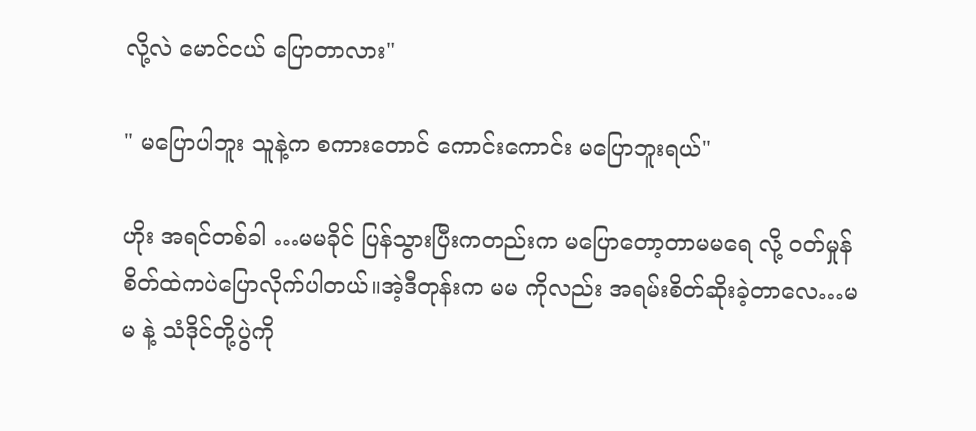လို့လဲ မောင်ငယ် ပြောတာလား"

" မပြောပါဘူး သူနဲ့က စကားတောင် ကောင်းကောင်း မပြောဘူးရယ်"

ဟိုး အရင်တစ်ခါ …မမခိုင် ပြန်သွားပြီးကတည်းက မပြောတော့တာမမရေ လို့ ဝတ်မှုန် စိတ်ထဲကပဲပြောလိုက်ပါတယ်။အဲ့ဒီတုန်းက မမ ကိုလည်း အရမ်းစိတ်ဆိုးခဲ့တာလေ…မမ နဲ့ သံဒိုင်တို့ပွဲကို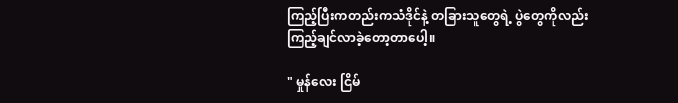ကြည့်ပြီးကတည်းကသံဒိုင်နဲ့ တခြားသူတွေရဲ့ ပွဲတွေကိုလည်း ကြည့်ချင်လာခဲ့တော့တာပေါ့။

" မှုန်လေး ငြိမ်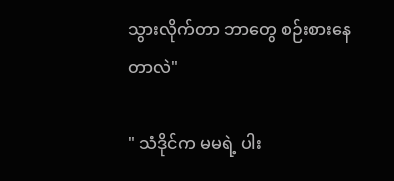သွားလိုက်တာ ဘာတွေ စဉ်းစားနေတာလဲ"

" သံဒိုင်က မမရဲ့ ပါး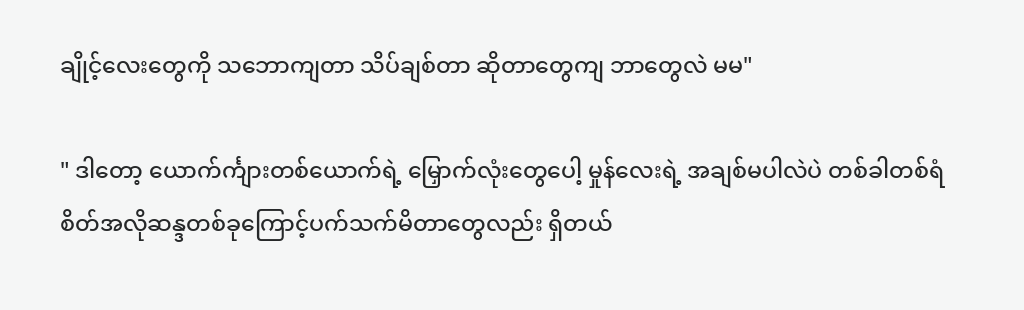ချိုင့်လေးတွေကို သဘောကျတာ သိပ်ချစ်တာ ဆိုတာတွေကျ ဘာတွေလဲ မမ"

" ဒါတော့ ယောက်င်္ကျားတစ်ယောက်ရဲ့ မြှောက်လုံးတွေပေါ့ မှုန်လေးရဲ့ အချစ်မပါလဲပဲ တစ်ခါတစ်ရံ စိတ်အလိုဆန္ဒတစ်ခုကြောင့်ပက်သက်မိတာတွေလည်း ရှိတယ်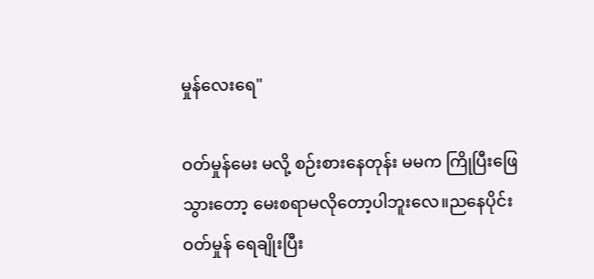မှုန်လေးရေ"

ဝတ်မှုန်မေး မလို့ စဉ်းစားနေတုန်း မမက ကြိုပြီးဖြေသွားတော့ မေးစရာမလိုတော့ပါဘူးလေ။ညနေပိုင်း ဝတ်မှုန် ရေချိုးပြီး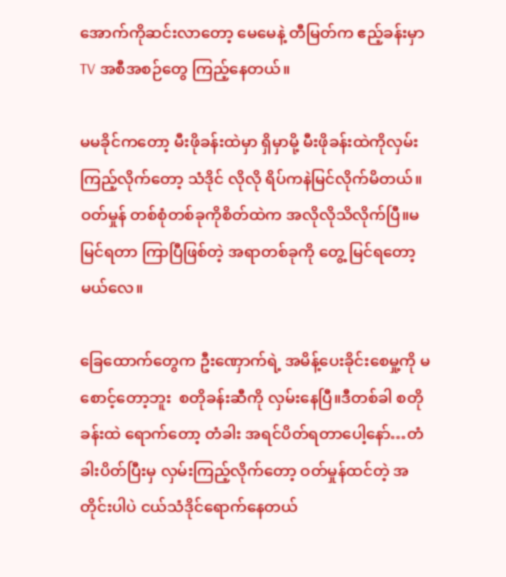အောက်ကိုဆင်းလာတော့ မေမေနဲ့ တီမြတ်က ဧည့်ခန်းမှာ  TV အစီအစဉ်တွေ ကြည့်နေတယ်။

မမခိုင်ကတော့ မီးဖိုခန်းထဲမှာ ရှိမှာမို့ မီးဖိုခန်းထဲကိုလှမ်းကြည့်လိုက်တော့ သံဒိုင် လိုလို ရိပ်ကနဲမြင်လိုက်မိတယ်။ဝတ်မှုန် တစ်စုံတစ်ခုကိုစိတ်ထဲက အလိုလိုသိလိုက်ပြီ။မမြင်ရတာ ကြာပြီဖြစ်တဲ့ အရာတစ်ခုကို တွေ့ မြင်ရတော့မယ်လေ။

ခြေထောက်တွေက ဦးဏှောက်ရဲ့ အမိန့်ပေးခိုင်းစေမှု့ကို မစောင့်တော့ဘူး  စတိုခန်းဆီကို လှမ်းနေပြီ။ဒီတစ်ခါ စတိုခန်းထဲ ရောက်တော့ တံခါး အရင်ပိတ်ရတာပေါ့နော်…တံခါးပိတ်ပြီးမှ လှမ်းကြည့်လိုက်တော့ ဝတ်မှုန်ထင်တဲ့ အတိုင်းပါပဲ ငယ်သံဒိုင်ရောက်နေတယ်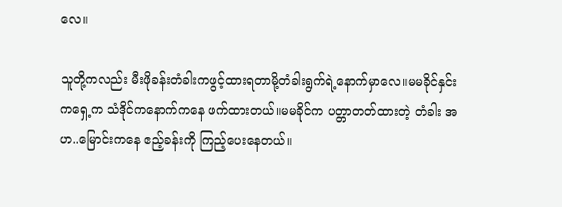လေ။

သူတို့ကလည်း မီးဖိုခန်းတံခါးကဖွင့်ထားရတာမို့တံခါးရွက်ရဲ့နောက်မှာလေ။မမခိုင်နှင်းကရှေ့က သံဒိုင်ကနောက်ကနေ ဖက်ထားတယ်။မမခိုင်က ပတ္တာတတ်ထားတဲ့ တံခါး အဟ..မြောင်းကနေ ဧည့်ခန်းကို ကြည့်ပေးနေတယ်။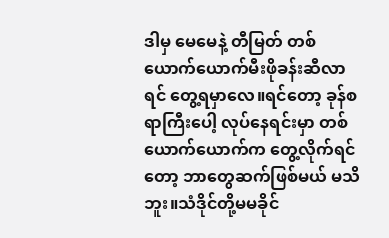ဒါမှ မေမေနဲ့ တီမြတ် တစ်ယောက်ယောက်မီးဖိုခန်းဆီလာရင် တွေ့ရမှာလေ။ရင်တော့ ခုန်စရာကြီးပေါ့ လုပ်နေရင်းမှာ တစ်ယောက်ယောက်က တွေ့လိုက်ရင်တော့ ဘာတွေဆက်ဖြစ်မယ် မသိဘူး။သံဒိုင်တို့မမခိုင်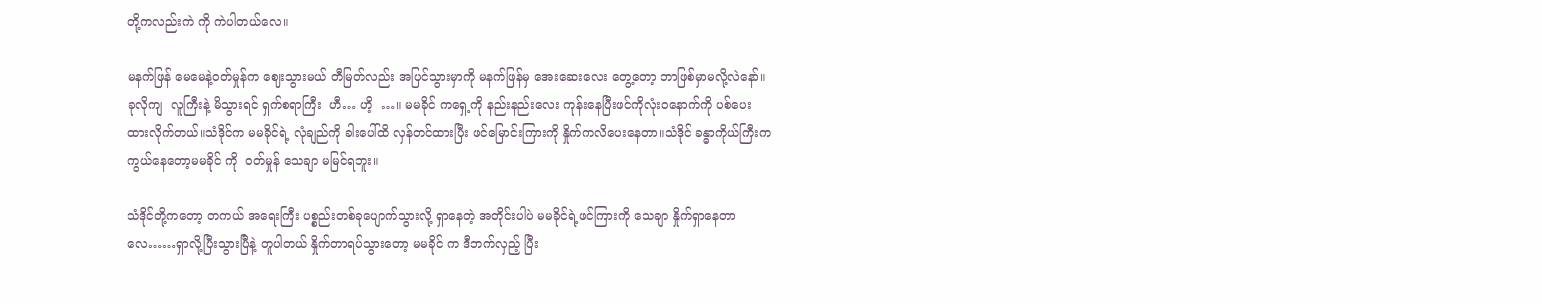တို့ကလည်းကဲ ကို ကဲပါတယ်လေ။

မနက်ဖြန် မေမေနဲ့ဝတ်မှုန်က ဈေးသွားမယ် တီမြတ်လည်း အပြင်သွားမှာကို မနက်ဖြန်မှ အေးဆေးလေး တွေ့တော့ ဘာဖြစ်မှာမလို့လဲနော်။ခုလိုကျ  လူကြီးနဲ့ မိသွားရင် ရှက်စရာကြီး  ဟီ… ဟိ့  …။ မမခိုင် ကရှေ့ကို နည်းနည်းလေး ကုန်းနေပြီးဖင်ကိုလုံးဝနောက်ကို ပစ်ပေးထားလိုက်တယ်။သံဒိုင်က မမခိုင်ရဲ့ လုံချည်ကို ခါးပေါ်ထိ လှန်တင်ထားပြီး ဖင်မြောင်းကြားကို နှိုက်ကလိပေးနေတာ။သံဒိုင် ခန္ဓာကိုယ်ကြီးက ကွယ်နေတော့မမခိုင် ကို  ဝတ်မှုန် သေချာ မမြင်ရဘူး။

သံဒိုင်တို့ကတော့ တကယ် အရေးကြီး ပစ္စည်းတစ်ခုပျောက်သွားလို့ ရှာနေတဲ့ အတိုင်းပါပဲ မမခိုင်ရဲ့ဖင်ကြားကို သေချာ နှိုက်ရှာနေတာလေ……ရှာလို့ပြီးသွားပြီနဲ့ တူပါတယ် နှိုက်တာရပ်သွားတော့ မမခိုင် က ဒီဘက်လှည့် ပြီး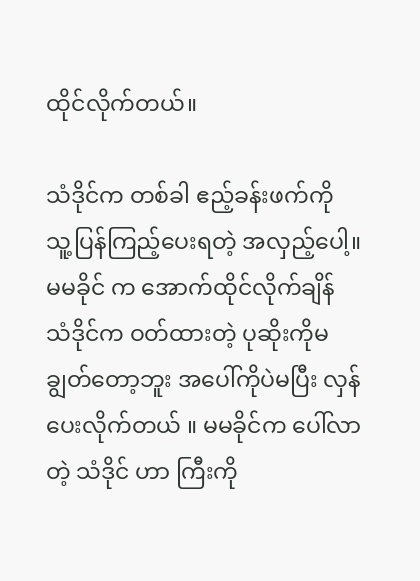ထိုင်လိုက်တယ်။

သံဒိုင်က တစ်ခါ ဧည့်ခန်းဖက်ကို သူ့ပြန်ကြည့်ပေးရတဲ့ အလှည့်ပေါ့။မမခိုင် က အောက်ထိုင်လိုက်ချိန် သံဒိုင်က ဝတ်ထားတဲ့ ပုဆိုးကိုမချွတ်တော့ဘူး အပေါ်ကိုပဲမပြီး လှန်ပေးလိုက်တယ် ။ မမခိုင်က ပေါ်လာတဲ့ သံဒိုင် ဟာ ကြီးကို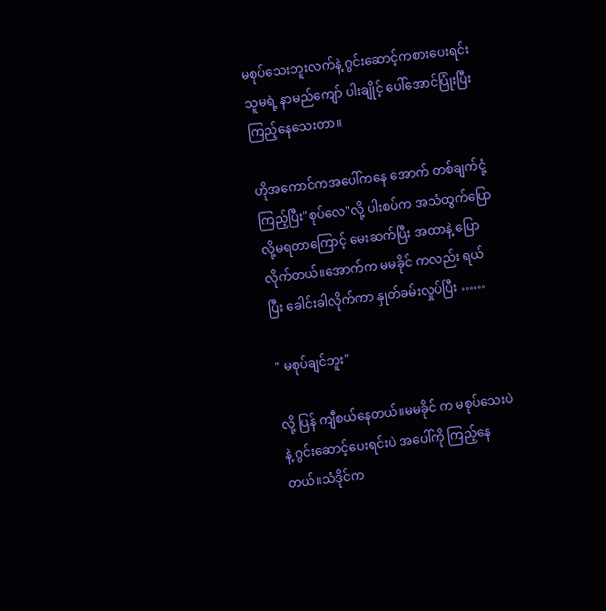မစုပ်သေးဘူးလက်နဲ့ ဂွင်းဆောင့်ကစားပေးရင်း သူမရဲ့ နာမည်ကျော် ပါးချိုင့် ပေါ်အောင်ပြုံးပြီး ကြည့်နေသေးတာ။

ဟိုအကောင်ကအပေါ်ကနေ အောက် တစ်ချက်ငုံ့ကြည့်ပြီး"စုပ်လေ"လို့ ပါးစပ်က အသံထွက်ပြောလို့မရတာကြောင့် မေးဆက်ပြီး အထာနဲ့ ပြောလိုက်တယ်။အောက်က မမခိုင် ကလည်း ရယ်ပြီး ခေါင်းခါလိုက်ကာ နှုတ်ခမ်းလှုပ်ပြီး ……

" မစုပ်ချင်ဘူး"

လို့ ပြန် ကျီစယ်နေတယ်။မမခိုင် က မစုပ်သေးပဲနဲ့ ဂွင်းဆောင့်ပေးရင်းပဲ အပေါ်ကို ကြည့်နေတယ်။သံဒိုင်က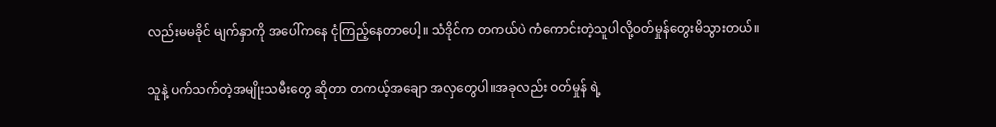လည်းမမခိုင် မျက်နှာကို အပေါ်ကနေ ငုံကြည့်နေတာပေါ့။ သံဒိုင်က တကယ်ပဲ ကံကောင်းတဲ့သူပါလို့ဝတ်မှုန်တွေးမိသွားတယ်။

သူနဲ့ ပက်သက်တဲ့အမျိုးသမီးတွေ ဆိုတာ တကယ့်အချော အလှတွေပါ။အခုလည်း ဝတ်မှုန် ရဲ့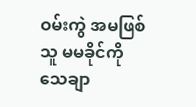ဝမ်းကွဲ အမဖြစ်သူ မမခိုင်ကို သေချာ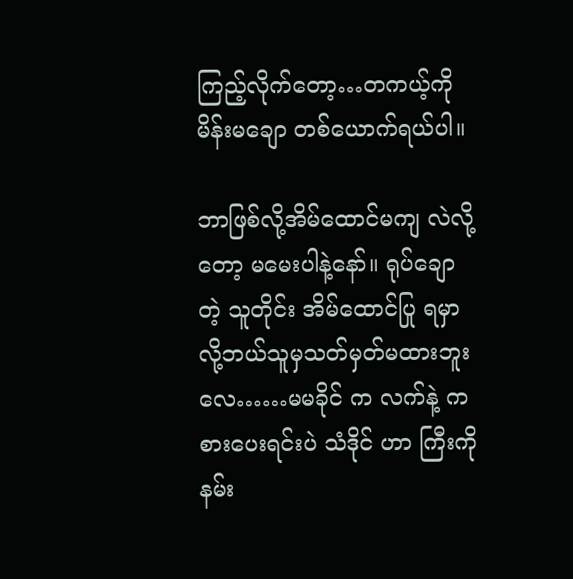ကြည့်လိုက်တော့…တကယ့်ကို မိန်းမချော တစ်ယောက်ရယ်ပါ။

ဘာဖြစ်လို့အိမ်ထောင်မကျ လဲလို့တော့ မမေးပါနဲ့နော်။ ရုပ်ချော တဲ့ သူတိုင်း အိမ်ထောင်ပြု ရမှာလို့ဘယ်သူမှသတ်မှတ်မထားဘူးလေ……မမခိုင် က လက်နဲ့ ကစားပေးရင်းပဲ သံဒိုင် ဟာ ကြီးကို နမ်း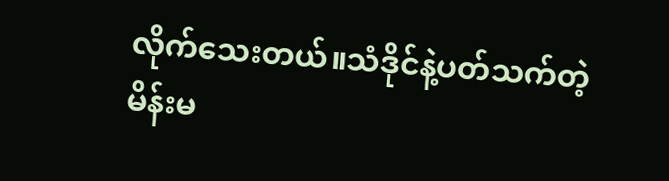လိုက်သေးတယ်။သံဒိုင်နဲ့ပတ်သက်တဲ့ မိန်းမ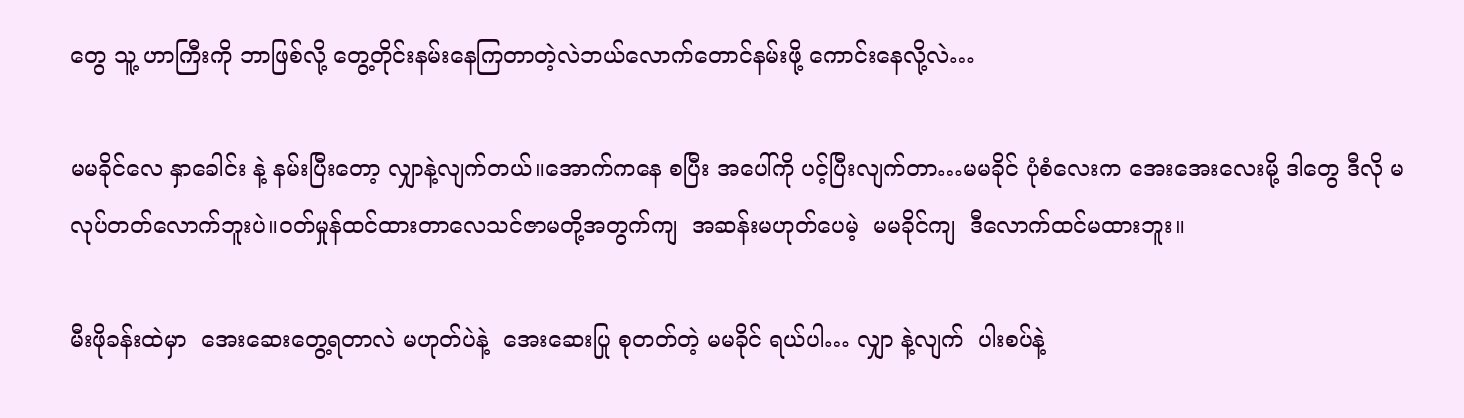တွေ သူ့ ဟာကြီးကို ဘာဖြစ်လို့ တွေ့တိုင်းနမ်းနေကြတာတဲ့လဲဘယ်လောက်တောင်နမ်းဖို့ ကောင်းနေလို့လဲ…

မမခိုင်လေ နှာခေါင်း နဲ့ နမ်းပြီးတော့ လျှာနဲ့လျက်တယ်။အောက်ကနေ စပြီး အပေါ်ကို ပင့်ပြီးလျက်တာ…မမခိုင် ပုံစံလေးက အေးအေးလေးမို့ ဒါတွေ ဒီလို မလုပ်တတ်လောက်ဘူးပဲ။ဝတ်မှုန်ထင်ထားတာလေသင်ဇာမတို့အတွက်ကျ  အဆန်းမဟုတ်ပေမဲ့  မမခိုင်ကျ  ဒီလောက်ထင်မထားဘူး။

မီးဖိုခန်းထဲမှာ  အေးဆေးတွေ့ရတာလဲ မဟုတ်ပဲနဲ့  အေးဆေးပြု စုတတ်တဲ့ မမခိုင် ရယ်ပါ… လျှာ နဲ့လျက်  ပါးစပ်နဲ့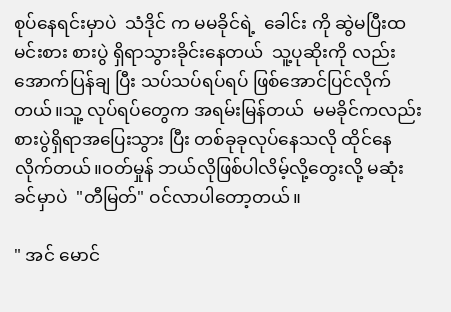စုပ်နေရင်းမှာပဲ  သံဒိုင် က မမခိုင်ရဲ့  ခေါင်း ကို ဆွဲမပြီးထမင်းစား စားပွဲ ရှိရာသွားခိုင်းနေတယ်  သူ့ပုဆိုးကို လည်း အောက်ပြန်ချ ပြီး သပ်သပ်ရပ်ရပ် ဖြစ်အောင်ပြင်လိုက်တယ်။သူ့ လုပ်ရပ်တွေက အရမ်းမြန်တယ်  မမခိုင်ကလည်း စားပွဲရှိရာအပြေးသွား ပြီး တစ်ခုခုလုပ်နေသလို ထိုင်နေလိုက်တယ်။ဝတ်မှုန် ဘယ်လိုဖြစ်ပါလိမ့်လို့တွေးလို့ မဆုံးခင်မှာပဲ  "တီမြတ်" ဝင်လာပါတော့တယ်။

" အင် မောင်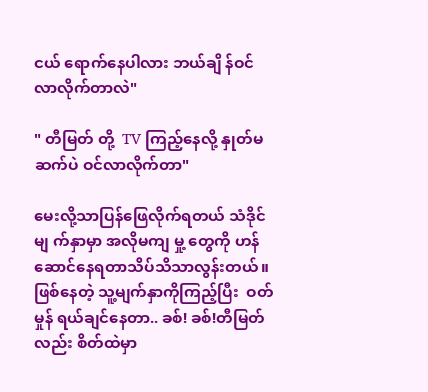ငယ် ရောက်နေပါလား ဘယ်ချိ န်ဝင်လာလိုက်တာလဲ"

" တီမြတ် တို့  TV ကြည့်နေလို့ နှုတ်မဆက်ပဲ ဝင်လာလိုက်တာ"

မေးလို့သာပြန်ဖြေလိုက်ရတယ် သံဒိုင် မျ က်နှာမှာ အလိုမကျ မှု့ တွေကို ဟန်ဆောင်နေရတာသိပ်သိသာလွန်းတယ်။ဖြစ်နေတဲ့ သူ့မျက်နှာကိုကြည့်ပြီး  ဝတ်မှုန် ရယ်ချင်နေတာ.. ခစ်! ခစ်!တီမြတ်လည်း စိတ်ထဲမှာ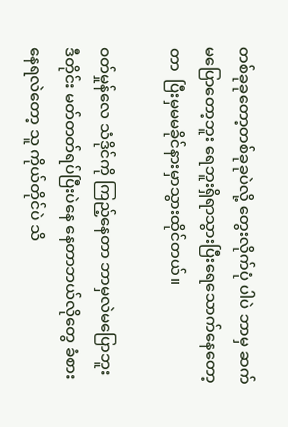တစ်ခုခုတော့တစ်ခုခုပဲလို့ တွေးလိုက်ပုံ ပါပဲ ဘာမှ ဆက်မပြောတော့ဘူး ရေဘူးရှိရာသွားပြီးရေသောက်နေတော့တာ  ပြီးမှမမခိုင်နားမှာသွားထိုင်တယ်။

ဝတ်မှုန်လေ သံဒိုင်ကို ကြည့်နေတာ ဘာမှလဲမပြောဘူး ဒီတိုင်း မတ်တတ်ရပ်ပြီးပဲနေ နေတာဘယ်လိုတွေ ခံစားနေရလဲတော့ သူ ကိုယ်တိုင်ပဲ သိ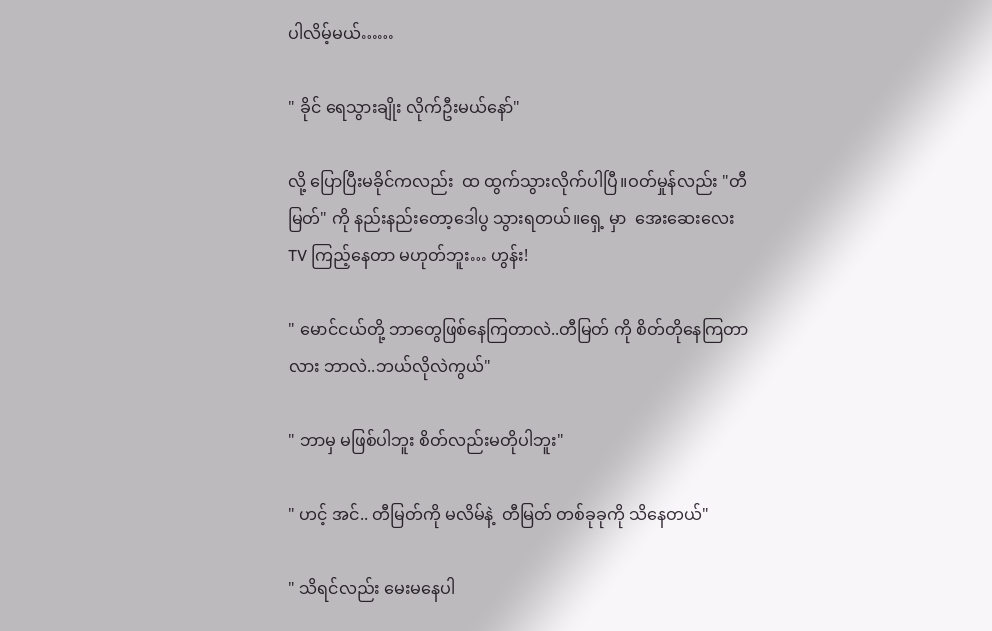ပါလိမ့်မယ်……

" ခိုင် ရေသွားချိုး လိုက်ဦးမယ်နော်"

လို့ ပြောပြီးမခိုင်ကလည်း  ထ ထွက်သွားလိုက်ပါပြီ။ဝတ်မှုန်လည်း "တီမြတ်" ကို နည်းနည်းတော့ဒေါပွ သွားရတယ်။ရှေ့ မှာ  အေးဆေးလေးTV ကြည့်နေတာ မဟုတ်ဘူး… ဟွန်း!

" မောင်ငယ်တို့ ဘာတွေဖြစ်နေကြတာလဲ..တီမြတ် ကို စိတ်တိုနေကြတာလား ဘာလဲ..ဘယ်လိုလဲကွယ်"

" ဘာမှ မဖြစ်ပါဘူး စိတ်လည်းမတိုပါဘူး"

" ဟင့် အင်.. တီမြတ်ကို မလိမ်နဲ့  တီမြတ် တစ်ခုခုကို သိနေတယ်"

" သိရင်လည်း မေးမနေပါ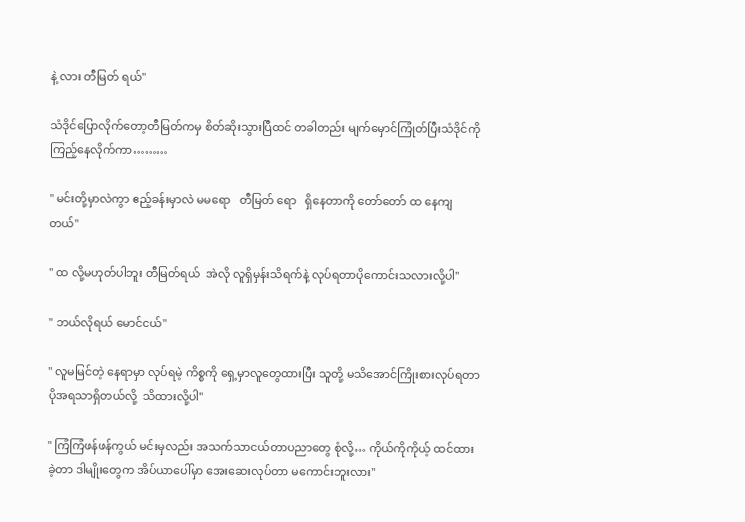နဲ့ လား တီမြတ် ရယ်"

သံဒိုင်ပြောလိုက်တော့တီမြတ်ကမှ စိတ်ဆိုးသွားပြီထင် တခါတည်း မျက်မှောင်ကြုံတ်ပြီးသံဒိုင်ကို ကြည့်နေလိုက်ကာ………

" မင်းတို့မှာလဲကွာ ဧည့်ခန်းမှာလဲ မမရော   တီမြတ် ရော   ရှိနေတာကို တော်တော် ထ နေကျတယ်"

" ထ လို့မဟုတ်ပါဘူး တီမြတ်ရယ်  အဲလို လူရှိမှန်းသိရက်နဲ့ လုပ်ရတာပိုကောင်းသလားလို့ပါ"

" ဘယ်လိုရယ် မောင်ငယ်"

" လူမမြင်တဲ့ နေရာမှာ လုပ်ရမဲ့ ကိစ္စကို ရှေ့မှာလူတွေထားပြီး သူတို့ မသိအောင်ကြိုးစားလုပ်ရတာ ပိုအရသာရှိတယ်လို့  သိထားလို့ပါ"

" ကြံကြံဖန်ဖန်ကွယ် မင်းမှလည်း အသက်သာငယ်တာပညာတွေ စုံလို့… ကိုယ်ကိုကိုယ့် ထင်ထားခဲ့တာ ဒါမျိုးတွေက အိပ်ယာပေါ်မှာ အေးဆေးလုပ်တာ မကောင်းဘူးလား"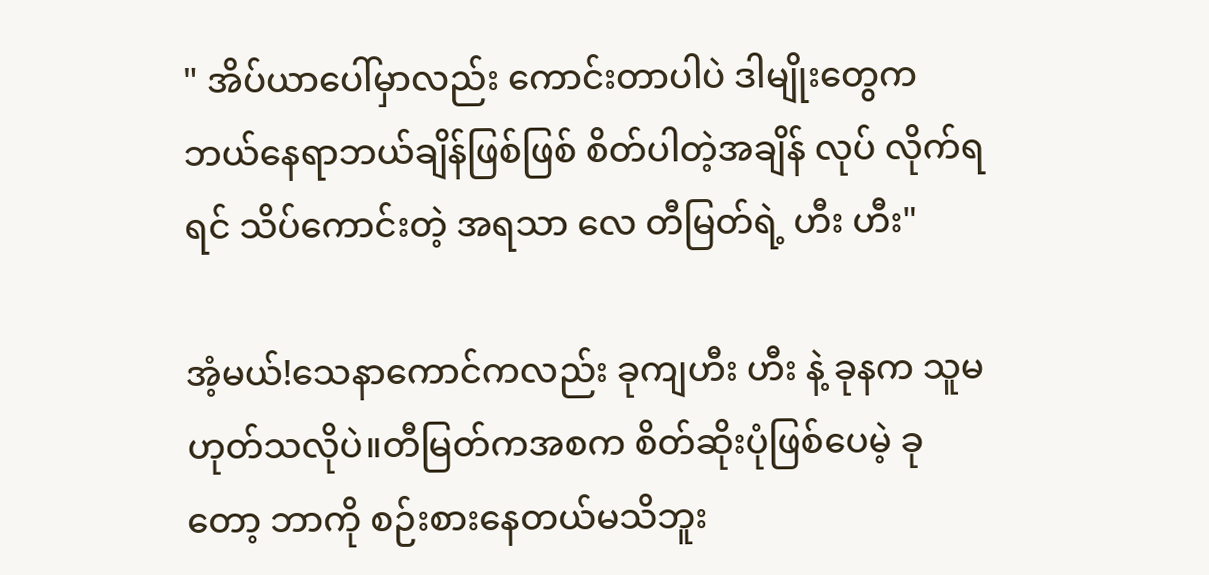" အိပ်ယာပေါ်မှာလည်း ကောင်းတာပါပဲ ဒါမျိုးတွေက ဘယ်နေရာဘယ်ချိန်ဖြစ်ဖြစ် စိတ်ပါတဲ့အချိန် လုပ် လိုက်ရရင် သိပ်ကောင်းတဲ့ အရသာ လေ တီမြတ်ရဲ့ ဟီး ဟီး"

အံ့မယ်!သေနာကောင်ကလည်း ခုကျဟီး ဟီး နဲ့ ခုနက သူမဟုတ်သလိုပဲ။တီမြတ်ကအစက စိတ်ဆိုးပုံဖြစ်ပေမဲ့ ခုတော့ ဘာကို စဉ်းစားနေတယ်မသိဘူး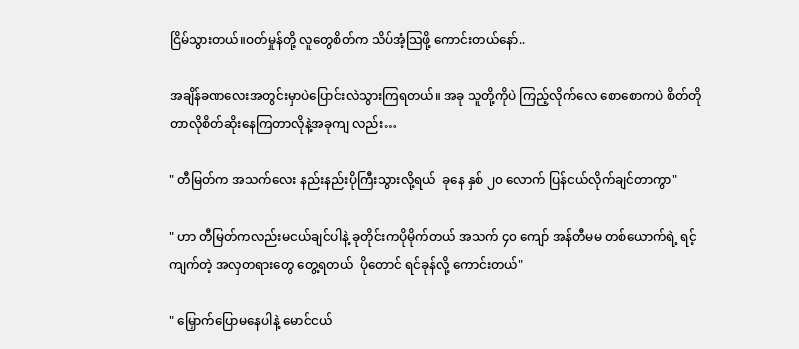ငြိမ်သွားတယ်။ဝတ်မှုန်တို့ လူတွေစိတ်က သိပ်အံ့သြဖို့ ကောင်းတယ်နော်..

အချိန်ခဏလေးအတွင်းမှာပဲပြောင်းလဲသွားကြရတယ်။ အခု သူတို့ကိုပဲ ကြည့်လိုက်လေ စောစောကပဲ စိတ်တိုတာလိုစိတ်ဆိုးနေကြတာလိုနဲ့အခုကျ လည်း…

" တီမြတ်က အသက်လေး နည်းနည်းပိုကြီးသွားလို့ရယ်  ခုနေ နှစ် ၂၀ လောက် ပြန်ငယ်လိုက်ချင်တာကွာ"

" ဟာ တီမြတ်ကလည်းမငယ်ချင်ပါနဲ့ ခုတိုင်းကပိုမိုက်တယ် အသက် ၄၀ ကျော် အန်တီမမ တစ်ယောက်ရဲ့ ရင့်ကျက်တဲ့ အလှတရားတွေ တွေ့ရတယ်  ပိုတောင် ရင်ခုန်လို့ ကောင်းတယ်"

" မြှောက်ပြောမနေပါနဲ့ မောင်ငယ်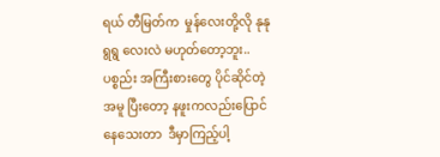ရယ် တီမြတ်က  မှုန်လေးတို့လို နုနုရွရွ လေးလဲ မဟုတ်တော့ဘူး..ပစ္စည်း အကြီးစားတွေ ပိုင်ဆိုင်တဲ့ အမူ ပြီးတော့ နဖူးကလည်းပြောင်နေသေးတာ  ဒီမှာကြည့်ပါ့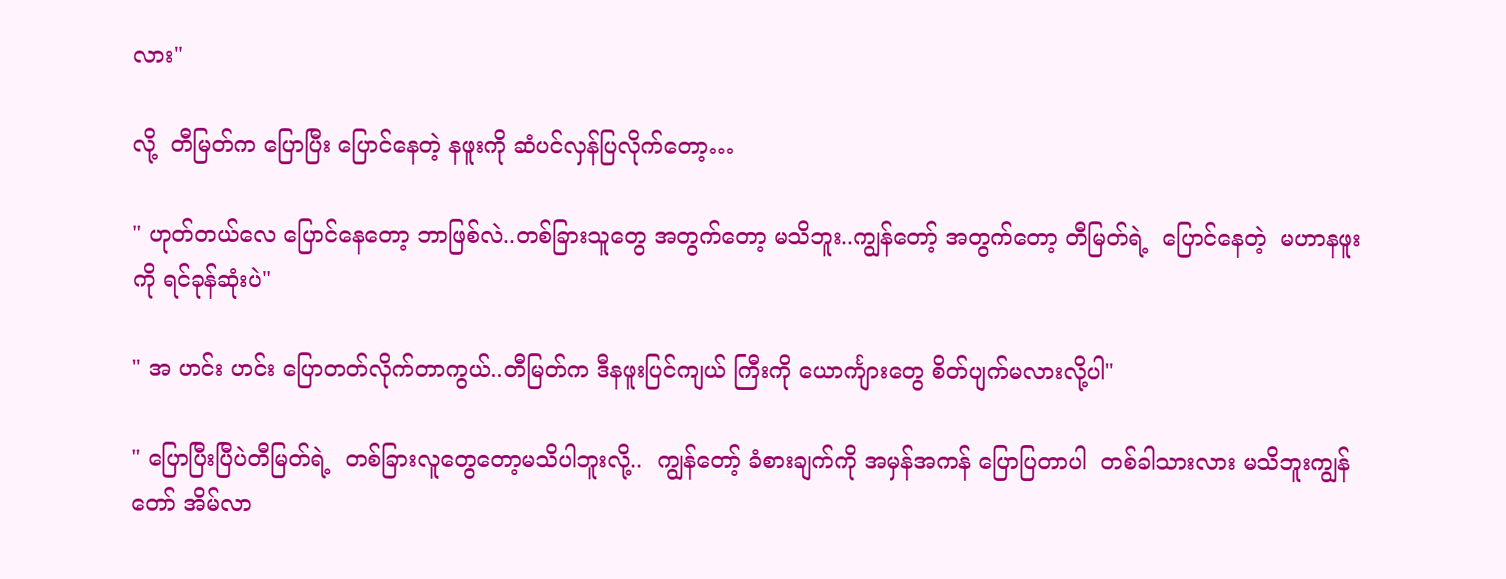လား"

လို့  တီမြတ်က ပြောပြီး ပြောင်နေတဲ့ နဖူးကို ဆံပင်လှန်ပြလိုက်တော့…

" ဟုတ်တယ်လေ ပြောင်နေတော့ ဘာဖြစ်လဲ..တစ်ခြားသူတွေ အတွက်တော့ မသိဘူး..ကျွန်တော့် အတွက်တော့ တီမြတ်ရဲ့  ပြောင်နေတဲ့  မဟာနဖူးကို ရင်ခုန်ဆုံးပဲ"

" အ ဟင်း ဟင်း ပြောတတ်လိုက်တာကွယ်..တီမြတ်က ဒီနဖူးပြင်ကျယ် ကြီးကို ယောင်္ကျားတွေ စိတ်ပျက်မလားလို့ပါ"

" ပြောပြီးပြီပဲတီမြတ်ရဲ့  တစ်ခြားလူတွေတော့မသိပါဘူးလို့..  ကျွန်တော့် ခံစားချက်ကို အမှန်အကန် ပြောပြတာပါ  တစ်ခါသားလား မသိဘူးကျွန်တော် အိမ်လာ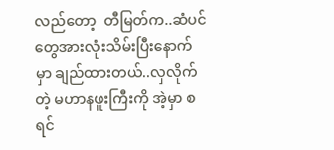လည်တော့  တီမြတ်က..ဆံပင်တွေအားလုံးသိမ်းပြီးနောက်မှာ ချည်ထားတယ်..လှလိုက်တဲ့ မဟာနဖူးကြီးကို အဲ့မှာ စရင်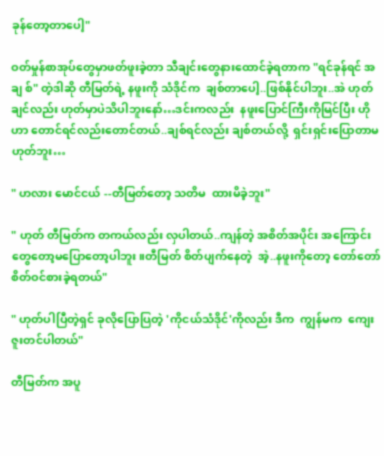ခုန်တော့တာပေါ့"

ဝတ်မှုန်စာအုပ်တွေမှာဖတ်ဖူးခဲ့တာ သီချင်းတွေနားထောင်ခဲ့ရတာက "ရင်ခုန်ရင် အချ စ်" တဲ့ဒါဆို တီမြတ်ရဲ့ နဖူးကို သံဒိုင်က  ချစ်တာပေါ့..ဖြစ်နိုင်ပါဘူး..အဲ ဟုတ်ချင်လည်း ဟုတ်မှာပဲသိပါဘူးနော်…ဒင်းကလည်း  နဖူးပြောင်ကြီးကိုမြင်ပြီး ဟိုဟာ တောင်ရင်လည်းတောင်တယ်..ချစ်ရင်လည်း ချစ်တယ်လို့  ရှင်းရှင်းပြောတာမဟုတ်ဘူး…

" ဟလား မောင်ငယ် --တီမြတ်တော့ သတိမ  ထားမိခဲ့ဘူး"

" ဟုတ် တီမြတ်က တကယ်လည်း လှပါတယ်..ကျန်တဲ့ အစိတ်အပိုင်း အကြောင်းတွေတော့မပြောတော့ပါဘူး။တီမြတ် စိတ်ပျက်နေတဲ့  အဲ့..နဖူးကိုတော့ တော်တော် စိတ်ဝင်စားခဲ့ရတယ်"

" ဟုတ်ပါပြီတဲ့ရှင် ခုလိုပြောပြတဲ့ 'ကိုငယ်သံဒိုင်'ကိုလည်း ဒီက  ကျွန်မက  ကျေးဇူးတင်ပါတယ်"

တီမြတ်က အပူ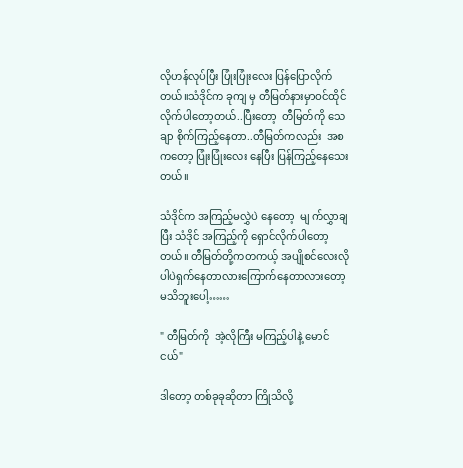လိုဟန်လုပ်ပြီး ပြုံးပြုံးလေး ပြန်ပြောလိုက်တယ်။သံဒိုင်က ခုကျ မှ တီမြတ်နားမှာဝင်ထိုင်လိုက်ပါတော့တယ်..ပြီးတော့  တီမြတ်ကို သေချာ စိုက်ကြည့်နေတာ..တီမြတ်ကလည်း  အစကတော့ ပြုံးပြုံးလေး နေပြီး ပြန်ကြည့်နေသေးတယ်။

သံဒိုင်က အကြည့်မလွှဲပဲ နေတော့  မျ က်လွှာချ ပြီး သံဒိုင် အကြည့်ကို ရှောင်လိုက်ပါတော့တယ်။ တီမြတ်တို့ကတကယ့် အပျိုစင်လေးလိုပါပဲရှက်နေတာလားကြောက်နေတာလားတော့ မသိဘူးပေါ့……

" တီမြတ်ကို  အဲ့လိုကြီး မကြည့်ပါနဲ့ မောင်ငယ်"

ဒါတော့ တစ်ခုခုဆိုတာ ကြိုသိလို့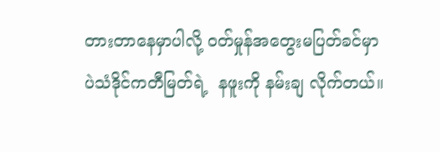တားတာနေမှာပါလို့ ဝတ်မှုန်အတွေးမပြတ်ခင်မှာပဲသံဒိုင်ကတီမြတ်ရဲ့  နဖူးကို နမ်းချ လိုက်တယ်။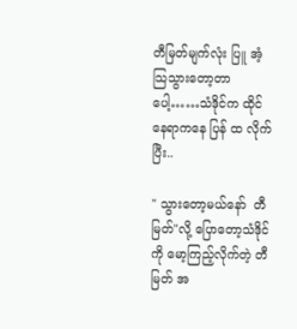တီမြတ်မျက်လုံး ပြူ အံ့သြသွားတော့တာပေါ့……သံဒိုင်က ထိုင်နေရာကနေ ပြန် ထ လိုက်ပြီး..

" သွားတော့မယ်နော်  တီမြတ်"လို့ ပြောတော့သံဒိုင်ကို မော့ကြည့်လိုက်တဲ့ တီမြတ် အ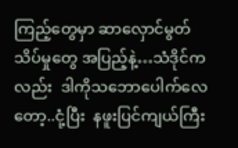ကြည့်တွေမှာ ဆာလှောင်မွတ်သိပ်မှုတွေ အပြည့်နဲ့…သံဒိုင်ကလည်း  ဒါကိုသဘောပေါက်လေတော့..ငုံ့ပြီး  နဖူးပြင်ကျယ်ကြီး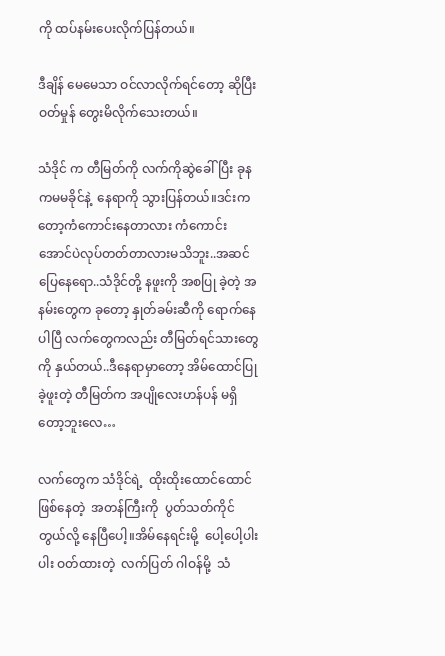ကို ထပ်နမ်းပေးလိုက်ပြန်တယ်။

ဒီချိန် မေမေသာ ဝင်လာလိုက်ရင်တော့ ဆိုပြီးဝတ်မှုန် တွေးမိလိုက်သေးတယ်။

သံဒိုင် က တီမြတ်ကို လက်ကိုဆွဲခေါ်ပြီး ခုနကမမခိုင်နဲ့  နေရာကို သွားပြန်တယ်။ဒင်းကတော့ကံကောင်းနေတာလား ကံကောင်းအောင်ပဲလုပ်တတ်တာလားမသိဘူး..အဆင်ပြေနေရော..သံဒိုင်တို့ နဖူးကို အစပြု ခဲ့တဲ့ အနမ်းတွေက ခုတော့ နှုတ်ခမ်းဆီကို ရောက်နေပါပြီ လက်တွေကလည်း တီမြတ်ရင်သားတွေကို နှယ်တယ်..ဒီနေရာမှာတော့ အိမ်ထောင်ပြု ခဲ့ဖူးတဲ့ တီမြတ်က အပျိုလေးဟန်ပန် မရှိတော့ဘူးလေ…

လက်တွေက သံဒိုင်ရဲ့  ထိုးထိုးထောင်ထောင်ဖြစ်နေတဲ့  အတန်ကြီးကို  ပွတ်သတ်ကိုင်တွယ်လို့ နေပြီပေါ့။အိမ်နေရင်းမို့  ပေါ့ပေါ့ပါးပါး ဝတ်ထားတဲ့  လက်ပြတ် ဂါဝန်မို့  သံ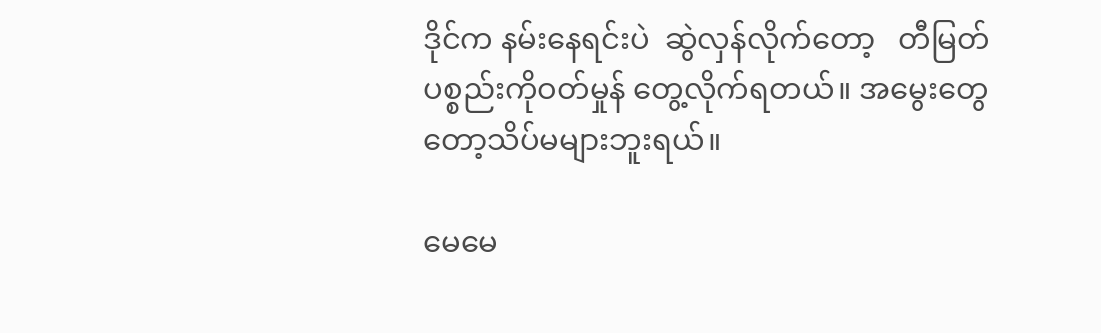ဒိုင်က နမ်းနေရင်းပဲ  ဆွဲလှန်လိုက်တော့   တီမြတ် ပစ္စည်းကိုဝတ်မှုန် တွေ့လိုက်ရတယ်။ အမွေးတွေတော့သိပ်မများဘူးရယ်။

မေမေ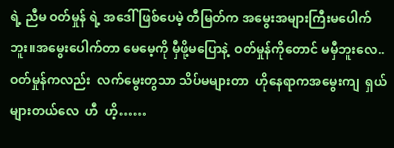ရဲ့ ညီမ ဝတ်မှုန် ရဲ့ အဒေါ် ဖြစ်ပေမဲ့ တီမြတ်က အမွေးအများကြီးမပေါက်ဘူး။အမွေးပေါက်တာ မေမေ့ကို မှီဖို့မပြောနဲ့  ဝတ်မှုန်ကိုတောင် မမှီဘူးလေ..ဝတ်မှုန်ကလည်း  လက်မွေးတွသာ သိပ်မများတာ  ဟိုနေရာကအမွေးကျ  ရှယ်များတယ်လေ  ဟီ  ဟိ့……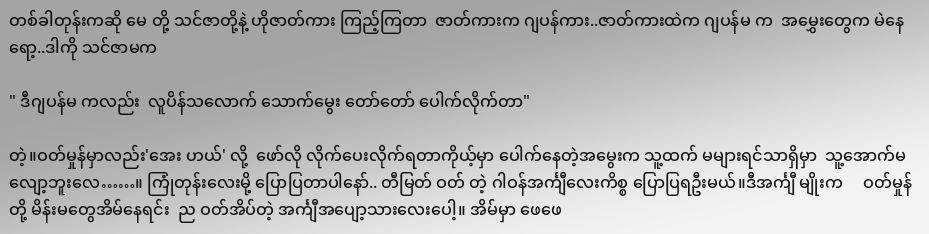တစ်ခါတုန်းကဆို မေ တို့ သင်ဇာတို့နဲ့ ဟိုဇာတ်ကား ကြည့်ကြတာ  ဇာတ်ကားက ဂျပန်ကား..ဇာတ်ကားထဲက ဂျပန်မ က  အမွှေးတွေက မဲနေရော့..ဒါကို သင်ဇာမက

" ဒီဂျပန်မ ကလည်း  လူပိန်သလောက် သောက်မွေး တော်တော် ပေါက်လိုက်တာ"

တဲ့။ဝတ်မှုန်မှာလည်း'အေး ဟယ်' လို့  ဖော်လို လိုက်ပေးလိုက်ရတာကိုယ့်မှာ ပေါက်နေတဲ့အမွေးက သူ့ထက် မများရင်သာရှိမှာ  သူ့အောက်မလျော့ဘူးလေ……။ ကြုံတုန်းလေးမို့ ပြောပြတာပါနော်.. တီမြတ် ဝတ် တဲ့ ဂါဝန်အင်္ကျီလေးကိစ္စ ပြောပြရဦးမယ်။ဒီအင်္ကျီ မျိုးက     ဝတ်မှုန်တို့ မိန်းမတွေအိမ်နေရင်း  ည ဝတ်အိပ်တဲ့ အင်္ကျီအပျော့သားလေးပေါ့။ အိမ်မှာ ဖေဖေ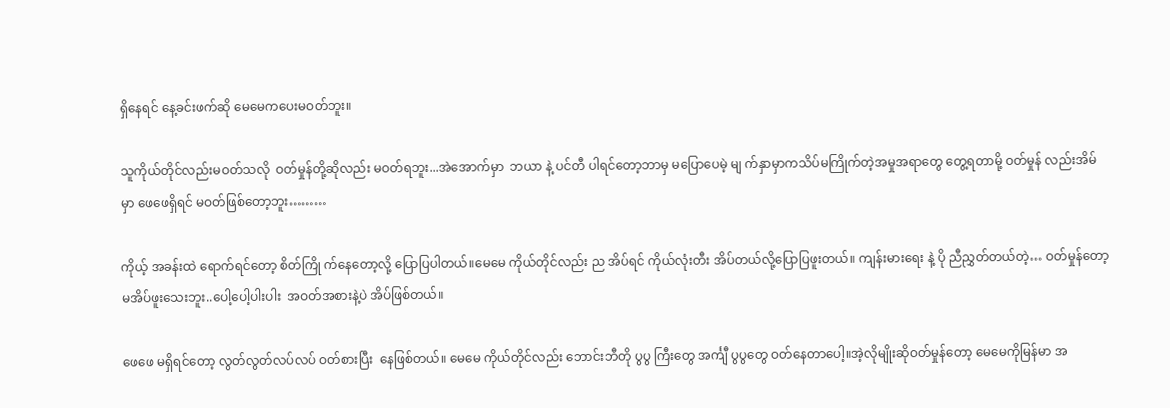ရှိနေရင် နေ့ခင်းဖက်ဆို မေမေကပေးမဝတ်ဘူး။

သူကိုယ်တိုင်လည်းမဝတ်သလို  ဝတ်မှုန်တို့ဆိုလည်း မဝတ်ရဘူး...အဲအောက်မှာ  ဘယာ နဲ့ ပင်တီ ပါရင်တော့ဘာမှ မပြောပေမဲ့ မျ က်နှာမှာကသိပ်မကြိုက်တဲ့အမှုအရာတွေ တွေ့ရတာမို့ ဝတ်မှုန် လည်းအိမ်မှာ ဖေဖေရှိရင် မဝတ်ဖြစ်တော့ဘူး………

ကိုယ့် အခန်းထဲ ရောက်ရင်တော့ စိတ်ကြို က်နေတော့လို့ ပြောပြပါတယ်။မေမေ ကိုယ်တိုင်လည်း ည အိပ်ရင် ကိုယ်လုံးတီး အိပ်တယ်လို့ပြောပြဖူးတယ်။ ကျန်းမားရေး နဲ့ ပို ညီညွှတ်တယ်တဲ့… ဝတ်မှုန်တော့ မအိပ်ဖူးသေးဘူး..ပေါ့ပေါ့ပါးပါး  အဝတ်အစားနဲ့ပဲ အိပ်ဖြစ်တယ်။

ဖေဖေ မရှိရင်တော့ လွတ်လွတ်လပ်လပ် ဝတ်စားပြီး  နေဖြစ်တယ်။ မေမေ ကိုယ်တိုင်လည်း ဘောင်းဘီတို ပွပွ ကြီးတွေ အင်္ကျီ ပွပွတွေ ဝတ်နေတာပေါ့။အဲ့လိုမျိုးဆိုဝတ်မှုန်တော့ မေမေကိုမြန်မာ အ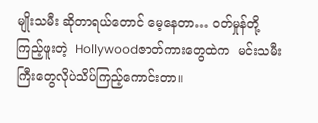မျိုးသမီး ဆိုတာရယ်တောင် မေ့နေတာ… ဝတ်မှုန်တို့ ကြည့်ဖူးတဲ့  Hollywoodဇာတ်ကားတွေထဲက  မင်းသမီးကြီးတွေလိုပဲသိပ်ကြည့်ကောင်းတာ။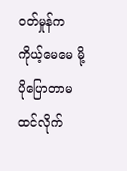ဝတ်မှုန်က ကိုယ့်မေမေ မို့ ပိုပြောတာမထင်လိုက်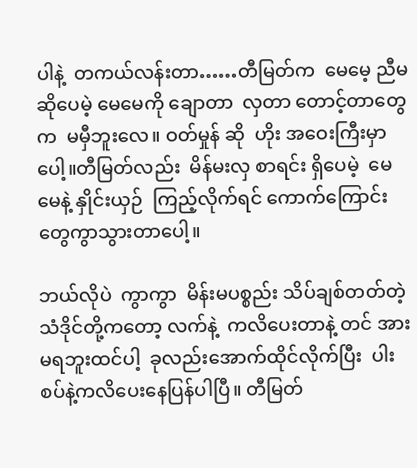ပါနဲ့  တကယ်လန်းတာ……တီမြတ်က  မေမေ့ ညီမဆိုပေမဲ့ မေမေကို ချောတာ  လှတာ တောင့်တာတွေက  မမှီဘူးလေ။ ဝတ်မှုန် ဆို  ဟိုး အဝေးကြီးမှာ ပေါ့။တီမြတ်လည်း  မိန်မးလှ စာရင်း ရှိပေမဲ့  မေမေနဲ့ နှိုင်းယှဉ်  ကြည့်လိုက်ရင် ကောက်ကြောင်းတွေကွာသွားတာပေါ့။

ဘယ်လိုပဲ  ကွာကွာ  မိန်းမပစ္စည်း သိပ်ချစ်တတ်တဲ့  သံဒိုင်တို့ကတော့ လက်နဲ့  ကလိပေးတာနဲ့ တင် အားမရဘူးထင်ပါ့  ခုလည်းအောက်ထိုင်လိုက်ပြီး  ပါးစပ်နဲ့ကလိပေးနေပြန်ပါပြီ။ တီမြတ်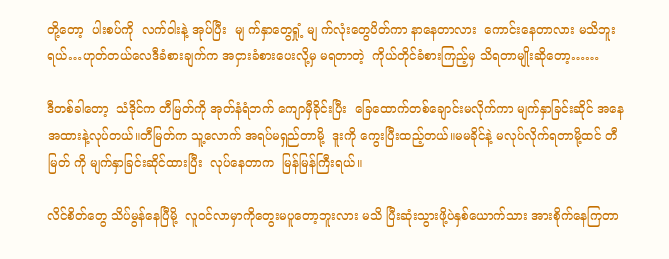တို့တော့  ပါးစပ်ကို  လက်ဝါးနဲ့ အုပ်ပြီး  မျ က်နှာတွေရှုံ့ မျ က်လုံးတွေပိတ်ကာ နာနေတာလား  ကောင်းနေတာလား မသိဘူးရယ်…ဟုတ်တယ်လေဒီခံစားချက်က အငှားခံစားပေးလို့မှ မရတာတဲ့  ကိုယ်တိုင်ခံစားကြည့်မှ သိရတာမျိုးဆိုတော့……

ဒီတစ်ခါတော့  သံဒိုင်က တီမြတ်ကို အုတ်နံရံဘက် ကျောမှီခိုင်းပြီး  ခြေထောက်တစ်ချောင်းမလိုက်ကာ မျက်နှာခြင်းဆိုင် အနေအထားနဲ့လုပ်တယ်။တီမြတ်က သူ့လောက် အရပ်မရှည်တာမို့  ဒူးကို ကွေးပြီးထည့်တယ်။မမခိုင်နဲ့ မလုပ်လိုက်ရတာမို့ထင် တီမြတ် ကို မျက်နှာခြင်းဆိုင်ထားပြီး  လုပ်နေတာက  မြန်မြန်ကြီးရယ်။

လိင်စိတ်တွေ သိပ်မွန်နေပြီမို့  လူဝင်လာမှာကိုတွေးမပူတော့ဘူးလား မသိ ပြီးဆုံးသွားဖို့ပဲနှစ်ယောက်သား အားစိုက်နေကြတာ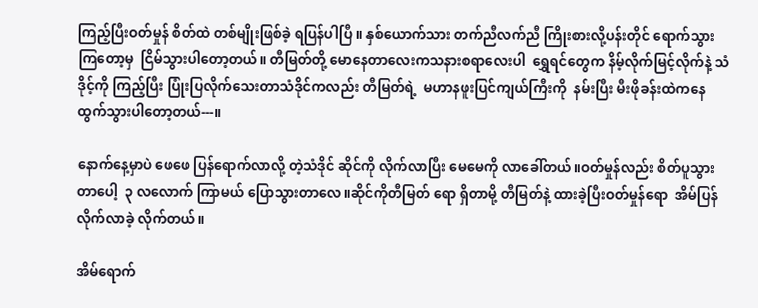ကြည့်ပြီးဝတ်မှုန် စိတ်ထဲ တစ်မျိုးဖြစ်ခဲ့ ရပြန်ပါပြီ ။ နှစ်ယောက်သား တက်ညီလက်ညီ ကြိုးစားလို့ပန်းတိုင် ရောက်သွားကြတော့မှ  ငြိမ်သွားပါတော့တယ်။ တီမြတ်တို့ မောနေတာလေးကသနားစရာလေးပါ  ရွှေရင်တွေက နိမ့်လိုက်မြင့်လိုက်နဲ့ သံဒိုင့်ကို ကြည့်ပြီး ပြုံးပြလိုက်သေးတာသံဒိုင်ကလည်း တီမြတ်ရဲ့  မဟာနဖူးပြင်ကျယ်ကြီးကို  နမ်းပြီး မီးဖိုခန်းထဲကနေ  ထွက်သွားပါတော့တယ်---။

နောက်နေ့မှာပဲ ဖေဖေ ပြန်ရောက်လာလို့ တဲ့သံဒိုင် ဆိုင်ကို လိုက်လာပြီး မေမေကို လာခေါ်တယ်။ဝတ်မှုန်လည်း စိတ်ပူသွားတာပေါ့  ၃ လလောက် ကြာမယ် ပြောသွားတာလေ။ဆိုင်ကိုတီမြတ် ရော ရှိတာမို့ တီမြတ်နဲ့ ထားခဲ့ပြီးဝတ်မှုန်ရော  အိမ်ပြန်လိုက်လာခဲ့ လိုက်တယ်။

အိမ်ရောက်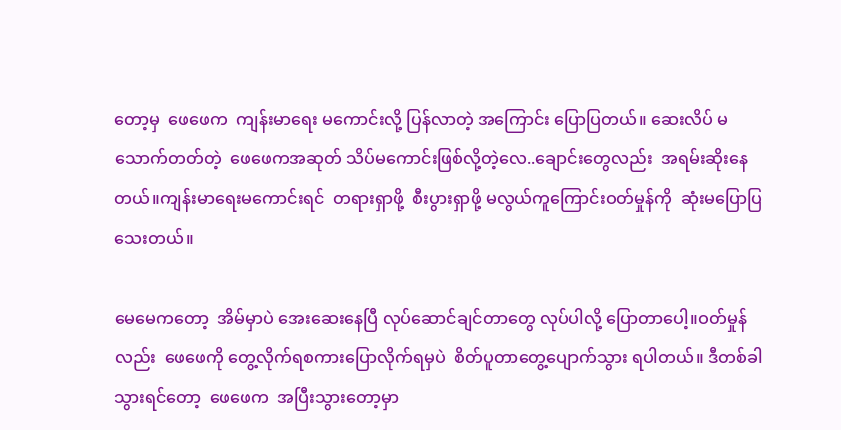တော့မှ  ဖေဖေက  ကျန်းမာရေး မကောင်းလို့ ပြန်လာတဲ့ အကြောင်း ပြောပြတယ်။ ဆေးလိပ် မသောက်တတ်တဲ့  ဖေဖေကအဆုတ် သိပ်မကောင်းဖြစ်လို့တဲ့လေ..ချောင်းတွေလည်း  အရမ်းဆိုးနေတယ်။ကျန်းမာရေးမကောင်းရင်  တရားရှာဖို့  စီးပွားရှာဖို့ မလွယ်ကူကြောင်းဝတ်မှုန်ကို  ဆုံးမပြောပြသေးတယ်။

မေမေကတော့  အိမ်မှာပဲ အေးဆေးနေပြီ လုပ်ဆောင်ချင်တာတွေ လုပ်ပါလို့ ပြောတာပေါ့။ဝတ်မှုန်လည်း  ဖေဖေကို တွေ့လိုက်ရစကားပြောလိုက်ရမှပဲ  စိတ်ပူတာတွေ့ပျောက်သွား ရပါတယ်။ ဒီတစ်ခါ  သွားရင်တော့  ဖေဖေက  အပြီးသွားတော့မှာ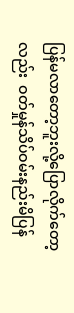ပြန်မလာတော့ဘူးလို့ပြောလိုက်တော့လည်း  ဝတ်မှုန်သိပ်ဝမ်းနည်းမိပြန်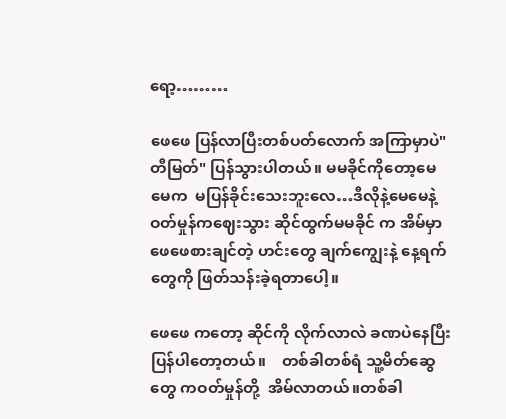ရော့………

ဖေဖေ ပြန်လာပြီးတစ်ပတ်လောက် အကြာမှာပဲ"တီမြတ်" ပြန်သွားပါတယ်။ မမခိုင်ကိုတော့မေမေက  မပြန်ခိုင်းသေးဘူးလေ…ဒီလိုနဲ့မေမေနဲ့ ဝတ်မှုန်ကဈေးသွား ဆိုင်ထွက်မမခိုင် က အိမ်မှာ  ဖေဖေစားချင်တဲ့ ဟင်းတွေ ချက်ကျွေးနဲ့ နေ့ရက်တွေကို ဖြတ်သန်းခဲ့ရတာပေါ့။

ဖေဖေ ကတော့ ဆိုင်ကို လိုက်လာလဲ ခဏပဲနေပြီး ပြန်ပါတော့တယ်။    တစ်ခါတစ်ရံ သူ့မိတ်ဆွေတွေ ကဝတ်မှုန်တို့  အိမ်လာတယ်။တစ်ခါ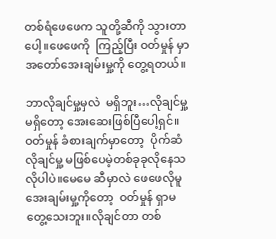တစ်ရံဖေဖေက သူတို့ဆီကို သွားတာပေါ့။ဖေဖေကို  ကြည့်ပြီး ဝတ်မှုန် မှာ အတော်အေးချမ်းမှု့ကို တွေ့ရတယ်။

ဘာလိုချင်မှု့မှလဲ  မရှိဘူး…လိုချင်မှု့မရှိတော့ အေးဆေးဖြစ်ပြီပေါ့ရှင်။ဝတ်မှုန် ခံစားချက်မှာတော့  ပိုက်ဆံ လိုချင်မှု့ မဖြစ်ပေမဲ့တစ်ခုခုလိုနေသလိုပါပဲ။မေမေ ဆီမှာလဲ ဖေဖေလိုမူ အေးချမ်းမှု့ကိုတော့  ဝတ်မှုန် ရှာမတွေ့သေးဘူး။လိုချင်တာ တစ်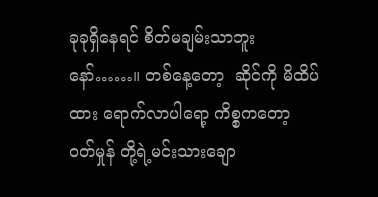ခုခုရှိနေရင် စိတ်မချမ်းသာဘူးနော်……။ တစ်နေ့တော့  ဆိုင်ကို မိထိပ်ထား ရောက်လာပါရော့ ကိစ္စကတော့  ဝတ်မှုန် တို့ရဲ့မင်းသားချော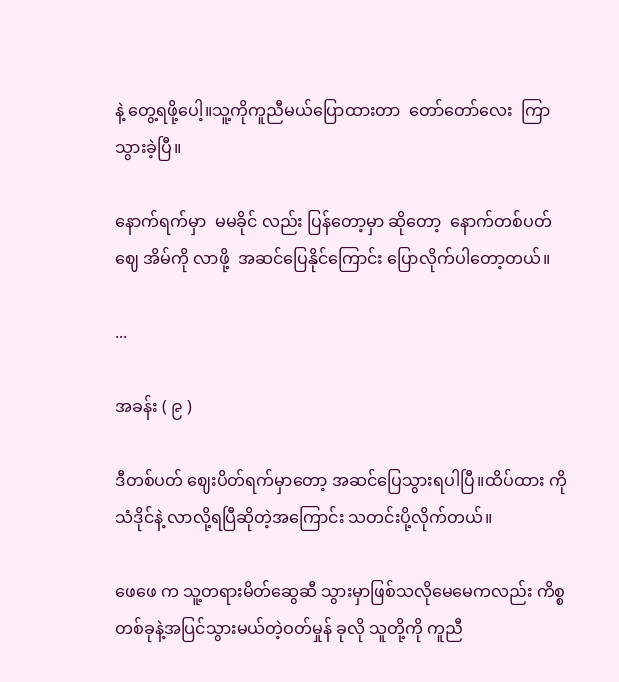နဲ့ တွေ့ရဖို့ပေါ့။သူ့ကိုကူညီမယ်ပြောထားတာ  တော်တော်လေး  ကြာသွားခဲ့ပြီ။

နောက်ရက်မှာ  မမခိုင် လည်း ပြန်တော့မှာ ဆိုတော့  နောက်တစ်ပတ် ဈေ အိမ်ကို လာဖို့  အဆင်ပြေနိုင်ကြောင်း ပြောလိုက်ပါတော့တယ်။

...

အခန်း ( ၉ )

ဒီတစ်ပတ် ဈေးပိတ်ရက်မှာတော့ အဆင်ပြေသွားရပါပြီ။ထိပ်ထား ကို သံဒိုင်နဲ့ လာလို့ရပြီဆိုတဲ့အကြောင်း သတင်းပို့လိုက်တယ်။

ဖေဖေ က သူ့တရားမိတ်ဆွေဆီ သွားမှာဖြစ်သလိုမေမေကလည်း ကိစ္စတစ်ခုနဲ့အပြင်သွားမယ်တဲ့ဝတ်မှုန် ခုလို သူတို့ကို ကူညီ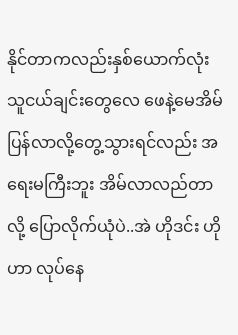နိုင်တာကလည်းနှစ်ယောက်လုံး သူငယ်ချင်းတွေလေ ဖေနဲ့မေအိမ်ပြန်လာလို့တွေ့သွားရင်လည်း အရေးမကြီးဘူး အိမ်လာလည်တာလို့ ပြောလိုက်ယုံပဲ..အဲ ဟိုဒင်း ဟိုဟာ လုပ်နေ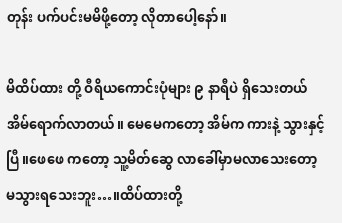တုန်း ပက်ပင်းမမိဖို့တော့ လိုတာပေါ့နော်။

မိထိပ်ထား တို့ ဝီရိယကောင်းပုံများ ၉ နာရီပဲ ရှိသေးတယ်အိမ်ရောက်လာတယ်။ မေမေကတော့ အိမ်က ကားနဲ့ သွားနှင့်ပြီ။ဖေဖေ ကတော့ သူ့မိတ်ဆွေ လာခေါ်မှာမလာသေးတော့ မသွားရသေးဘူး…။ထိပ်ထားတို့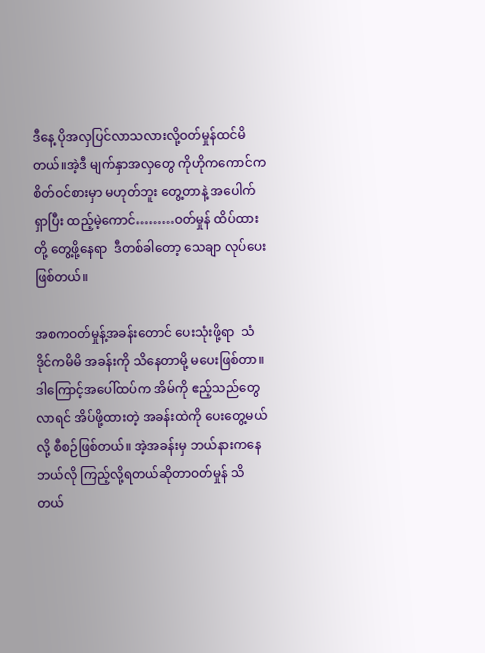ဒီနေ့ ပိုအလှပြင်လာသလားလို့ဝတ်မှုန်ထင်မိတယ်။အဲ့ဒီ မျက်နှာအလှတွေ ကိုဟိုကကောင်ကစိတ်ဝင်စားမှာ မဟုတ်ဘူး တွေ့တာနဲ့ အပေါက်ရှာပြီး ထည့်မဲ့ကောင်………ဝတ်မှုန် ထိပ်ထားတို့ တွေ့ဖို့နေရာ  ဒီတစ်ခါတော့ သေချာ လုပ်ပေးဖြစ်တယ်။

အစကဝတ်မှုန့်အခန်းတောင် ပေးသုံးဖို့ရာ  သံဒိုင်ကမိမိ အခန်းကို သိနေတာမို့ မပေးဖြစ်တာ။ဒါကြောင့်အပေါ်ထပ်က အိမ်ကို ဧည့်သည်တွေလာရင် အိပ်ဖို့ထားတဲ့ အခန်းထဲကို ပေးတွေ့မယ်လို့ စီစဉ်ဖြစ်တယ်။ အဲ့အခန်းမှ ဘယ်နားကနေ ဘယ်လို ကြည့်လို့ရတယ်ဆိုတာဝတ်မှုန် သိတယ်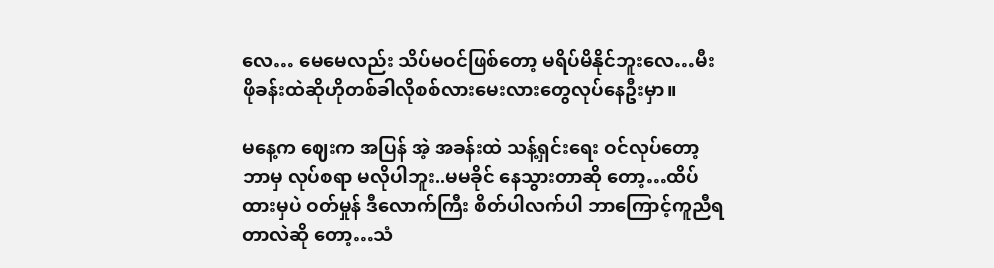လေ… မေမေလည်း သိပ်မဝင်ဖြစ်တော့ မရိပ်မိနိုင်ဘူးလေ…မီးဖိုခန်းထဲဆိုဟိုတစ်ခါလိုစစ်လားမေးလားတွေလုပ်နေဦးမှာ။

မနေ့က ဈေးက အပြန် အဲ့ အခန်းထဲ သန့်ရှင်းရေး ဝင်လုပ်တော့  ဘာမှ လုပ်စရာ မလိုပါဘူး..မမခိုင် နေသွားတာဆို တော့…ထိပ်ထားမှပဲ ဝတ်မှုန် ဒီလောက်ကြီး စိတ်ပါလက်ပါ ဘာကြောင့်ကူညီရတာလဲဆို တော့…သံ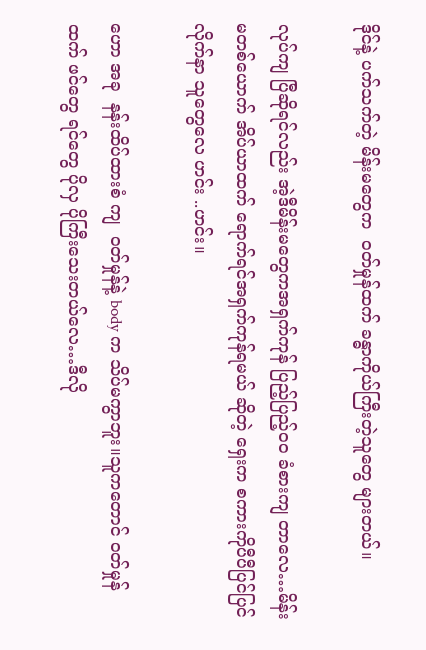ဒိုင်နဲ့ ပက်သက်တဲ့ မိန်းမတွေက  ဝတ်မှုန်ထက် ခန္ဓာကိုယ်ကြီးတဲ့သူတွေ များတယ်။

လုပ်ကျ ပြီဆိုရင်လည်း အဲ့ဒီမိန်းမတွေကအရှက်ကုန် ပြည့်ပြည့်ဝဝ ခံစားကျ တာလေ…မိန်းမတစ်ယောက် အိပ်ယာထက် ရောက်ရင်အရှက်ကုန်ရမယ် ဆိုတဲ့ ရှေးက စကားကိုပီပီပြင်ပြင် လိုက်နာ သူတွေလေ ဟင်း ..ဟင်း။

ဟော အခု  နန်းထိပ်ထားစံ ကျ  ဝတ်မှုန်နဲ့ body က သိပ်မကွာဘူး။သူကတောင် ဝတ်မှုန်ထက် ဖင်တွေ ရင်တွေ ပိုလှ ပိုကြီးသေးတယ်လေ…ဒီလို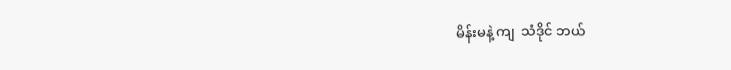မိန်းမနဲ့ ကျ  သံဒိုင် ဘယ်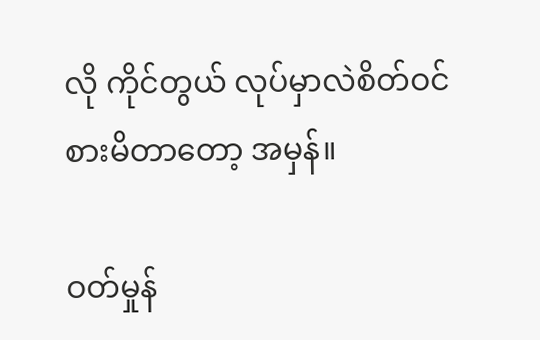လို ကိုင်တွယ် လုပ်မှာလဲစိတ်ဝင်စားမိတာတော့ အမှန်။

ဝတ်မှုန်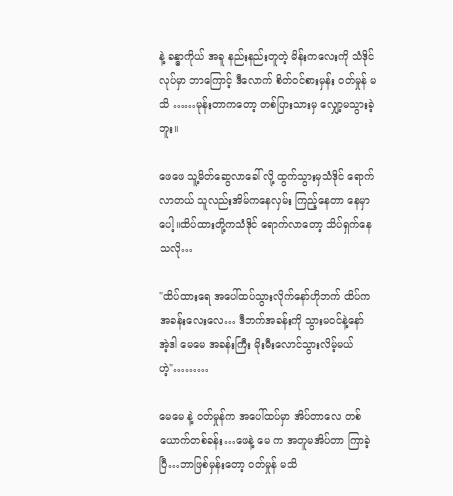နဲ့ ခန္ဓာကိုယ် အခူ နည်းနည်းတူတဲ့ မိန်းကလေးကို သံဒိုင်လုပ်မှာ ဘာကြောင့် ဒီလောက် စိတ်ဝင်စားမှန်း ဝတ်မှုန် မသိ ……မုန်းတာကတော့ တစ်ပြားသားမှ လျှော့မသွားခဲ့ဘူး။

ဖေဖေ သူ့မိတ်ဆွေလာခေါ် လို့ ထွက်သွားမှသံဒိုင် ရောက်လာတယ် သူလည်းအိမ်ကနေလှမ်း ကြည့်နေတာ နေမှာပေါ့။ထိပ်ထားတို့ကသံဒိုင် ရောက်လာတော့ သိပ်ရှက်နေသလို…

"ထိပ်ထားရေ အပေါ်ထပ်သွားလိုက်နော်ဟိုဘက် ထိပ်က အခန်းလေးလေ… ဒီဘက်အခန်းကို သွားမဝင်နဲ့နော် အဲ့ဒါ မေမေ အခန်းကြီး မိုးမီးလောင်သွားလိမ့်မယ်ဟဲ့"………

မေမေ နဲ့ ဝတ်မှုန်က အပေါ်ထပ်မှာ အိပ်တာလေ တစ်ယောက်တစ်ခန်း…ဖေနဲ့ မေ က အတူမအိပ်တာ ကြာခဲ့ပြီ…ဘာဖြစ်မှန်းတော့ ဝတ်မှုန် မသိ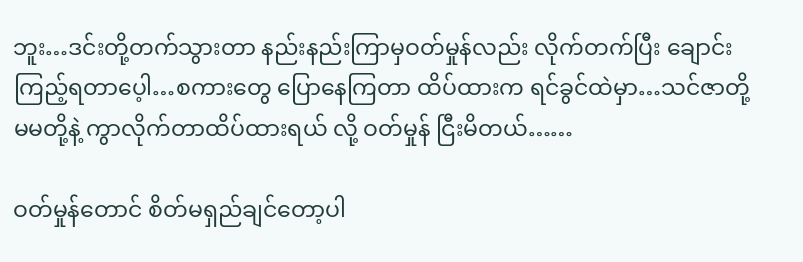ဘူး…ဒင်းတို့တက်သွားတာ နည်းနည်းကြာမှဝတ်မှုန်လည်း လိုက်တက်ပြီး ချောင်းကြည့်ရတာပေ့ါ…စကားတွေ ပြောနေကြတာ ထိပ်ထားက ရင်ခွင်ထဲမှာ…သင်ဇာတို့ မမတို့နဲ့ ကွာလိုက်တာထိပ်ထားရယ် လို့ ဝတ်မှုန် ငြီးမိတယ်……

ဝတ်မှုန်တောင် စိတ်မရှည်ချင်တော့ပါ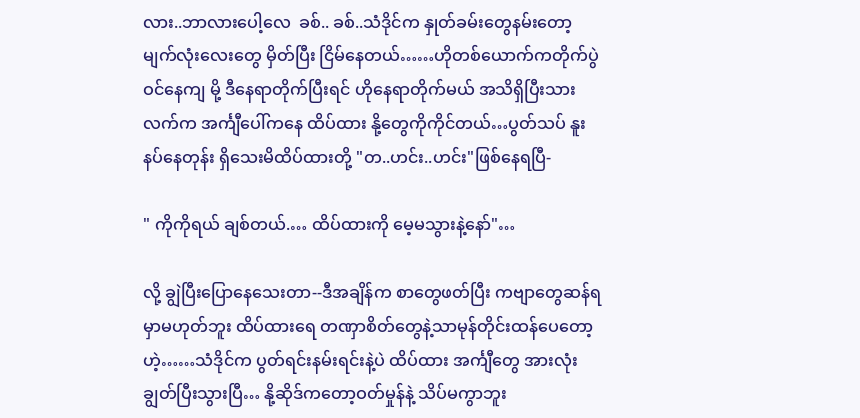လား..ဘာလားပေါ့လေ  ခစ်.. ခစ်..သံဒိုင်က နှုတ်ခမ်းတွေနမ်းတော့ မျက်လုံးလေးတွေ မှိတ်ပြီး ငြိမ်နေတယ်……ဟိုတစ်ယောက်ကတိုက်ပွဲဝင်နေကျ မို့ ဒီနေရာတိုက်ပြီးရင် ဟိုနေရာတိုက်မယ် အသိရှိပြီးသားလက်က အင်္ကျီပေါ်ကနေ ထိပ်ထား နို့တွေကိုကိုင်တယ်…ပွတ်သပ် နူးနပ်နေတုန်း ရှိသေးမိထိပ်ထားတို့ "တ..ဟင်း..ဟင်း"ဖြစ်နေရပြီ-

" ကိုကိုရယ် ချစ်တယ်.… ထိပ်ထားကို မေ့မသွားနဲ့နော်"…

လို့ ချွဲပြီးပြောနေသေးတာ--ဒီအချိန်က စာတွေဖတ်ပြီး ကဗျာတွေဆန်ရမှာမဟုတ်ဘူး ထိပ်ထားရေ တဏှာစိတ်တွေနဲ့သာမုန်တိုင်းထန်ပေတော့ဟဲ့……သံဒိုင်က ပွတ်ရင်းနမ်းရင်းနဲ့ပဲ ထိပ်ထား အင်္ကျီတွေ အားလုံးချွတ်ပြီးသွားပြီ… နို့ဆိုဒ်ကတော့ဝတ်မှုန်နဲ့ သိပ်မကွာဘူး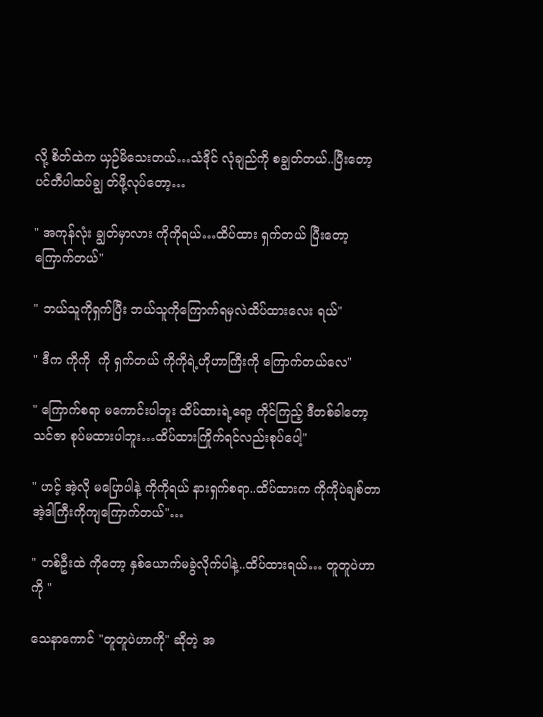လို့ စိတ်ထဲက ယှဉ်မိသေးတယ်…သံဒိုင် လုံချည်ကို စချွတ်တယ်..ပြီးတော့ ပင်တီပါထပ်ချွ တ်ဖို့လုပ်တော့…

" အကုန်လုံး ချွတ်မှာလား ကိုကိုရယ်…ထိပ်ထား ရှက်တယ် ပြီးတော့ ကြောက်တယ်"

" ဘယ်သူကိုရှက်ပြီး ဘယ်သူကိုကြောက်ရမှလဲထိပ်ထားလေး ရယ်"

" ဒီက ကိုကို  ကို ရှက်တယ် ကိုကိုရဲ့ဟိုဟာကြီးကို ကြောက်တယ်လေ"

" ကြောက်စရာ မကောင်းပါဘူး ထိပ်ထားရဲ့ရော့ ကိုင်ကြည့် ဒီတစ်ခါတော့ သင်ဇာ စုပ်မထားပါဘူး…ထိပ်ထားကြိုက်ရင်လည်းစုပ်ပေါ့"

" ဟင့် အဲ့လို မပြောပါနဲ့ ကိုကိုရယ် နားရှက်စရာ..ထိပ်ထားက ကိုကိုပဲချစ်တာ  အဲ့ဒါကြီးကိုကျကြောက်တယ်"…

" တစ်ဦးထဲ ကိုတော့ နှစ်ယောက်မခွဲလိုက်ပါနဲ့..ထိပ်ထားရယ်… တူတူပဲဟာကို "

သေနာကောင် "တူတူပဲဟာကို" ဆိုတဲ့ အ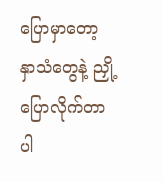ပြောမှာတော့ နှာသံတွေနဲ့ ညှို့ပြောလိုက်တာပါ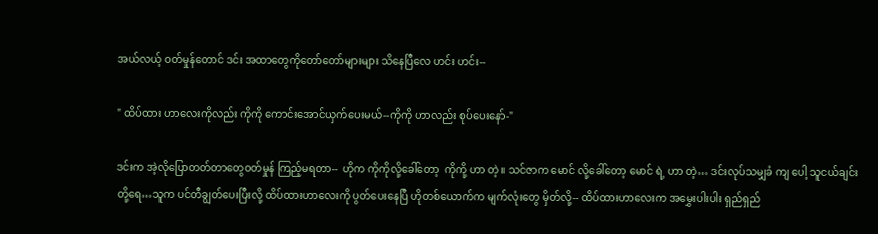အယ်လယ့် ဝတ်မှုန်တောင် ဒင်း အထာတွေကိုတော်တော်များများ သိနေပြီလေ ဟင်း ဟင်း--

" ထိပ်ထား ဟာလေးကိုလည်း ကိုကို ကောင်းအောင်ယှက်ပေးမယ်--ကိုကို ဟာလည်း စုပ်ပေးနော်-"

ဒင်းက အဲ့လိုပြောတတ်တာတွေဝတ်မှုန် ကြည့်မရတာ--  ဟိုက ကိုကိုလို့ခေါ်တော့  ကိုကို့ ဟာ တဲ့။ သင်ဇာက မောင် လို့ခေါ်တော့ မောင် ရဲ့ ဟာ တဲ့… ဒင်းလုပ်သမျှခံ ကျ ပေါ့ သူငယ်ချင်းတို့ရေ…သူက ပင်တီချွတ်ပေးပြီးလို့ ထိပ်ထားဟာလေးကို ပွတ်ပေးနေပြီ ဟိုတစ်ယောက်က မျက်လုံးတွေ မှိတ်လို့-- ထိပ်ထားဟာလေးက အမွှေးပါးပါး ရှည်ရှည်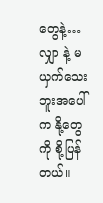တွေနဲ့…လျှာ နဲ့ မယှက်သေးဘူးအပေါ်က နို့တွေကို စို့ပြန်တယ်။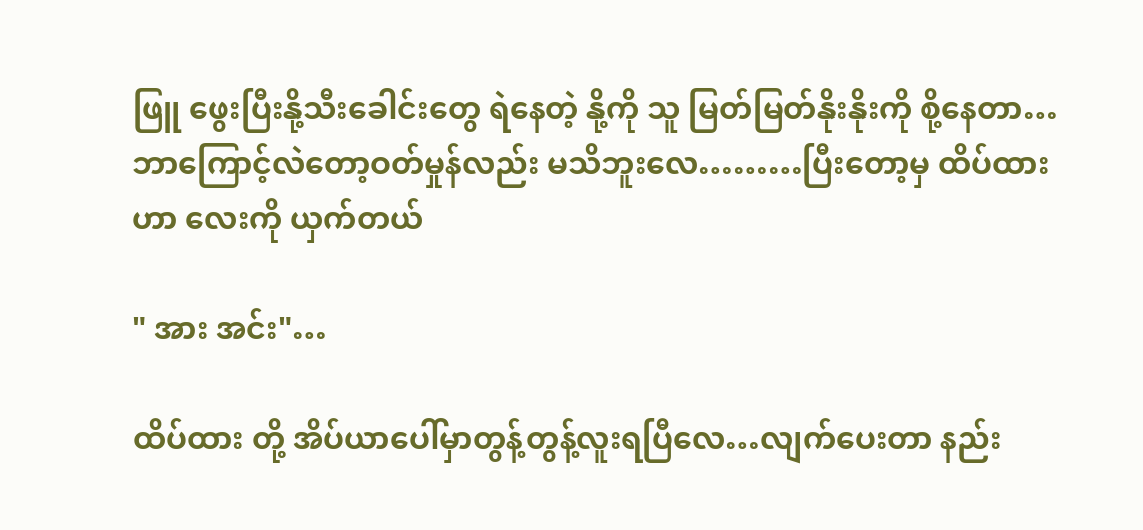ဖြူ ဖွေးပြီးနို့သီးခေါင်းတွေ ရဲနေတဲ့ နို့ကို သူ မြတ်မြတ်နိုးနိုးကို စို့နေတာ…ဘာကြောင့်လဲတော့ဝတ်မှုန်လည်း မသိဘူးလေ………ပြီးတော့မှ ထိပ်ထား ဟာ လေးကို ယှက်တယ်

" အား အင်း"…

ထိပ်ထား တို့ အိပ်ယာပေါ်မှာတွန့်တွန့်လူးရပြီလေ…လျက်ပေးတာ နည်း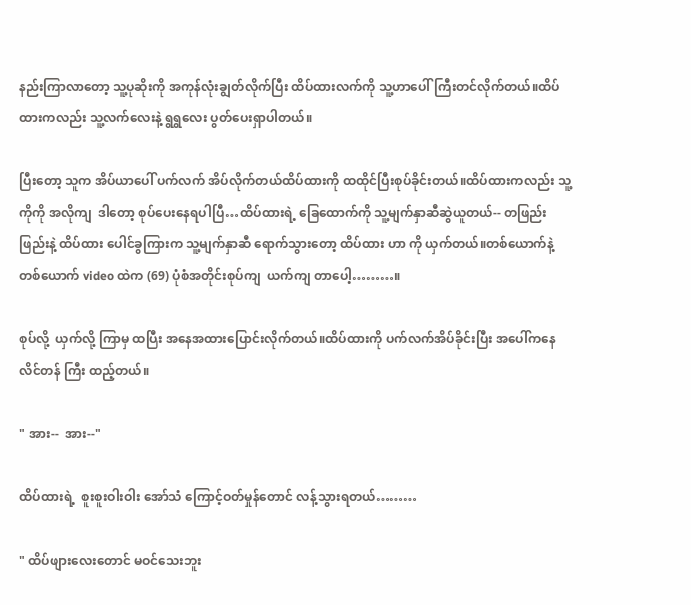နည်းကြာလာတော့ သူ့ပုဆိုးကို အကုန်လုံးချွတ်လိုက်ပြီး ထိပ်ထားလက်ကို သူ့ဟာပေါ်ကြီးတင်လိုက်တယ်။ထိပ်ထားကလည်း သူ့လက်လေးနဲ့ ရွရွလေး ပွတ်ပေးရှာပါတယ်။

ပြီးတော့ သူက အိပ်ယာပေါ် ပက်လက် အိပ်လိုက်တယ်ထိပ်ထားကို ထထိုင်ပြီးစုပ်ခိုင်းတယ်။ထိပ်ထားကလည်း သူ့ကိုကို အလိုကျ  ဒါတော့ စုပ်ပေးနေရပါပြီ…ထိပ်ထားရဲ့ ခြေထောက်ကို သူ့မျက်နှာဆီဆွဲယူတယ်-- တဖြည်းဖြည်းနဲ့ ထိပ်ထား ပေါင်ခွကြားက သူ့မျက်နှာဆီ ရောက်သွားတော့ ထိပ်ထား ဟာ ကို ယှက်တယ်။တစ်ယောက်နဲ့တစ်ယောက် video ထဲက (69) ပုံစံအတိုင်းစုပ်ကျ  ယက်ကျ တာပေါ့………။

စုပ်လို့  ယှက်လို့ ကြာမှ ထပြီး အနေအထားပြောင်းလိုက်တယ်။ထိပ်ထားကို ပက်လက်အိပ်ခိုင်းပြီး အပေါ်ကနေ လိင်တန် ကြီး ထည့်တယ်။

" အား--  အား--"

ထိပ်ထားရဲ့  စူးစူးဝါးဝါး အော်သံ ကြောင့်ဝတ်မှုန်တောင် လန့်သွားရတယ်………

" ထိပ်ဖျားလေးတောင် မဝင်သေးဘူး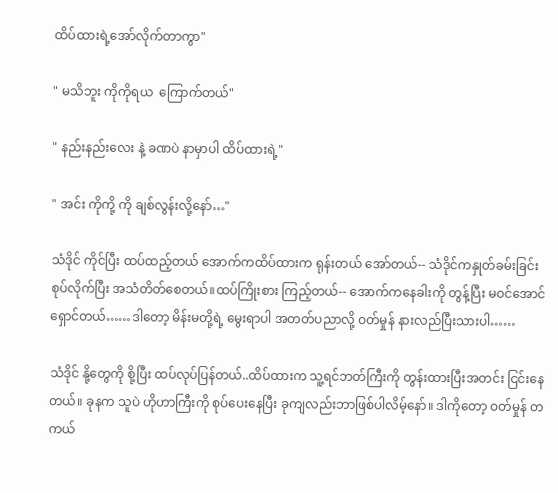ထိပ်ထားရဲ့အော်လိုက်တာကွာ"

" မသိဘူး ကိုကိုရယ  ကြောက်တယ်"

" နည်းနည်းလေး နဲ့ ခဏပဲ နာမှာပါ ထိပ်ထားရဲ့"

" အင်း ကိုကို့ ကို ချစ်လွန်းလို့နော်…"

သံဒိုင် ကိုင်ပြီး ထပ်ထည့်တယ် အောက်ကထိပ်ထားက ရုန်းတယ် အော်တယ်-- သံဒိုင်ကနှုတ်ခမ်းခြင်း စုပ်လိုက်ပြီး အသံတိတ်စေတယ်။ထပ်ကြိုးစား ကြည့်တယ်-- အောက်ကနေခါးကို တွန့်ပြီး မဝင်အောင် ရှောင်တယ်……ဒါတော့ မိန်းမတို့ရဲ့ မွေးရာပါ အတတ်ပညာလို့ ဝတ်မှုန် နားလည်ပြီးသားပါ……

သံဒိုင် နို့တွေကို စို့ပြီး ထပ်လုပ်ပြန်တယ်..ထိပ်ထားက သူ့ရင်ဘတ်ကြီးကို တွန်းထားပြီးအတင်း ငြင်းနေတယ်။ ခုနက သူပဲ ဟိုဟာကြီးကို စုပ်ပေးနေပြီး ခုကျလည်းဘာဖြစ်ပါလိမ့်နော်။ ဒါကိုတော့ ဝတ်မှုန် တကယ်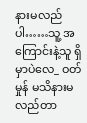နားမလည်ပါ……သူ့ အကြောင်းနဲ့သူ ရှိမှာပဲလေ_ ဝတ်မှုန် မသိနားမလည်တာ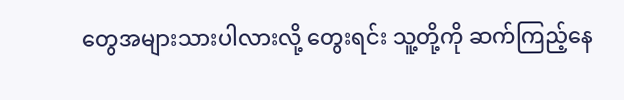တွေအများသားပါလားလို့ တွေးရင်း သူ့တို့ကို ဆက်ကြည့်နေ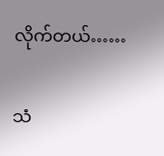လိုက်တယ်……

သံ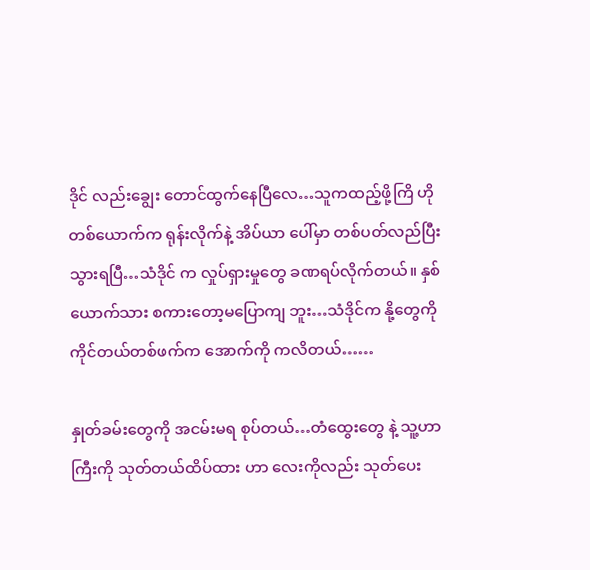ဒိုင် လည်းချွေး တောင်ထွက်နေပြီလေ…သူကထည့်ဖို့ကြိ ဟိုတစ်ယောက်က ရုန်းလိုက်နဲ့ အိပ်ယာ ပေါ်မှာ တစ်ပတ်လည်ပြီးသွားရပြီ…သံဒိုင် က လှုပ်ရှားမှုတွေ ခဏရပ်လိုက်တယ်။ နှစ်ယောက်သား စကားတော့မပြောကျ ဘူး…သံဒိုင်က နို့တွေကို ကိုင်တယ်တစ်ဖက်က အောက်ကို ကလိတယ်……

နှုတ်ခမ်းတွေကို အငမ်းမရ စုပ်တယ်…တံထွေးတွေ နဲ့ သူ့ဟာကြီးကို သုတ်တယ်ထိပ်ထား ဟာ လေးကိုလည်း သုတ်ပေး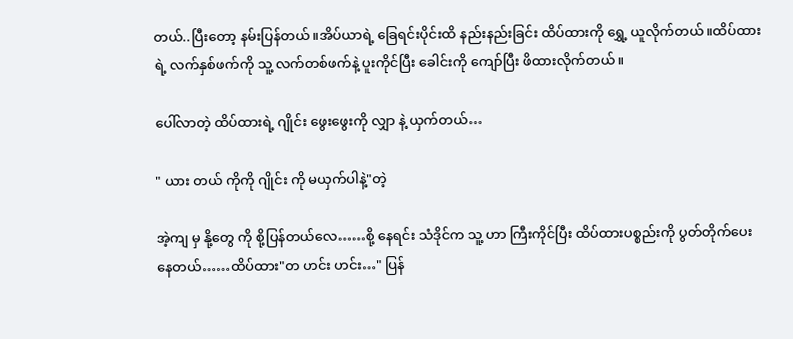တယ်..ပြီးတော့ နမ်းပြန်တယ်။အိပ်ယာရဲ့ ခြေရင်းပိုင်းထိ နည်းနည်းခြင်း ထိပ်ထားကို ရွှေ့ ယူလိုက်တယ်။ထိပ်ထား ရဲ့ လက်နှစ်ဖက်ကို သူ့ လက်တစ်ဖက်နဲ့ ပူးကိုင်ပြီး ခေါင်းကို ကျော်ပြီး ဖိထားလိုက်တယ်။

ပေါ်လာတဲ့ ထိပ်ထားရဲ့ ဂျိုင်း ဖွေးဖွေးကို လျှာ နဲ့ ယှက်တယ်…

" ယား တယ် ကိုကို ဂျိုင်း ကို မယှက်ပါနဲ့"တဲ့

အဲ့ကျ မှ နို့တွေ ကို စို့ပြန်တယ်လေ……စို့ နေရင်း သံဒိုင်က သူ့ ဟာ ကြီးကိုင်ပြီး ထိပ်ထားပစ္စည်းကို ပွတ်တိုက်ပေးနေတယ်……ထိပ်ထား"တ ဟင်း ဟင်း…" ပြန်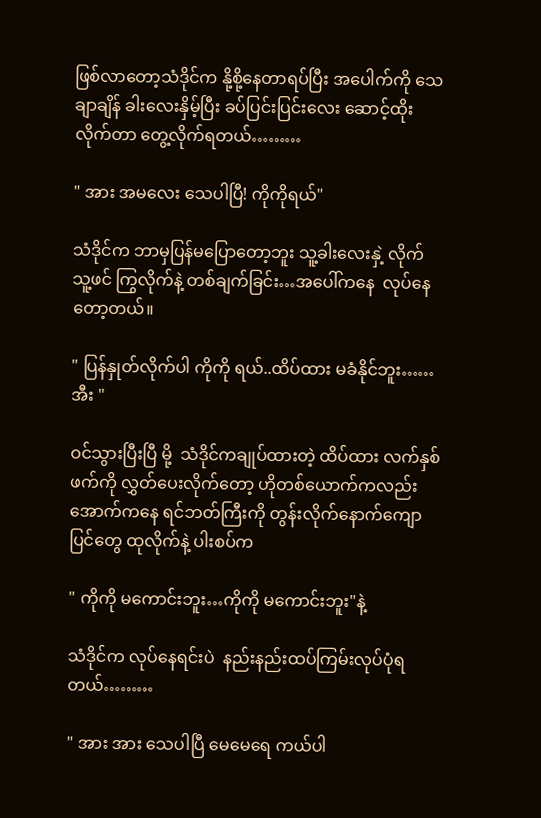ဖြစ်လာတော့သံဒိုင်က နို့စို့နေတာရပ်ပြီး အပေါက်ကို သေချာချိန် ခါးလေးနှိမ့်ပြီး ခပ်ပြင်းပြင်းလေး ဆောင့်ထိုးလိုက်တာ တွေ့လိုက်ရတယ်………

" အား အမလေး သေပါပြီ! ကိုကိုရယ်"

သံဒိုင်က ဘာမှပြန်မပြောတော့ဘူး သူ့ခါးလေးနှဲ့ လိုက် သူ့ဖင် ကြွလိုက်နဲ့ တစ်ချက်ခြင်း…အပေါ်ကနေ  လုပ်နေတော့တယ်။

" ပြန်နှုတ်လိုက်ပါ ကိုကို ရယ်..ထိပ်ထား မခံနိုင်ဘူး……အီး "

ဝင်သွားပြီးပြီ မို့  သံဒိုင်ကချုပ်ထားတဲ့ ထိပ်ထား လက်နှစ်ဖက်ကို လွှတ်ပေးလိုက်တော့ ဟိုတစ်ယောက်ကလည်း အောက်ကနေ ရင်ဘတ်ကြီးကို တွန်းလိုက်နောက်ကျောပြင်တွေ ထုလိုက်နဲ့ ပါးစပ်က

" ကိုကို မကောင်းဘူး…ကိုကို မကောင်းဘူး"နဲ့

သံဒိုင်က လုပ်နေရင်းပဲ  နည်းနည်းထပ်ကြမ်းလုပ်ပုံရတယ်………

" အား အား သေပါပြီ မေမေရေ ကယ်ပါ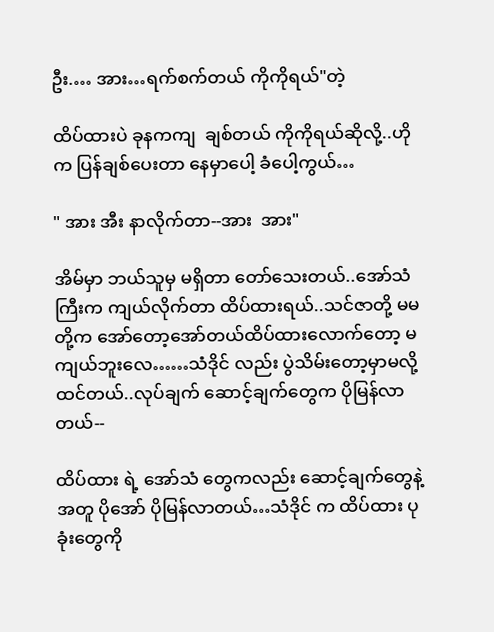ဦး.… အား…ရက်စက်တယ် ကိုကိုရယ်"တဲ့

ထိပ်ထားပဲ ခုနကကျ  ချစ်တယ် ကိုကိုရယ်ဆိုလို့..ဟိုက ပြန်ချစ်ပေးတာ နေမှာပေါ့ ခံပေါ့ကွယ်…

" အား အီး နာလိုက်တာ--အား  အား"

အိမ်မှာ ဘယ်သူမှ မရှိတာ တော်သေးတယ်..အော်သံကြီးက ကျယ်လိုက်တာ ထိပ်ထားရယ်..သင်ဇာတို့ မမတို့က အော်တော့အော်တယ်ထိပ်ထားလောက်တော့ မကျယ်ဘူးလေ……သံဒိုင် လည်း ပွဲသိမ်းတော့မှာမလို့ထင်တယ်..လုပ်ချက် ဆောင့်ချက်တွေက ပိုမြန်လာတယ်--

ထိပ်ထား ရဲ့ အော်သံ တွေကလည်း ဆောင့်ချက်တွေနဲ့ အတူ ပိုအော် ပိုမြန်လာတယ်…သံဒိုင် က ထိပ်ထား ပုခုံးတွေကို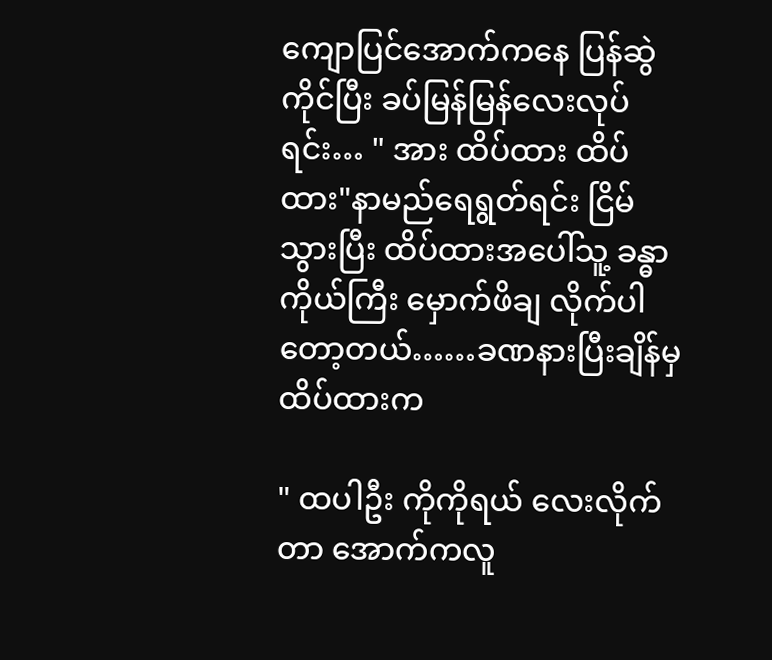ကျောပြင်အောက်ကနေ ပြန်ဆွဲကိုင်ပြီး ခပ်မြန်မြန်လေးလုပ်ရင်း… " အား ထိပ်ထား ထိပ်ထား"နာမည်ရေရွတ်ရင်း ငြိမ်သွားပြီး ထိပ်ထားအပေါ်သူ့ ခန္ဓာကိုယ်ကြီး မှောက်ဖိချ လိုက်ပါတော့တယ်……ခဏနားပြီးချိန်မှ ထိပ်ထားက

" ထပါဦး ကိုကိုရယ် လေးလိုက်တာ အောက်ကလူ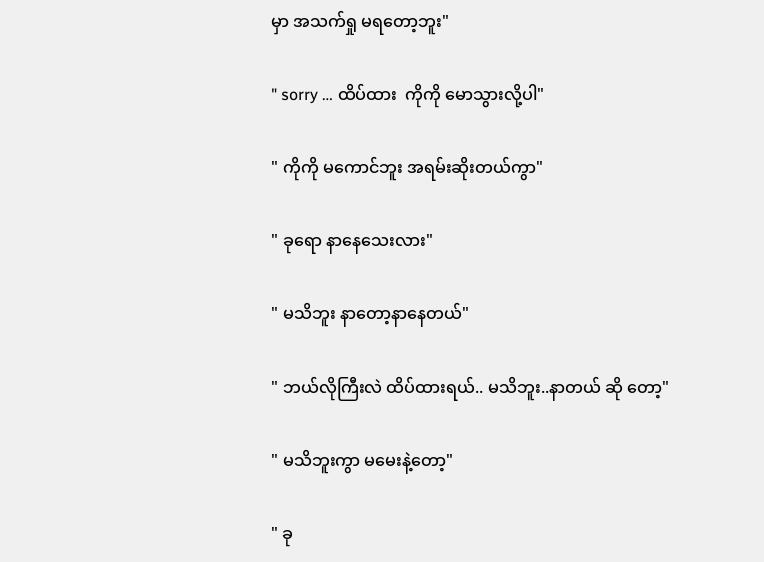မှာ အသက်ရှု မရတော့ဘူး"

" sorry … ထိပ်ထား  ကိုကို မောသွားလို့ပါ"

" ကိုကို မကောင်ဘူး အရမ်းဆိုးတယ်ကွာ"

" ခုရော နာနေသေးလား"

" မသိဘူး နာတော့နာနေတယ်"

" ဘယ်လိုကြီးလဲ ထိပ်ထားရယ်.. မသိဘူး..နာတယ် ဆို တော့"

" မသိဘူးကွာ မမေးနဲ့တော့"

" ခု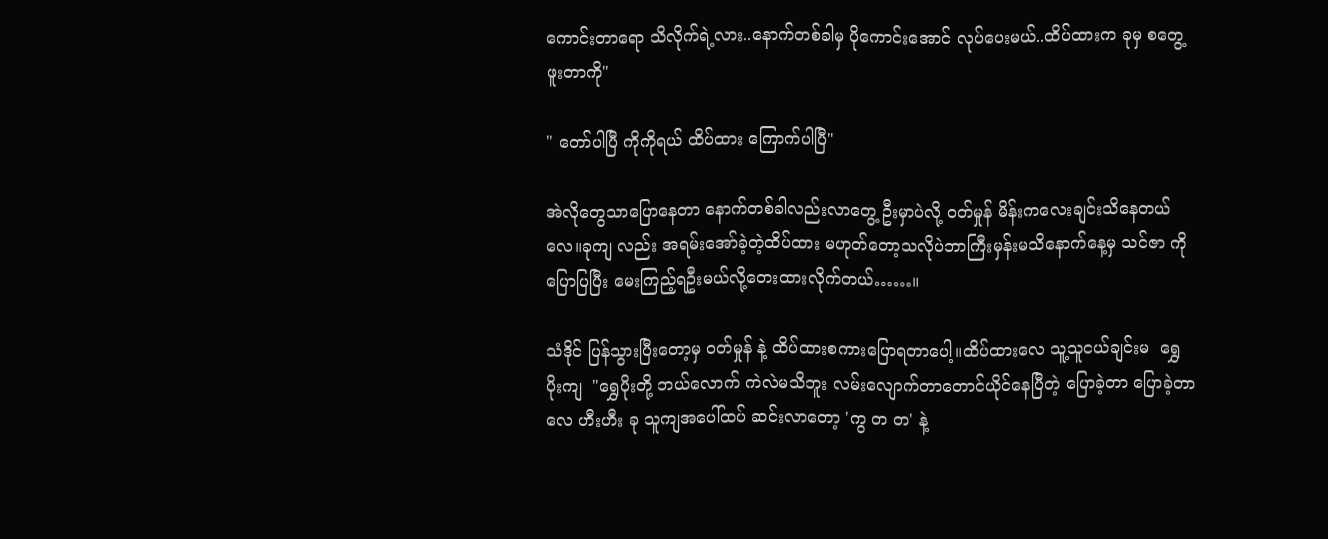ကောင်းတာရော သိလိုက်ရဲ့လား..နောက်တစ်ခါမှ ပိုကောင်းအောင် လုပ်ပေးမယ်..ထိပ်ထားက ခုမှ စတွေ့ဖူးတာကို"

" တော်ပါပြီ ကိုကိုရယ် ထိပ်ထား ကြောက်ပါပြီ"

အဲလိုတွေသာပြောနေတာ နောက်တစ်ခါလည်းလာတွေ့ ဦးမှာပဲလို့ ဝတ်မှုန် မိန်းကလေးချင်းသိနေတယ်လေ။ခုကျ လည်း အရမ်းအော်ခဲ့တဲ့ထိပ်ထား မဟုတ်တော့သလိုပဲဘာကြီးမှန်းမသိနောက်နေ့မှ သင်ဇာ ကိုပြောပြပြီး မေးကြည့်ရဦးမယ်လို့တေးထားလိုက်တယ်……။

သံဒိုင် ပြန်သွားပြီးတော့မှ ဝတ်မှုန် နဲ့ ထိပ်ထားစကားပြောရတာပေါ့။ထိပ်ထားလေ သူ့သူငယ်ချင်းမ  ရွှေပိုးကျ  "ရွှေပိုးတို့ ဘယ်လောက် ကဲလဲမသိဘူး လမ်းလျောက်တာတောင်ယိုင်နေပြီတဲ့ ပြောခဲ့တာ ပြောခဲ့တာလေ ဟီးဟီး ခု သူကျအပေါ်ထပ် ဆင်းလာတော့ 'ကွ တ တ' နဲ့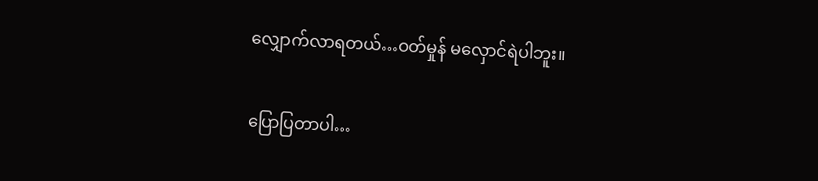လျှောက်လာရတယ်…ဝတ်မှုန် မလှောင်ရဲပါဘူး။

ပြောပြတာပါ…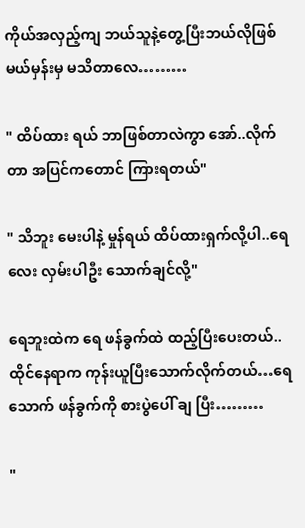ကိုယ်အလှည့်ကျ ဘယ်သူနဲ့တွေ့ပြီးဘယ်လိုဖြစ်မယ်မှန်းမှ မသိတာလေ………

" ထိပ်ထား ရယ် ဘာဖြစ်တာလဲကွာ အော်..လိုက်တာ အပြင်ကတောင် ကြားရတယ်"

" သိဘူး မေးပါနဲ့ မှုန်ရယ် ထိပ်ထားရှက်လို့ပါ..ရေလေး လှမ်းပါဦး သောက်ချင်လို့"

ရေဘူးထဲက ရေ ဖန်ခွက်ထဲ ထည့်ပြီးပေးတယ်..ထိုင်နေရာက ကုန်းယူပြီးသောက်လိုက်တယ်…ရေသောက် ဖန်ခွက်ကို စားပွဲပေါ် ချ ပြီး………

"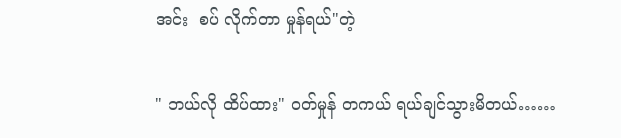အင်း  စပ် လိုက်တာ မှုန်ရယ်"တဲ့

" ဘယ်လို ထိပ်ထား" ဝတ်မှုန် တကယ် ရယ်ချင်သွားမိတယ်……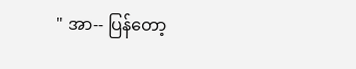" အာ-- ပြန်တော့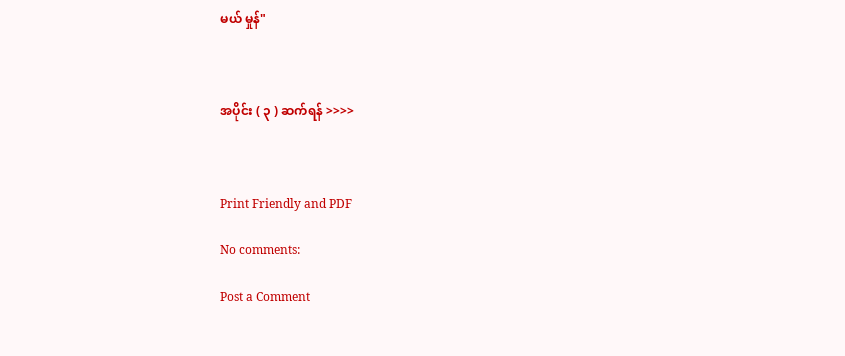မယ် မှုန်"



အပိုင်း ( ၃ ) ဆက်ရန် >>>>



Print Friendly and PDF

No comments:

Post a Comment